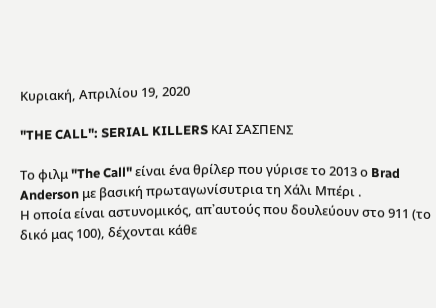Κυριακή, Απριλίου 19, 2020

"THE CALL": SERIAL KILLERS ΚΑΙ ΣΑΣΠΕΝΣ

Το φιλμ "The Call" είναι ένα θρίλερ που γύρισε το 2013 ο Brad Anderson με βασική πρωταγωνίσυτρια τη Χάλι Μπέρι .
Η οποία είναι αστυνομικός, απ᾽αυτούς που δουλεύουν στο 911 (το δικό μας 100), δέχονται κάθε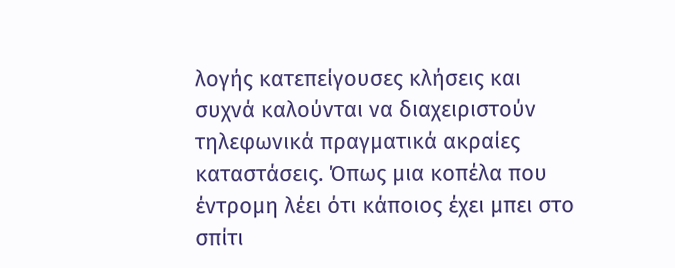λογής κατεπείγουσες κλήσεις και συχνά καλούνται να διαχειριστούν τηλεφωνικά πραγματικά ακραίες καταστάσεις. Όπως μια κοπέλα που έντρομη λέει ότι κάποιος έχει μπει στο σπίτι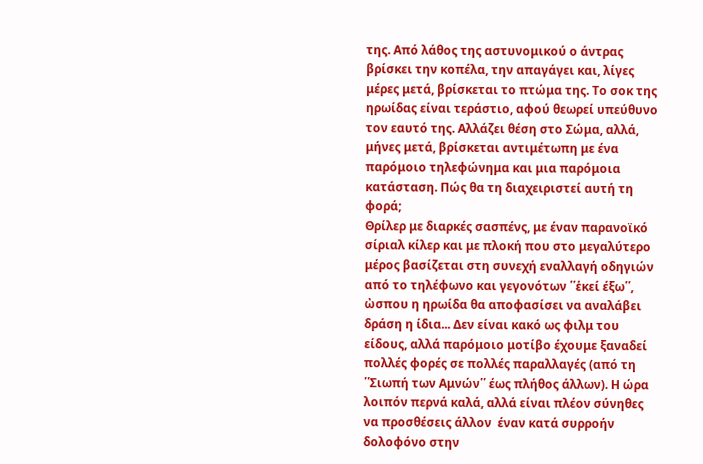της. Από λάθος της αστυνομικού ο άντρας βρίσκει την κοπέλα, την απαγάγει και, λίγες μέρες μετά, βρίσκεται το πτώμα της. Το σοκ της ηρωίδας είναι τεράστιο, αφού θεωρεί υπεύθυνο τον εαυτό της. Αλλάζει θέση στο Σώμα, αλλά, μήνες μετά, βρίσκεται αντιμέτωπη με ένα παρόμοιο τηλεφώνημα και μια παρόμοια κατάσταση. Πώς θα τη διαχειριστεί αυτή τη φορά;
Θρίλερ με διαρκές σασπένς, με έναν παρανοϊκό σίριαλ κίλερ και με πλοκή που στο μεγαλύτερο μέρος βασίζεται στη συνεχή εναλλαγή οδηγιών από το τηλέφωνο και γεγονότων ῾῾ἑκεί έξω῾῾, ὠσπου η ηρωίδα θα αποφασίσει να αναλάβει δράση η ίδια... Δεν είναι κακό ως φιλμ του είδους, αλλά παρόμοιο μοτίβο έχουμε ξαναδεί πολλές φορές σε πολλές παραλλαγές (από τη ῾῾Σιωπή των Αμνών῾῾ έως πλήθος άλλων). Η ώρα λοιπόν περνά καλά, αλλά είναι πλέον σύνηθες να προσθέσεις άλλον  έναν κατά συρροήν δολοφόνο στην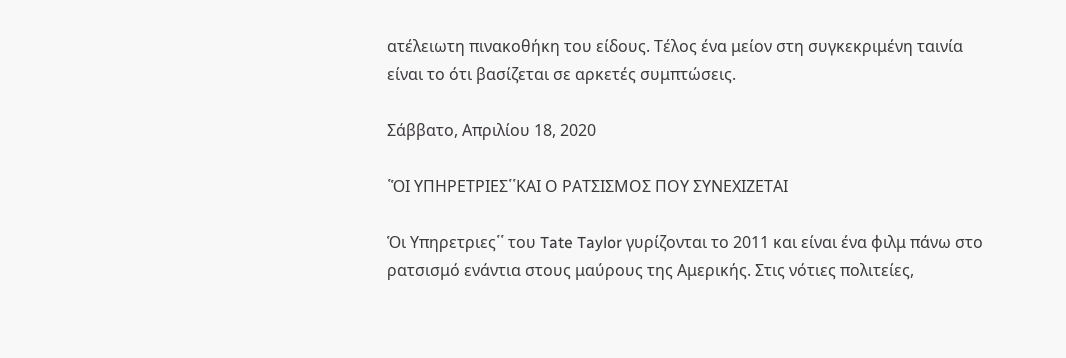ατέλειωτη πινακοθήκη του είδους. Τέλος ένα μείον στη συγκεκριμένη ταινία είναι το ότι βασίζεται σε αρκετές συμπτώσεις.

Σάββατο, Απριλίου 18, 2020

῾ὉΙ ΥΠΗΡΕΤΡΙΕΣ῾῾ΚΑΙ Ο ΡΑΤΣΙΣΜΟΣ ΠΟΥ ΣΥΝΕΧΙΖΕΤΑΙ

Ὁι Υπηρετριες῾῾ του Tate Taylor γυρίζονται το 2011 και είναι ένα φιλμ πάνω στο ρατσισμό ενάντια στους μαύρους της Αμερικής. Στις νότιες πολιτείες,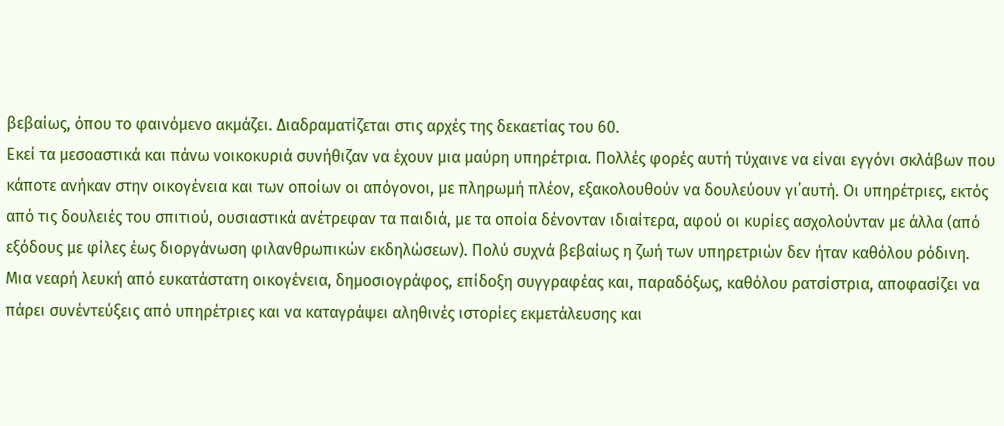βεβαίως, όπου το φαινόμενο ακμάζει. Διαδραματίζεται στις αρχές της δεκαετίας του 60.
Εκεί τα μεσοαστικά και πάνω νοικοκυριά συνήθιζαν να έχουν μια μαύρη υπηρέτρια. Πολλές φορές αυτή τύχαινε να είναι εγγόνι σκλάβων που κάποτε ανήκαν στην οικογένεια και των οποίων οι απόγονοι, με πληρωμή πλέον, εξακολουθούν να δουλεύουν γι᾽αυτή. Οι υπηρέτριες, εκτός από τις δουλειές του σπιτιού, ουσιαστικά ανέτρεφαν τα παιδιά, με τα οποία δένονταν ιδιαίτερα, αφού οι κυρίες ασχολούνταν με άλλα (από εξόδους με φίλες έως διοργάνωση φιλανθρωπικών εκδηλώσεων). Πολύ συχνά βεβαίως η ζωή των υπηρετριών δεν ήταν καθόλου ρόδινη. Μια νεαρή λευκή από ευκατάστατη οικογένεια, δημοσιογράφος, επίδοξη συγγραφέας και, παραδόξως, καθόλου ρατσίστρια, αποφασίζει να πάρει συνέντεύξεις από υπηρέτριες και να καταγράψει αληθινές ιστορίες εκμετάλευσης και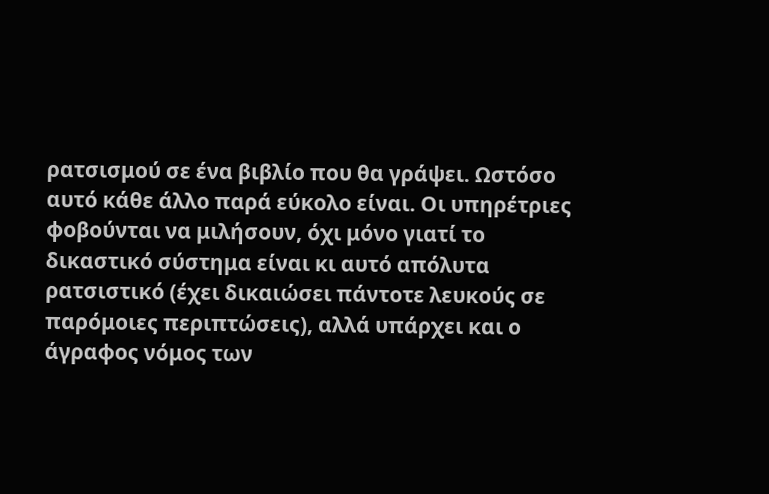ρατσισμού σε ένα βιβλίο που θα γράψει. Ωστόσο αυτό κάθε άλλο παρά εύκολο είναι. Οι υπηρέτριες φοβούνται να μιλήσουν, όχι μόνο γιατί το δικαστικό σύστημα είναι κι αυτό απόλυτα ρατσιστικό (έχει δικαιώσει πάντοτε λευκούς σε παρόμοιες περιπτώσεις), αλλά υπάρχει και ο άγραφος νόμος των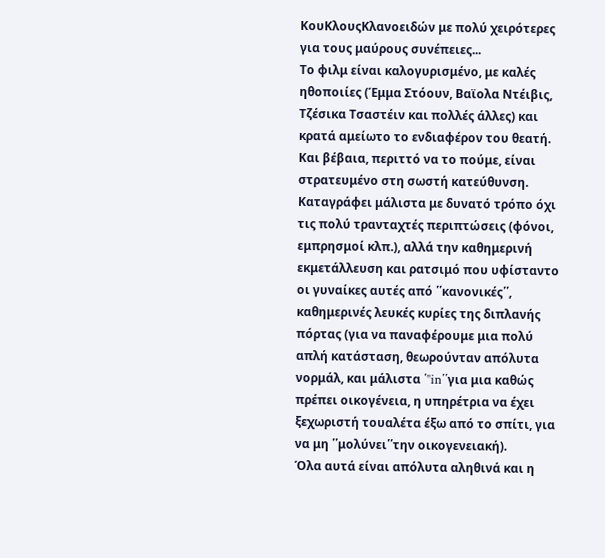ΚουΚλουςΚλανοειδών με πολύ χειρότερες για τους μαύρους συνέπειες...
Το φιλμ είναι καλογυρισμένο, με καλές ηθοποιίες (Έμμα Στόουν, Βαϊολα Ντέιβις, Τζέσικα Τσαστέιν και πολλές άλλες) και κρατά αμείωτο το ενδιαφέρον του θεατή. Και βέβαια, περιττό να το πούμε, είναι στρατευμένο στη σωστή κατεύθυνση. Καταγράφει μάλιστα με δυνατό τρόπο όχι τις πολύ τρανταχτές περιπτώσεις (φόνοι, εμπρησμοί κλπ.), αλλά την καθημερινή εκμετάλλευση και ρατσιμό που υφίσταντο οι γυναίκες αυτές από ῾῾κανονικές῾῾, καθημερινές λευκές κυρίες της διπλανής πόρτας (για να παναφέρουμε μια πολύ απλή κατάσταση, θεωρούνταν απόλυτα νορμάλ, και μάλιστα ῾"in῾῾για μια καθώς πρέπει οικογένεια, η υπηρέτρια να έχει ξεχωριστή τουαλέτα έξω από το σπίτι, για να μη ῾῾μολύνει῾῾την οικογενειακή).
Όλα αυτά είναι απόλυτα αληθινά και η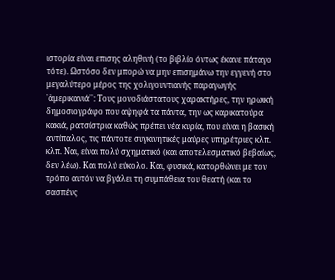ιστορία είναι επισης αληθινή (το βιβλίο όντως έκανε πάταγο τότε). Ωστόσο δεν μπορώ να μην επισημάνω την εγγενή στο μεγαλύτερο μέρος της χολιγουντιανής παραγωγής ῾ἁμερικανιά῾῾: Τους μονοδιάστατους χαρακτήρες, την ηρωική δημοσιογράφο που αψηφά τα πάντα, την ως καρικατούρα κακιά, ρατσίστρια καθώς πρέπει νέα κυρία, που είναι η βασική αντίπαλος, τις πάντοτε συγκινητικές μαύρες υπηρέτριες κλπ. κλπ. Ναι, είναι πολύ σχηματικό (και αποτελεσματικό βεβαίως, δεν λέω). Και πολύ εύκολο. Και, φυσικά, κατορθώνει με τον τρόπο αυτόν να βγάλει τη συμπάθεια του θεατή (και το σασπένς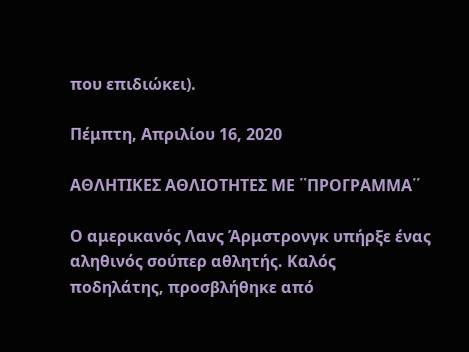που επιδιώκει).

Πέμπτη, Απριλίου 16, 2020

ΑΘΛΗΤΙΚΕΣ ΑΘΛΙΟΤΗΤΕΣ ΜΕ ῾῾ΠΡΟΓΡΑΜΜΑ῾῾

Ο αμερικανός Λανς Άρμστρονγκ υπήρξε ένας αληθινός σούπερ αθλητής. Καλός ποδηλάτης, προσβλήθηκε από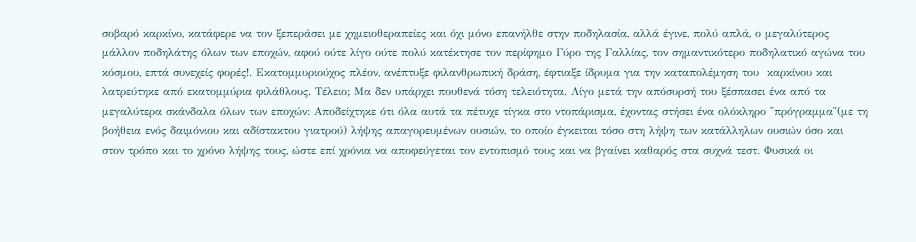σοβαρό καρκίνο, κατάφερε να τον ξεπεράσει με χημειοθεραπείες και όχι μόνο επανήλθε στην ποδηλασία, αλλά έγινε, πολύ απλά, ο μεγαλύτερος μάλλον ποδηλάτης όλων των εποχών, αφού ούτε λίγο ούτε πολύ κατέκτησε τον περίφημο Γύρο της Γαλλίας, τον σημαντικότερο ποδηλατικό αγώνα του κόσμου, επτά συνεχείς φορές!. Εκατομμυριούχος πλέον, ανέπτυξε φιλανθρωπική δράση, έφτιαξε ίδρυμα για την καταπολέμηση του  καρκίνου και λατρεύτηκε από εκατομμύρια φιλάθλους. Τέλειο; Μα δεν υπάρχει πουθενά τόση τελειότητα. Λίγο μετά την απόσυρσή του ξέσπασει ένα από τα μεγαλύτερα σκάνδαλα όλων των εποχών: Αποδείχτηκε ότι όλα αυτά τα πέτυχε τίγκα στο ντοπάρισμα, έχοντας στήσει ένα ολόκληρο ῾῾πρόγραμμα῾῾(με τη βοήθεια ενός δαιμόνιου και αδίστακτου γιατρού) λήψης απαγορευμένων ουσιών, το οποίο έγκειται τόσο στη λήψη των κατάλληλων ουσιών όσο και στον τρόπο και το χρόνο λήψης τους, ώστε επί χρόνια να αποφεύγεται τον εντοπισμό τους και να βγαίνει καθαρός στα συχνά τεστ. Φυσικά οι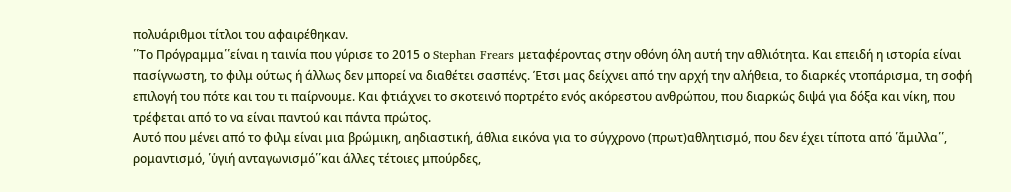πολυάριθμοι τίτλοι του αφαιρέθηκαν.
῾῾Το Πρόγραμμα῾῾είναι η ταινία που γύρισε το 2015 ο Stephan Frears μεταφέροντας στην οθόνη όλη αυτή την αθλιότητα. Και επειδή η ιστορία είναι πασίγνωστη, το φιλμ ούτως ή άλλως δεν μπορεί να διαθέτει σασπένς. Έτσι μας δείχνει από την αρχή την αλήθεια, το διαρκές ντοπάρισμα, τη σοφή επιλογή του πότε και του τι παίρνουμε. Και φτιάχνει το σκοτεινό πορτρέτο ενός ακόρεστου ανθρώπου, που διαρκώς διψά για δόξα και νίκη, που τρέφεται από το να είναι παντού και πάντα πρώτος.
Αυτό που μένει από το φιλμ είναι μια βρώμικη, αηδιαστική, άθλια εικόνα για το σύγχρονο (πρωτ)αθλητισμό, που δεν έχει τίποτα από ῾ἅμιλλα῾῾, ρομαντισμό, ῾ὑγιή ανταγωνισμό῾῾και άλλες τέτοιες μπούρδες,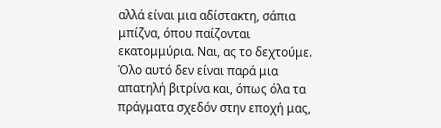αλλά είναι μια αδίστακτη, σάπια μπίζνα, όπου παίζονται εκατομμύρια. Ναι, ας το δεχτούμε. Όλο αυτό δεν είναι παρά μια απατηλή βιτρίνα και, όπως όλα τα πράγματα σχεδόν στην εποχή μας,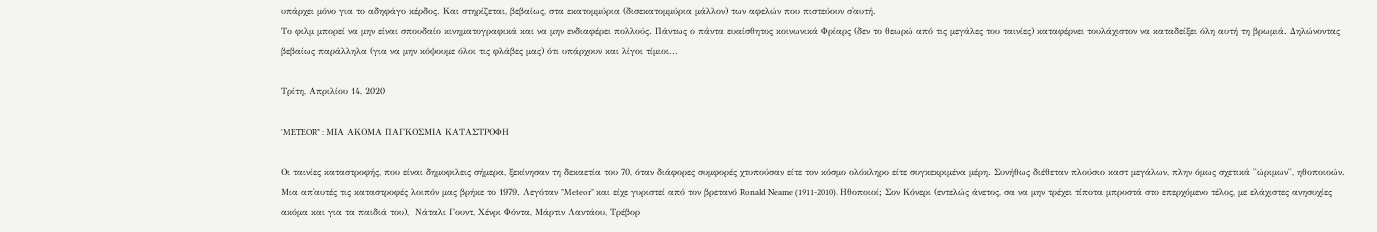υπάρχει μόνο για το αδηφάγο κέρδος. Και στηρίζεται, βεβαίως, στα εκατομμύρια (δισεκατομμύρια μάλλον) των αφελών που πιστεύουν σ᾽αυτή.
Το φιλμ μπορεί να μην είναι σπουδαίο κινηματογραφικά και να μην ενδιαφέρει πολλούς. Πάντως ο πάντα ευαίσθητος κοινωνικά Φρίαρς (δεν το θεωρώ από τις μεγάλες του ταινίες) καταφέρνει τουλάχιστον να καταδείξει όλη αυτή τη βρωμιά. Δηλώνοντας βεβαίως παράλληλα (για να μην κόψουμε όλοι τις φλάβες μας) ότι υπάρχουν και λίγοι τίμιοι...

Τρίτη, Απριλίου 14, 2020

'METEOR" : ΜΙΑ ΑΚΟΜΑ ΠΑΓΚΟΣΜΙΑ ΚΑΤΑΣΤΡΟΦΗ

Οι ταινίες καταστροφής, που είναι δημοφιλεις σήμερα, ξεκίνησαν τη δεκαετία του 70, όταν διάφορες συμφορές χτυπούσαν είτε τον κόσμο ολόκληρο είτε συγκεκριμένα μέρη. Συνήθως διέθεταν πλούσιο καστ μεγάλων, πλην όμως σχετικά ῾῾ώριμων῾῾, ηθοποιοών. Μια απ᾽αυτές τις καταστροφές λοιπόν μας βρήκε το 1979. Λεγόταν "Meteor" και είχε γυριστεί από τον βρετανό Ronald Neame (1911-2010). Ηθοποιοί; Σον Κόνερι (εντελώς άνετος, σα να μην τρέχει τίποτα μπροστά στο επερχόμενο τέλος, με ελάχιστες ανησυχίες ακόμα και για τα παιδιά του),  Νάταλι Γουντ, Χένρι Φόντα, Μάρτιν Λαντάου, Τρέβορ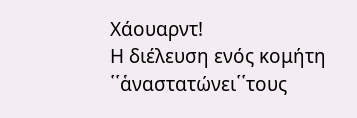Χάουαρντ!
Η διέλευση ενός κομήτη ῾῾ἁναστατώνει῾῾τους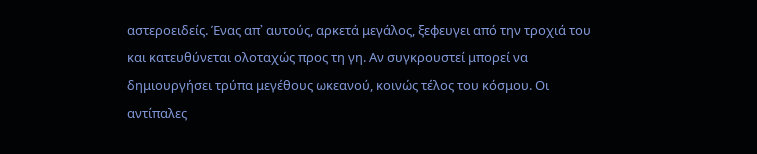αστεροειδείς. Ένας απ᾽ αυτούς, αρκετά μεγάλος, ξεφευγει από την τροχιά του και κατευθύνεται ολοταχώς προς τη γη. Αν συγκρουστεί μπορεί να δημιουργήσει τρύπα μεγέθους ωκεανού, κοινώς τέλος του κόσμου. Οι αντίπαλες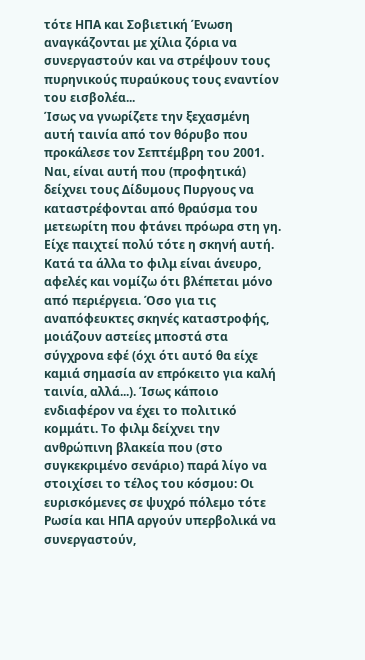τότε ΗΠΑ και Σοβιετική Ένωση αναγκάζονται με χίλια ζόρια να συνεργαστούν και να στρέψουν τους πυρηνικούς πυραύκους τους εναντίον του εισβολέα...
Ίσως να γνωρίζετε την ξεχασμένη αυτή ταινία από τον θόρυβο που προκάλεσε τον Σεπτέμβρη του 2001. Ναι, είναι αυτή που (προφητικά) δείχνει τους Δίδυμους Πυργους να καταστρέφονται από θραύσμα του μετεωρίτη που φτάνει πρόωρα στη γη. Είχε παιχτεί πολύ τότε η σκηνή αυτή. Κατά τα άλλα το φιλμ είναι άνευρο, αφελές και νομίζω ότι βλέπεται μόνο από περιέργεια. Όσο για τις αναπόφευκτες σκηνές καταστροφής, μοιάζουν αστείες μποστά στα σύγχρονα εφέ (όχι ότι αυτό θα είχε καμιά σημασία αν επρόκειτο για καλή ταινία, αλλά...). Ίσως κάποιο ενδιαφέρον να έχει το πολιτικό κομμάτι. Το φιλμ δείχνει την ανθρώπινη βλακεία που (στο συγκεκριμένο σενάριο) παρά λίγο να στοιχίσει το τέλος του κόσμου: Οι ευρισκόμενες σε ψυχρό πόλεμο τότε Ρωσία και ΗΠΑ αργούν υπερβολικά να συνεργαστούν,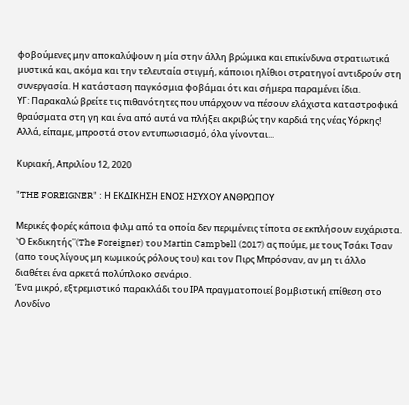φοβούμενες μην αποκαλύψουν η μία στην άλλη βρώμικα και επικίνδυνα στρατιωτικά μυστικά και, ακόμα και την τελευταία στιγμή, κάποιοι ηλίθιοι στρατηγοί αντιδρούν στη συνεργασία. Η κατάσταση παγκόσμια φοβάμαι ότι και σήμερα παραμένει ίδια.
ΥΓ: Παρακαλώ βρείτε τις πιθανότητες που υπάρχουν να πέσουν ελάχιστα καταστροφικά θραύσματα στη γη και ένα από αυτά να πλήξει ακριβώς την καρδιά της νέας Υόρκης! Αλλά, είπαμε, μπροστά στον εντυπωσιασμό, όλα γίνονται...

Κυριακή, Απριλίου 12, 2020

"THE FOREIGNER" : Η ΕΚΔΙΚΗΣΗ ΕΝΟΣ ΗΣΥΧΟΥ ΑΝΘΡΩΠΟΥ

Μερικές φορές κάποια φιλμ από τα οποία δεν περιμένεις τίποτα σε εκπλήσουν ευχάριστα. ῾Ὁ Εκδικητής῾῾(The Foreigner) του Martin Campbell (2017) ας πούμε, με τους Τσάκι Τσαν (απο τους λίγους μη κωμικούς ρόλους του) και τον Πιρς Μπρόσναν, αν μη τι άλλο διαθέτει ένα αρκετά πολύπλοκο σενάριο.
Ένα μικρό, εξτρεμιστικό παρακλάδι του ΙΡΑ πραγματοποιεί βομβιστική επίθεση στο Λονδίνο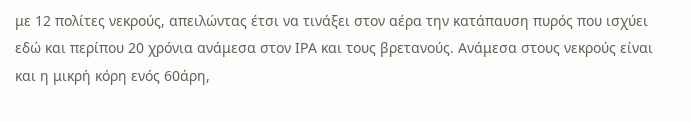με 12 πολίτες νεκρούς, απειλώντας έτσι να τινάξει στον αέρα την κατάπαυση πυρός που ισχύει εδώ και περίπου 20 χρόνια ανάμεσα στον ΙΡΑ και τους βρετανούς. Ανάμεσα στους νεκρούς είναι και η μικρή κόρη ενός 60άρη,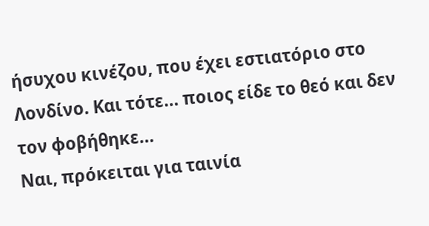ήσυχου κινέζου, που έχει εστιατόριο στο Λονδίνο. Και τότε... ποιος είδε το θεό και δεν τον φοβήθηκε...
Ναι, πρόκειται για ταινία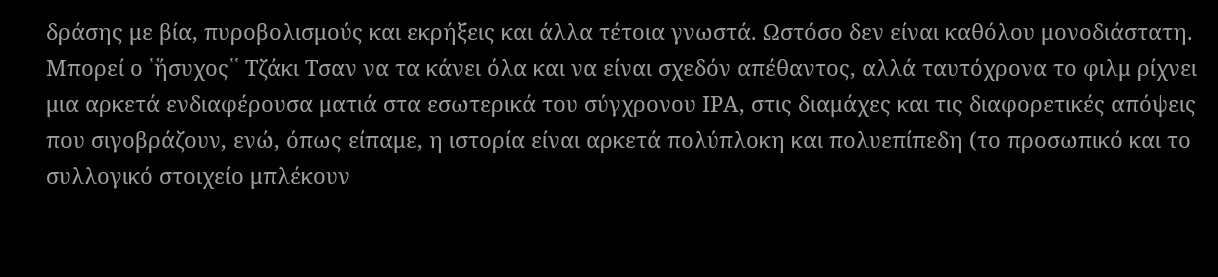δράσης με βία, πυροβολισμούς και εκρήξεις και άλλα τέτοια γνωστά. Ωστόσο δεν είναι καθόλου μονοδιάστατη. Μπορεί ο ῾ἥσυχος῾῾ Τζάκι Τσαν να τα κάνει όλα και να είναι σχεδόν απέθαντος, αλλά ταυτόχρονα το φιλμ ρίχνει μια αρκετά ενδιαφέρουσα ματιά στα εσωτερικά του σύγχρονου ΙΡΑ, στις διαμάχες και τις διαφορετικές απόψεις που σιγοβράζουν, ενώ, όπως είπαμε, η ιστορία είναι αρκετά πολύπλοκη και πολυεπίπεδη (το προσωπικό και το συλλογικό στοιχείο μπλέκουν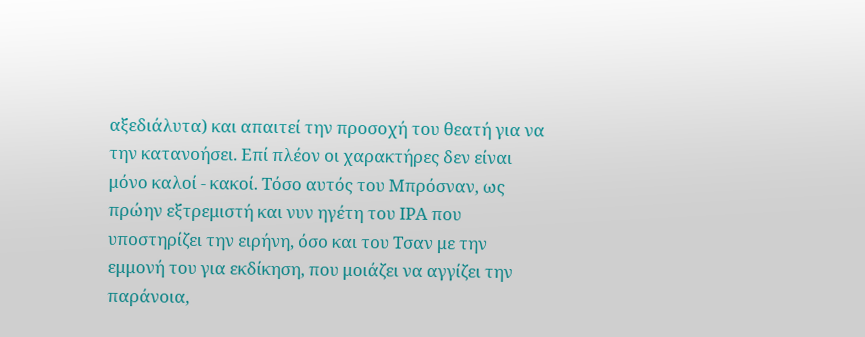αξεδιάλυτα) και απαιτεί την προσοχή του θεατή για να την κατανοήσει. Επί πλέον οι χαρακτήρες δεν είναι μόνο καλοί - κακοί. Τόσο αυτός του Μπρόσναν, ως πρώην εξτρεμιστή και νυν ηγέτη του ΙΡΑ που υποστηρίζει την ειρήνη, όσο και του Τσαν με την εμμονή του για εκδίκηση, που μοιάζει να αγγίζει την παράνοια,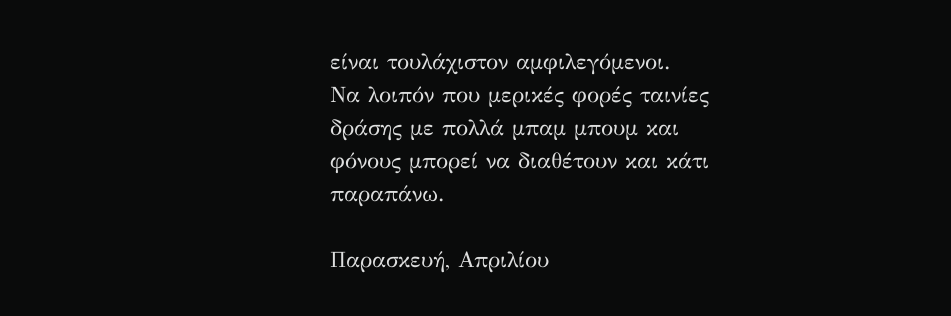είναι τουλάχιστον αμφιλεγόμενοι.
Να λοιπόν που μερικές φορές ταινίες δράσης με πολλά μπαμ μπουμ και φόνους μπορεί να διαθέτουν και κάτι παραπάνω.

Παρασκευή, Απριλίου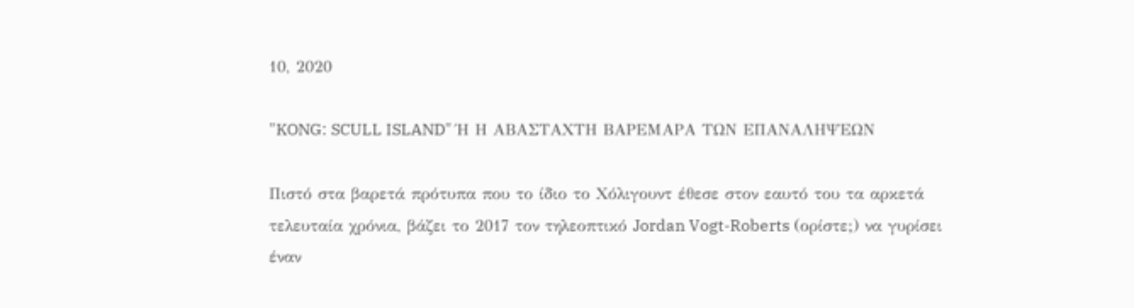10, 2020

"KONG: SCULL ISLAND" Ή Η ΑΒΑΣΤΑΧΤΗ ΒΑΡΕΜΑΡΑ ΤΩΝ ΕΠΑΝΑΛΗΨΕΩΝ

Πιστό στα βαρετά πρότυπα που το ίδιο το Χόλιγουντ έθεσε στον εαυτό του τα αρκετά τελευταία χρόνια, βάζει το 2017 τον τηλεοπτικό Jordan Vogt-Roberts (ορίστε;) να γυρίσει έναν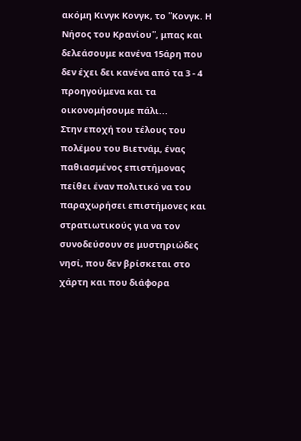ακόμη Κινγκ Κονγκ, το ῾῾Κονγκ. Η Νήσος του Κρανίου῾῾, μπας και δελεάσουμε κανένα 15άρη που δεν έχει δει κανένα από τα 3 - 4 προηγούμενα και τα οικονομήσουμε πάλι...
Στην εποχή του τέλους του πολέμου του Βιετνάμ, ένας παθιασμένος επιστήμονας πείθει έναν πολιτικό να του παραχωρήσει επιστήμονες και στρατιωτικούς για να τον συνοδεύσουν σε μυστηριώδες νησί, που δεν βρίσκεται στο χάρτη και που διάφορα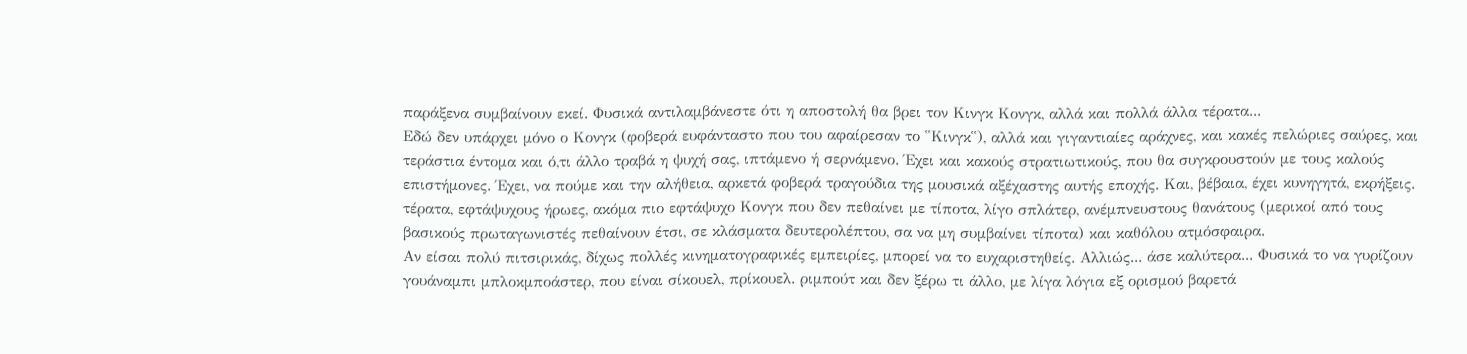παράξενα συμβαίνουν εκεί. Φυσικά αντιλαμβάνεστε ότι η αποστολή θα βρει τον Κινγκ Κονγκ, αλλά και πολλά άλλα τέρατα...
Εδώ δεν υπάρχει μόνο ο Κονγκ (φοβερά ευφάνταστο που του αφαίρεσαν το ῾῾Κινγκ῾῾), αλλά και γιγαντιαίες αράχνες, και κακές πελώριες σαύρες, και τεράστια έντομα και ό,τι άλλο τραβά η ψυχή σας, ιπτάμενο ή σερνάμενο. Έχει και κακούς στρατιωτικούς, που θα συγκρουστούν με τους καλούς επιστήμονες. Έχει, να πούμε και την αλήθεια, αρκετά φοβερά τραγούδια της μουσικά αξέχαστης αυτής εποχής. Και, βέβαια, έχει κυνηγητά, εκρήξεις. τέρατα, εφτάψυχους ήρωες, ακόμα πιο εφτάψυχο Κονγκ που δεν πεθαίνει με τίποτα, λίγο σπλάτερ, ανέμπνευστους θανάτους (μερικοί από τους βασικούς πρωταγωνιστές πεθαίνουν έτσι, σε κλάσματα δευτερολέπτου, σα να μη συμβαίνει τίποτα) και καθόλου ατμόσφαιρα.
Αν είσαι πολύ πιτσιρικάς, δίχως πολλές κινηματογραφικές εμπειρίες, μπορεί να το ευχαριστηθείς. Αλλιώς... άσε καλύτερα... Φυσικά το να γυρίζουν γουάναμπι μπλοκμποάστερ, που είναι σίκουελ, πρίκουελ. ριμπούτ και δεν ξέρω τι άλλο, με λίγα λόγια εξ ορισμού βαρετά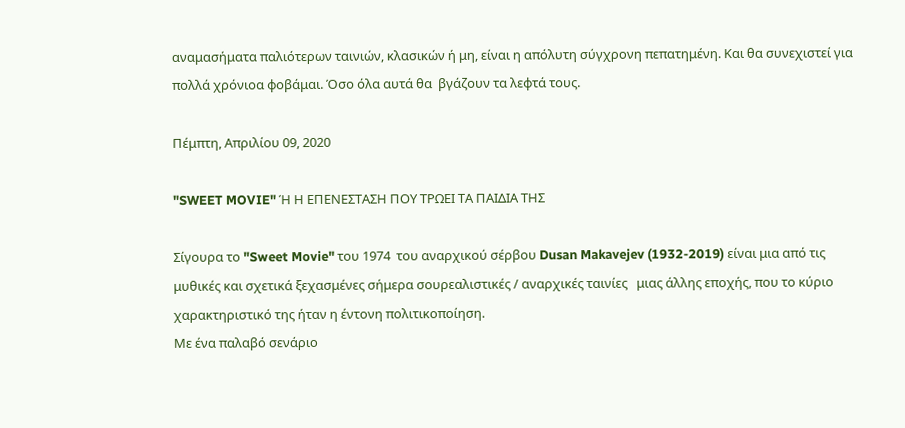αναμασήματα παλιότερων ταινιών, κλασικών ή μη, είναι η απόλυτη σύγχρονη πεπατημένη. Και θα συνεχιστεί για πολλά χρόνιοα φοβάμαι. Όσο όλα αυτά θα  βγάζουν τα λεφτά τους.

Πέμπτη, Απριλίου 09, 2020

"SWEET MOVIE" Ή Η ΕΠΕΝΕΣΤΑΣΗ ΠΟΥ ΤΡΩΕΙ ΤΑ ΠΑΙΔΙΑ ΤΗΣ

Σίγουρα το "Sweet Movie" του 1974  του αναρχικού σέρβου Dusan Makavejev (1932-2019) είναι μια από τις μυθικές και σχετικά ξεχασμένες σήμερα σουρεαλιστικές / αναρχικές ταινίες   μιας άλλης εποχής, που το κύριο χαρακτηριστικό της ήταν η έντονη πολιτικοποίηση.
Με ένα παλαβό σενάριο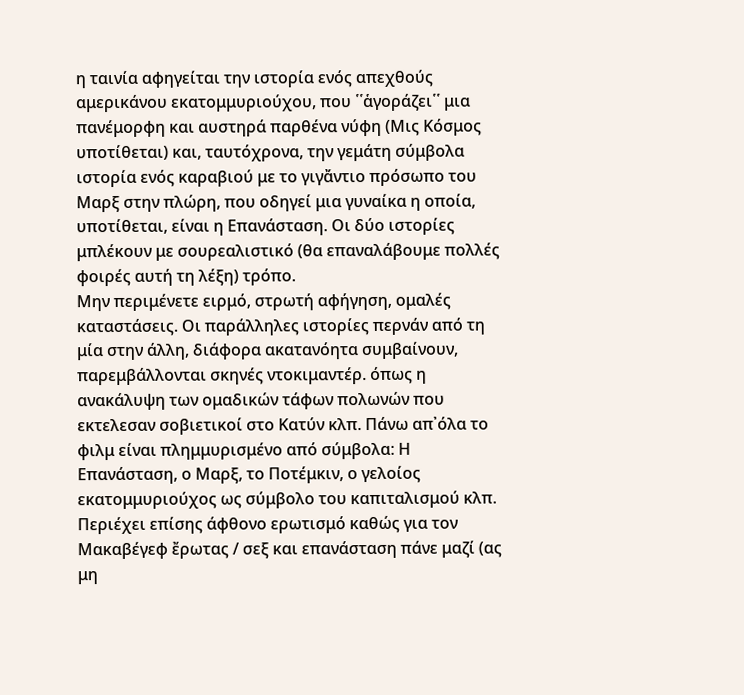η ταινία αφηγείται την ιστορία ενός απεχθούς αμερικάνου εκατομμυριούχου, που ῾῾ἁγοράζει῾῾ μια πανέμορφη και αυστηρά παρθένα νύφη (Μις Κόσμος υποτίθεται) και, ταυτόχρονα, την γεμάτη σύμβολα ιστορία ενός καραβιού με το γιγἄντιο πρόσωπο του Μαρξ στην πλώρη, που οδηγεί μια γυναίκα η οποία, υποτίθεται, είναι η Επανάσταση. Οι δύο ιστορίες μπλέκουν με σουρεαλιστικό (θα επαναλάβουμε πολλές φοιρές αυτή τη λέξη) τρόπο.
Μην περιμένετε ειρμό, στρωτή αφήγηση, ομαλές καταστάσεις. Οι παράλληλες ιστορίες περνάν από τη μία στην άλλη, διάφορα ακατανόητα συμβαίνουν, παρεμβάλλονται σκηνές ντοκιμαντέρ. όπως η ανακάλυψη των ομαδικών τάφων πολωνών που εκτελεσαν σοβιετικοί στο Κατύν κλπ. Πάνω απ᾽όλα το φιλμ είναι πλημμυρισμένο από σύμβολα: Η Επανάσταση, ο Μαρξ, το Ποτέμκιν, ο γελοίος εκατομμυριούχος ως σύμβολο του καπιταλισμού κλπ. Περιέχει επίσης άφθονο ερωτισμό καθώς για τον Μακαβέγεφ ἔρωτας / σεξ και επανάσταση πάνε μαζί (ας μη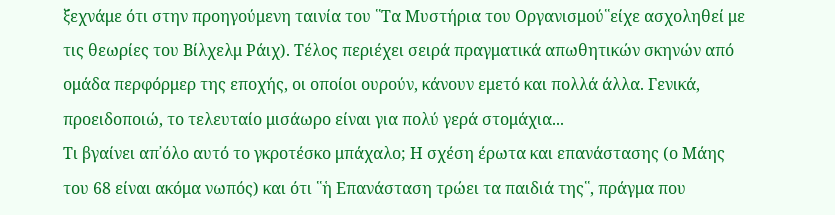ξεχνάμε ότι στην προηγούμενη ταινία του ῾῾Τα Μυστήρια του Οργανισμού῾῾είχε ασχοληθεί με τις θεωρίες του Βίλχελμ Ράιχ). Τέλος περιέχει σειρά πραγματικά απωθητικών σκηνών από ομάδα περφόρμερ της εποχής, οι οποίοι ουρούν, κάνουν εμετό και πολλά άλλα. Γενικά, προειδοποιώ, το τελευταίο μισάωρο είναι για πολύ γερά στομάχια...
Τι βγαίνει απ᾽όλο αυτό το γκροτέσκο μπάχαλο; Η σχέση έρωτα και επανάστασης (ο Μάης του 68 είναι ακόμα νωπός) και ότι ῾῾ἡ Επανάσταση τρώει τα παιδιά της῾῾, πράγμα που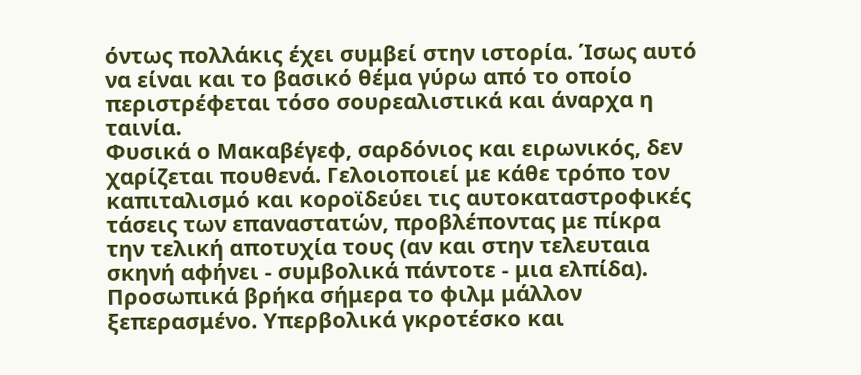όντως πολλάκις έχει συμβεί στην ιστορία. Ίσως αυτό να είναι και το βασικό θέμα γύρω από το οποίο περιστρέφεται τόσο σουρεαλιστικά και άναρχα η ταινία.
Φυσικά ο Μακαβέγεφ, σαρδόνιος και ειρωνικός, δεν χαρίζεται πουθενά. Γελοιοποιεί με κάθε τρόπο τον καπιταλισμό και κοροϊδεύει τις αυτοκαταστροφικές τάσεις των επαναστατών, προβλέποντας με πίκρα την τελική αποτυχία τους (αν και στην τελευταια σκηνή αφήνει - συμβολικά πάντοτε - μια ελπίδα).
Προσωπικά βρήκα σήμερα το φιλμ μάλλον ξεπερασμένο. Υπερβολικά γκροτέσκο και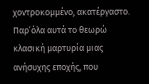χοντροκομμένο, ακατέργαστο. Παρ᾽όλα αυτά το θεωρώ κλασική μαρτυρία μιας ανήσυχης εποχής, που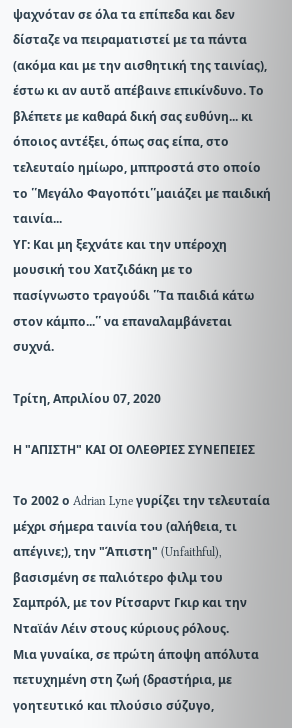ψαχνόταν σε όλα τα επίπεδα και δεν δίσταζε να πειραματιστεί με τα πάντα (ακόμα και με την αισθητική της ταινίας), έστω κι αν αυτὄ απέβαινε επικίνδυνο. Το βλέπετε με καθαρά δική σας ευθύνη... κι όποιος αντέξει, όπως σας είπα, στο τελευταίο ημίωρο, μππροστά στο οποίο το ῾῾Μεγάλο Φαγοπότι῾῾μαιάζει με παιδική ταινία...
ΥΓ: Και μη ξεχνάτε και την υπέροχη μουσική του Χατζιδάκη με το πασίγνωστο τραγούδι ῾῾Τα παιδιά κάτω στον κάμπο...῾῾ να επαναλαμβάνεται συχνά.

Τρίτη, Απριλίου 07, 2020

Η "ΑΠΙΣΤΗ" ΚΑΙ ΟΙ ΟΛΕΘΡΙΕΣ ΣΥΝΕΠΕΙΕΣ

Το 2002 ο Adrian Lyne γυρίζει την τελευταία μέχρι σήμερα ταινία του (αλήθεια, τι απέγινε;), την "Άπιστη" (Unfaithful), βασισμένη σε παλιότερο φιλμ του Σαμπρόλ, με τον Ρίτσαρντ Γκιρ και την Νταϊάν Λέιν στους κύριους ρόλους.
Μια γυναίκα, σε πρώτη άποψη απόλυτα πετυχημένη στη ζωή (δραστήρια, με γοητευτικό και πλούσιο σύζυγο,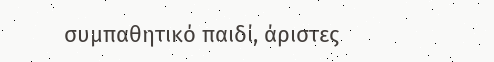συμπαθητικό παιδί, άριστες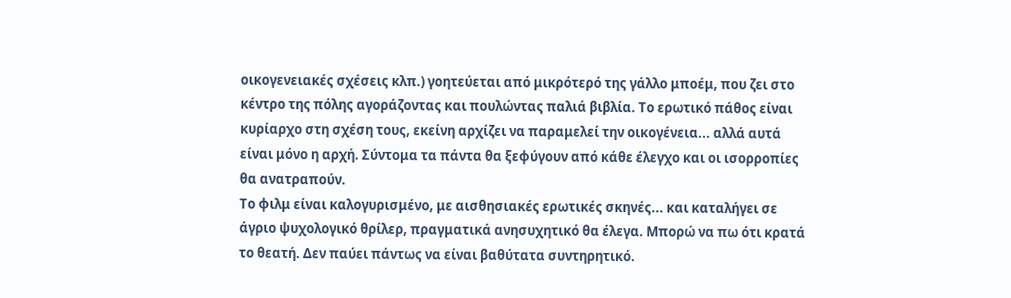οικογενειακές σχέσεις κλπ.) γοητεύεται από μικρότερό της γάλλο μποέμ, που ζει στο κέντρο της πόλης αγοράζοντας και πουλώντας παλιά βιβλία. Το ερωτικό πάθος είναι κυρίαρχο στη σχέση τους, εκείνη αρχίζει να παραμελεί την οικογένεια... αλλά αυτά είναι μόνο η αρχή. Σύντομα τα πάντα θα ξεφύγουν από κάθε έλεγχο και οι ισορροπίες θα ανατραπούν.
Το φιλμ είναι καλογυρισμένο, με αισθησιακές ερωτικές σκηνές... και καταλήγει σε άγριο ψυχολογικό θρίλερ, πραγματικά ανησυχητικό θα έλεγα. Μπορώ να πω ότι κρατά το θεατή. Δεν παύει πάντως να είναι βαθύτατα συντηρητικό.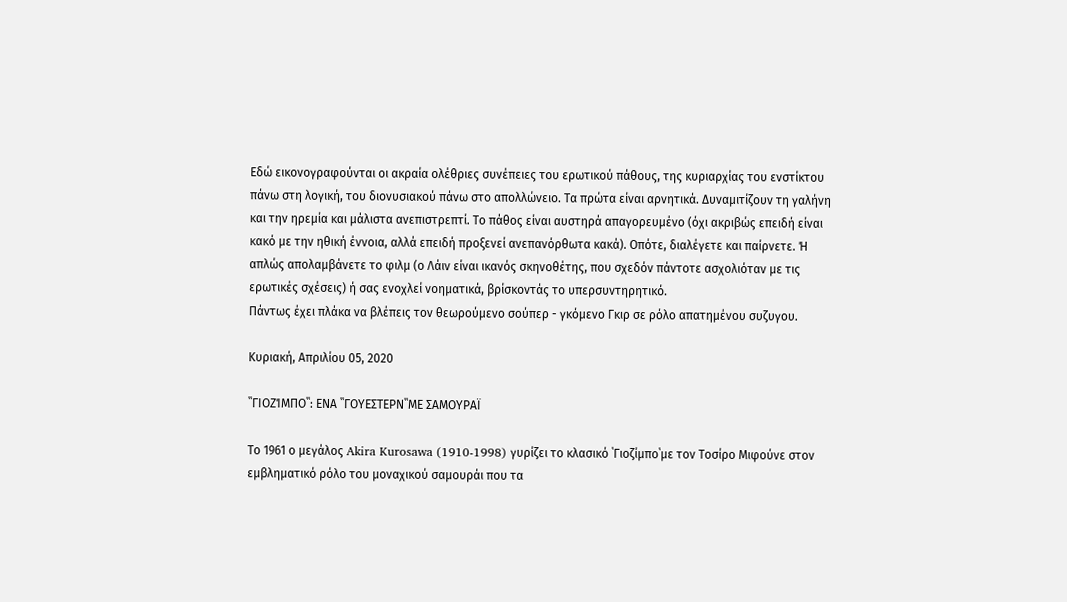Εδώ εικονογραφούνται οι ακραία ολέθριες συνέπειες του ερωτικού πάθους, της κυριαρχίας του ενστίκτου πάνω στη λογική, του διονυσιακού πάνω στο απολλώνειο. Τα πρώτα είναι αρνητικά. Δυναμιτίζουν τη γαλήνη και την ηρεμία και μάλιστα ανεπιστρεπτί. Το πάθος είναι αυστηρά απαγορευμένο (όχι ακριβώς επειδή είναι κακό με την ηθική έννοια, αλλά επειδή προξενεί ανεπανόρθωτα κακά). Οπότε, διαλέγετε και παίρνετε. Ή απλώς απολαμβάνετε το φιλμ (ο Λάιν είναι ικανός σκηνοθέτης, που σχεδόν πάντοτε ασχολιόταν με τις ερωτικές σχέσεις) ή σας ενοχλεί νοηματικά, βρίσκοντάς το υπερσυντηρητικό.
Πάντως έχει πλάκα να βλέπεις τον θεωρούμενο σούπερ - γκόμενο Γκιρ σε ρόλο απατημένου συζυγου.

Κυριακή, Απριλίου 05, 2020

῾῾ΓΙΟΖΊΜΠΟ῾῾: ΕΝΑ ῾῾ΓΟΥΕΣΤΕΡΝ῾῾ΜΕ ΣΑΜΟΥΡΑΪ

Το 1961 ο μεγάλος Akira Kurosawa (1910-1998) γυρίζει το κλασικό ῾Γιοζίμπο῾με τον Τοσίρο Μιφούνε στον εμβληματικό ρόλο του μοναχικού σαμουράι που τα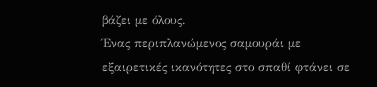βάζει με όλους.
Ένας περιπλανώμενος σαμουράι με εξαιρετικές ικανότητες στο σπαθί φτάνει σε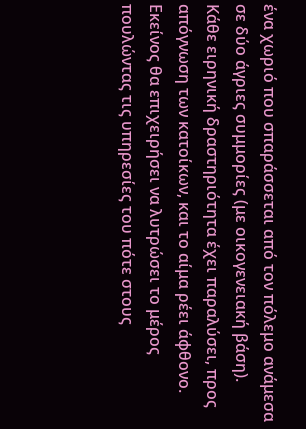ένα χωριό που σπαράσσεται από τον πόλεμο ανάμεσα σε δύο άγριες συμμορίες (με οικογενειακή βάση).  Κάθε ειρηνική δραστηριότητα έχει παραλύσει, προς απόγνωση των κατοίκων, και το αίμα ρέει άφθονο. Εκείνος θα επιχειρήσει να λυτρώσει το μέρος πουλώντας τις υπηρεσίες του πότε στους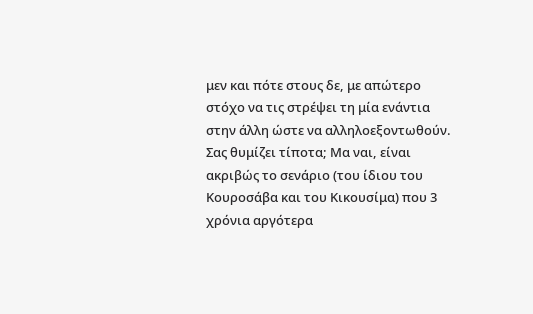μεν και πότε στους δε, με απώτερο στόχο να τις στρέψει τη μία ενάντια στην άλλη ώστε να αλληλοεξοντωθούν.
Σας θυμίζει τίποτα; Μα ναι, είναι ακριβώς το σενάριο (του ίδιου του Κουροσάβα και του Κικουσίμα) που 3 χρόνια αργότερα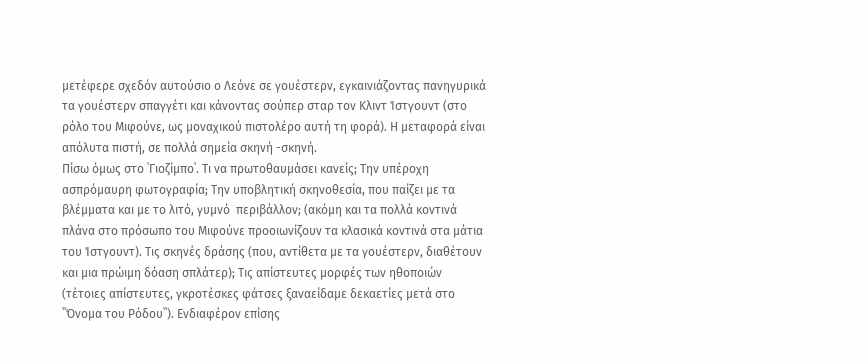μετέφερε σχεδόν αυτούσιο ο Λεόνε σε γουέστερν, εγκαινιάζοντας πανηγυρικά τα γουέστερν σπαγγέτι και κάνοντας σούπερ σταρ τον Κλιντ Ίστγουντ (στο ρόλο του Μιφούνε, ως μοναχικού πιστολέρο αυτή τη φορά). Η μεταφορά είναι απόλυτα πιστή, σε πολλά σημεία σκηνή -σκηνή.
Πίσω όμως στο ῾Γιοζίμπο῾. Τι να πρωτοθαυμάσει κανείς; Την υπέροχη ασπρόμαυρη φωτογραφία; Την υποβλητική σκηνοθεσία, που παίζει με τα βλέμματα και με το λιτό, γυμνό  περιβάλλον; (ακόμη και τα πολλά κοντινά πλάνα στο πρόσωπο του Μιφούνε προοιωνίζουν τα κλασικά κοντινά στα μάτια του Ίστγουντ). Τις σκηνές δράσης (που, αντίθετα με τα γουέστερν, διαθέτουν και μια πρώιμη δόαση σπλάτερ); Τις απίστευτες μορφές των ηθοποιών (τέτοιες απίστευτες, γκροτέσκες φάτσες ξαναείδαμε δεκαετίες μετά στο ῾῾Όνομα του Ρόδου῾῾). Ενδιαφέρον επίσης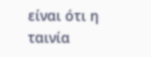είναι ότι η ταινία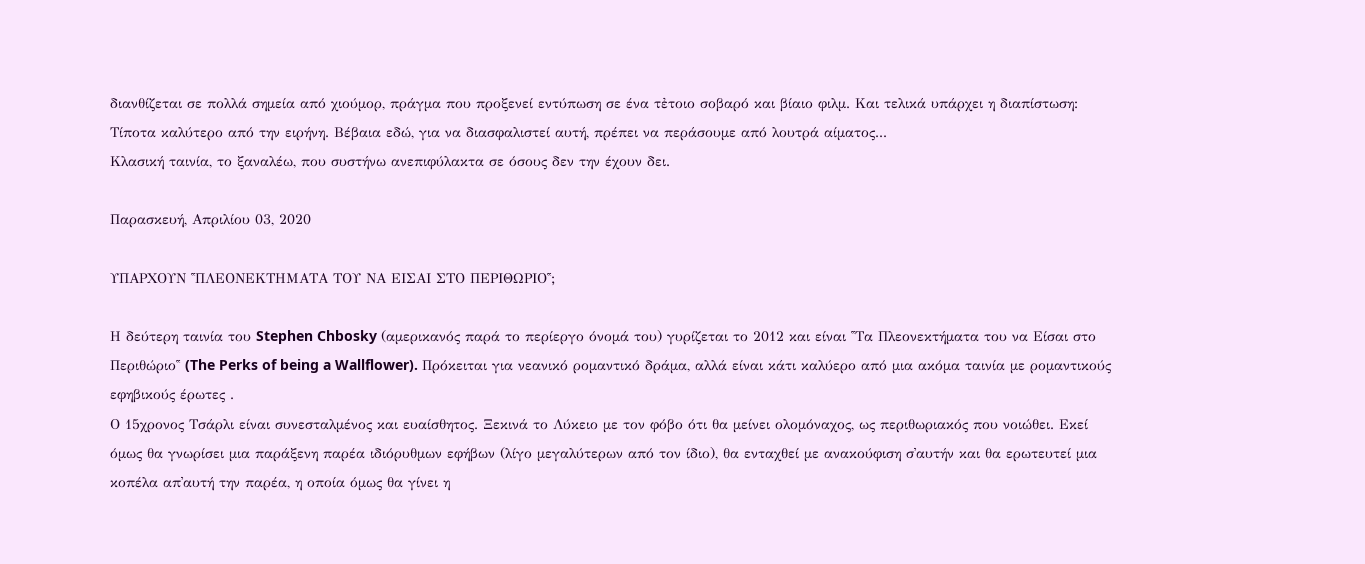διανθίζεται σε πολλά σημεία από χιούμορ, πράγμα που προξενεί εντύπωση σε ένα τἐτοιο σοβαρό και βίαιο φιλμ. Και τελικά υπάρχει η διαπίστωση: Τίποτα καλύτερο από την ειρήνη. Βέβαια εδώ, για να διασφαλιστεί αυτή, πρέπει να περάσουμε από λουτρά αίματος...
Κλασική ταινία, το ξαναλέω, που συστήνω ανεπιφύλακτα σε όσους δεν την έχουν δει.

Παρασκευή, Απριλίου 03, 2020

ΥΠΑΡΧΟΥΝ ῾῾ΠΛΕΟΝΕΚΤΗΜΑΤΑ ΤΟΥ ΝΑ ΕΙΣΑΙ ΣΤΟ ΠΕΡΙΘΩΡΙΟ῾῾;

Η δεύτερη ταινία του Stephen Chbosky (αμερικανός παρά το περίεργο όνομά του) γυρίζεται το 2012 και είναι ῾῾Τα Πλεονεκτήματα του να Είσαι στο Περιθώριο῾῾ (The Perks of being a Wallflower). Πρόκειται για νεανικό ρομαντικό δράμα, αλλά είναι κάτι καλύερο από μια ακόμα ταινία με ρομαντικούς εφηβικούς έρωτες .
Ο 15χρονος Τσάρλι είναι συνεσταλμένος και ευαίσθητος. Ξεκινά το Λύκειο με τον φόβο ότι θα μείνει ολομόναχος, ως περιθωριακός που νοιώθει. Εκεί όμως θα γνωρίσει μια παράξενη παρέα ιδιόρυθμων εφήβων (λίγο μεγαλύτερων από τον ίδιο), θα ενταχθεί με ανακούφιση σ᾽αυτήν και θα ερωτευτεί μια κοπέλα απ᾽αυτή την παρέα, η οποία όμως θα γίνει η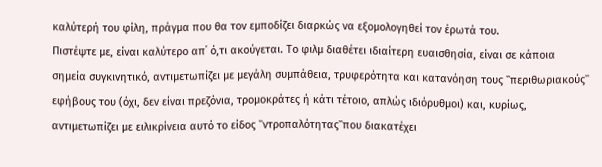καλύτερή του φίλη, πράγμα που θα τον εμποδίζει διαρκώς να εξομολογηθεί τον έρωτά του.
Πιστέψτε με, είναι καλύτερο απ᾽ ό,τι ακούγεται. Το φιλμ διαθέτει ιδιαίτερη ευαισθησία, είναι σε κάποια σημεία συγκινητικό, αντιμετωπίζει με μεγάλη συμπάθεια, τρυφερότητα και κατανόηση τους ῾῾περιθωριακούς῾῾ εφήβους του (όχι, δεν είναι πρεζόνια, τρομοκράτες ή κάτι τέτοιο, απλώς ιδιόρυθμοι) και, κυρίως, αντιμετωπίζει με ειλικρίνεια αυτό το είδος ῾῾ντροπαλότητας῾῾που διακατέχει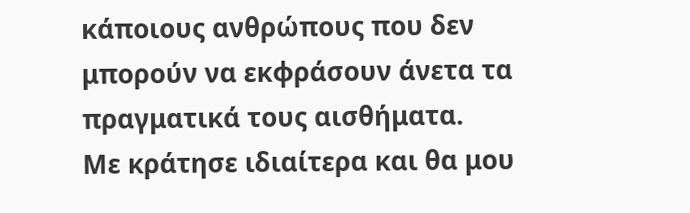κάποιους ανθρώπους που δεν μπορούν να εκφράσουν άνετα τα πραγματικά τους αισθήματα.
Με κράτησε ιδιαίτερα και θα μου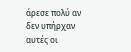άρεσε πολύ αν δεν υπήρχαν αυτές οι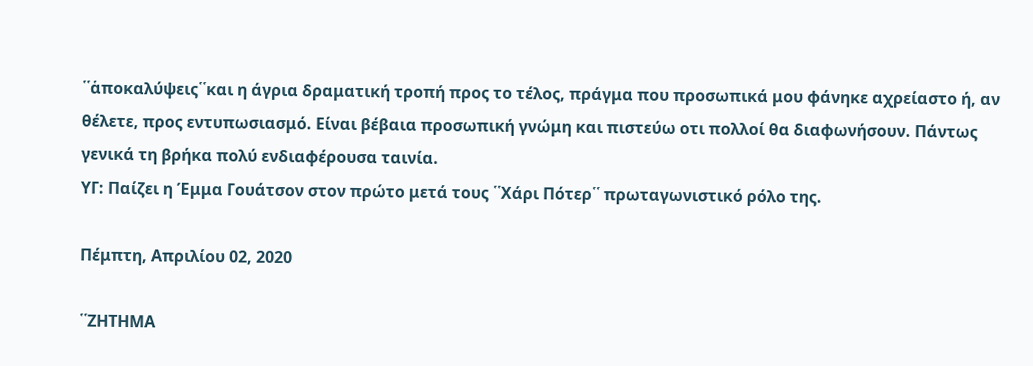῾῾ἁποκαλύψεις῾῾και η άγρια δραματική τροπή προς το τέλος, πράγμα που προσωπικά μου φάνηκε αχρείαστο ή, αν θέλετε, προς εντυπωσιασμό. Είναι βέβαια προσωπική γνώμη και πιστεύω οτι πολλοί θα διαφωνήσουν. Πάντως γενικά τη βρήκα πολύ ενδιαφέρουσα ταινία.
ΥΓ: Παίζει η Έμμα Γουάτσον στον πρώτο μετά τους ῾῾Χάρι Πότερ῾῾ πρωταγωνιστικό ρόλο της.

Πέμπτη, Απριλίου 02, 2020

῾῾ΖΗΤΗΜΑ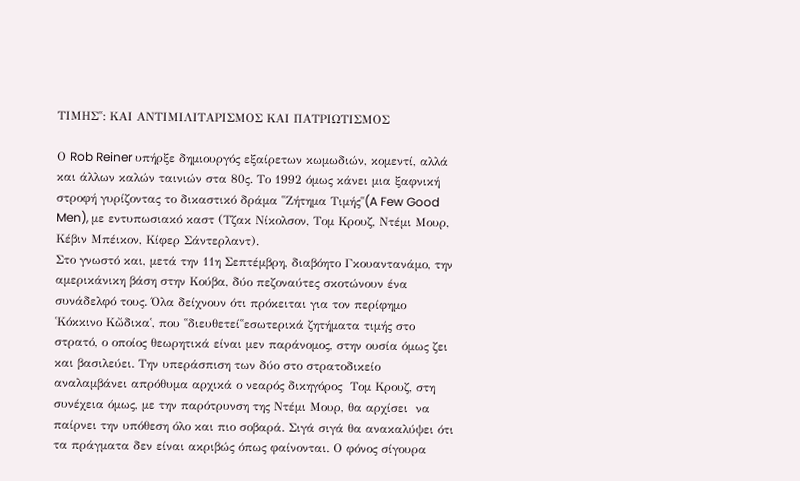ΤΙΜΗΣ῾῾: ΚΑΙ ΑΝΤΙΜΙΛΙΤΑΡΙΣΜΟΣ ΚΑΙ ΠΑΤΡΙΩΤΙΣΜΟΣ

Ο Rob Reiner υπήρξε δημιουργός εξαίρετων κωμωδιών, κομεντί, αλλά και άλλων καλών ταινιών στα 80ς. Το 1992 όμως κάνει μια ξαφνική στροφή γυρίζοντας το δικαστικό δράμα ῾῾Ζήτημα Τιμής῾῾(A Few Good Men), με εντυπωσιακό καστ (Τζακ Νίκολσον, Τομ Κρουζ, Ντέμι Μουρ, Κέβιν Μπέικον, Κίφερ Σάντερλαντ).
Στο γνωστό και, μετά την 11η Σεπτέμβρη, διαβόητο Γκουαντανάμο, την αμερικάνικη βάση στην Κούβα, δύο πεζοναύτες σκοτώνουν ένα συνάδελφό τους. Όλα δείχνουν ότι πρόκειται για τον περίφημο ῾Κόκκινο Κὤδικα῾, που ῾῾διευθετεί῾῾εσωτερικά ζητήματα τιμής στο στρατό, ο οποίος θεωρητικά είναι μεν παράνομος, στην ουσία όμως ζει και βασιλεύει. Την υπεράσπιση των δύο στο στρατοδικείο αναλαμβάνει απρόθυμα αρχικά ο νεαρός δικηγόρος  Τομ Κρουζ, στη συνέχεια όμως, με την παρότρυνση της Ντέμι Μουρ, θα αρχίσει  να παίρνει την υπόθεση όλο και πιο σοβαρά. Σιγά σιγά θα ανακαλύψει ότι τα πράγματα δεν είναι ακριβώς όπως φαίνονται. Ο φόνος σίγουρα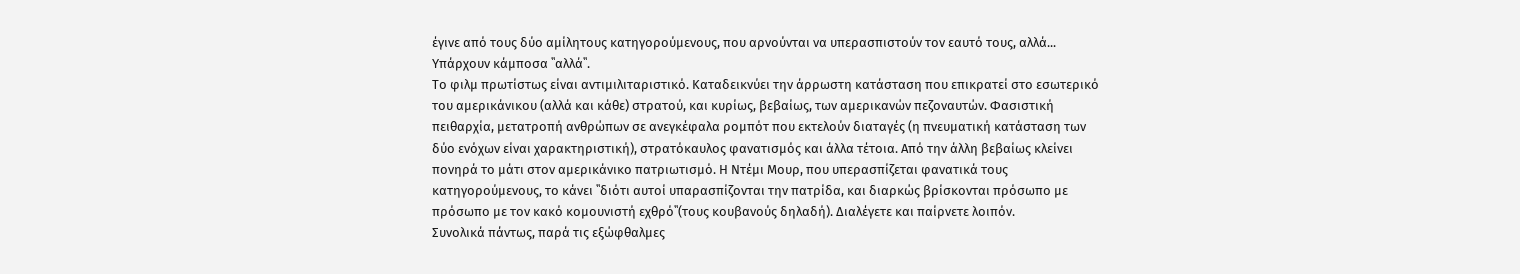έγινε από τους δύο αμίλητους κατηγορούμενους, που αρνούνται να υπερασπιστούν τον εαυτό τους, αλλά... Υπάρχουν κάμποσα ῾῾αλλά῾῾.
Το φιλμ πρωτίστως είναι αντιμιλιταριστικό. Καταδεικνύει την άρρωστη κατάσταση που επικρατεί στο εσωτερικό του αμερικάνικου (αλλά και κάθε) στρατού, και κυρίως, βεβαίως, των αμερικανών πεζοναυτών. Φασιστική πειθαρχία, μετατροπή ανθρώπων σε ανεγκέφαλα ρομπότ που εκτελούν διαταγές (η πνευματική κατάσταση των δύο ενόχων είναι χαρακτηριστική), στρατόκαυλος φανατισμός και άλλα τέτοια. Από την άλλη βεβαίως κλείνει πονηρά το μάτι στον αμερικάνικο πατριωτισμό. Η Ντέμι Μουρ, που υπερασπίζεται φανατικά τους κατηγορούμενους, το κάνει ῾῾διότι αυτοί υπαρασπίζονται την πατρίδα, και διαρκώς βρίσκονται πρόσωπο με πρόσωπο με τον κακό κομουνιστή εχθρό῾῾(τους κουβανούς δηλαδή). Διαλέγετε και παίρνετε λοιπόν.
Συνολικά πάντως, παρά τις εξώφθαλμες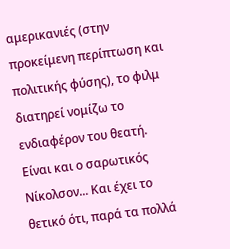αμερικανιές (στην προκείμενη περίπτωση και πολιτικής φύσης), το φιλμ διατηρεί νομίζω το ενδιαφέρον του θεατή. Είναι και ο σαρωτικός Νίκολσον... Και έχει το θετικό ότι, παρά τα πολλά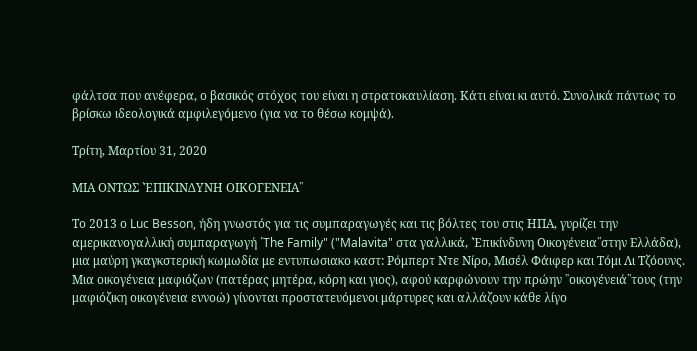φάλτσα που ανέφερα, ο βασικός στόχος του είναι η στρατοκαυλίαση. Κάτι είναι κι αυτό. Συνολικά πάντως το βρίσκω ιδεολογικά αμφιλεγόμενο (για να το θέσω κομψά).

Τρίτη, Μαρτίου 31, 2020

ΜΙΑ ΟΝΤΩΣ ῾ἙΠΙΚΙΝΔΥΝΗ ΟΙΚΟΓΕΝΕΙΑ῾῾

Το 2013 ο Luc Besson, ήδη γνωστός για τις συμπαραγωγές και τις βόλτες του στις ΗΠΑ, γυρίζει την αμερικανογαλλική συμπαραγωγή ῾The Family" ("Malavita" στα γαλλικά, ῾Ἑπικίνδυνη Οικογένεια῾῾στην Ελλάδα), μια μαύρη γκαγκστερική κωμωδία με εντυπωσιακο καστ: Ρόμπερτ Ντε Νίρο, Μισέλ Φάιφερ και Τόμι Λι Τζόουνς.
Μια οικογένεια μαφιόζων (πατέρας μητέρα, κόρη και γιος), αφού καρφώνουν την πρώην ᾽᾽οικογένειά῾῾τους (την μαφιόζικη οικογένεια εννοώ) γίνονται προστατευόμενοι μάρτυρες και αλλάζουν κάθε λίγο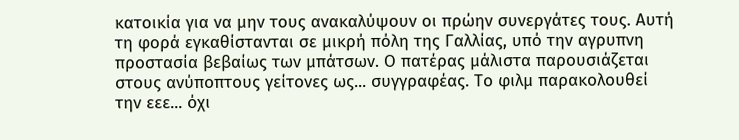κατοικία για να μην τους ανακαλύψουν οι πρώην συνεργάτες τους. Αυτή τη φορά εγκαθίστανται σε μικρή πόλη της Γαλλίας, υπό την αγρυπνη προστασία βεβαίως των μπάτσων. Ο πατέρας μάλιστα παρουσιάζεται στους ανύποπτους γείτονες ως... συγγραφέας. Το φιλμ παρακολουθεί την εεε... όχι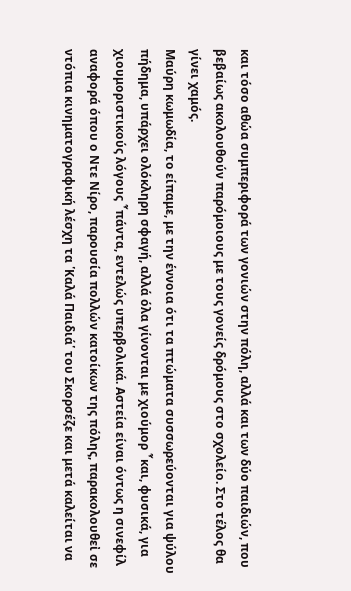και τόσο αθώα συμπεριφορά των γονιών στην πόλη, αλλά και των δύο παιδιών, που βεβαίως ακολουθούν παρόμοιους με τους γονείς δρόμους στο σχολείο. Στο τέλος θα γίνει χαμός.
Μαύρη κωμωδία, το είπαμε, με την έννοια ότι τα πτώματα συσσωρεύονται για ψύλου πήδημα, υπάρχει ολόκληρη σφαγή, αλλά όλα γίνονται με χιούμορ ῏και, φυσικά, για χιουμοριστικούς λόγους ῏πάντα, εντελώς υπερβολικά. Αστεία είναι όντως η σινεφίλ αναφορά όπου ο Ντε Νίρο, παρουσία πολλών κατοίκων της πόλης, παρακολουθεἰ σε ντόπια κινηματογραφική λέσχη τα ῾Καλά Παιδιά῾ του Σκορσέζε και μετά καλείται να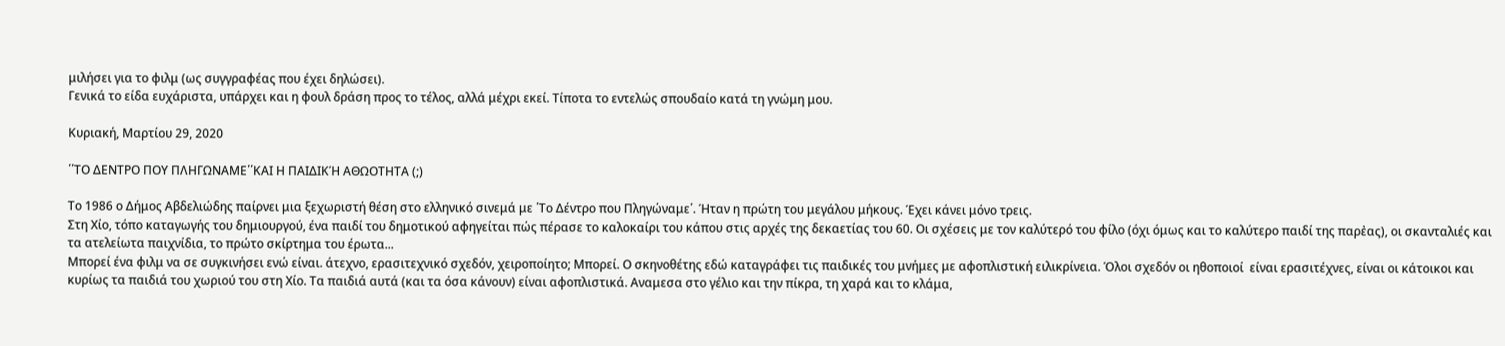μιλήσει για το φιλμ (ως συγγραφέας που έχει δηλώσει).
Γενικά το είδα ευχάριστα, υπάρχει και η φουλ δράση προς το τέλος, αλλά μέχρι εκεί. Τίποτα το εντελώς σπουδαίο κατά τη γνώμη μου.

Κυριακή, Μαρτίου 29, 2020

῾῾ΤΟ ΔΕΝΤΡΟ ΠΟΥ ΠΛΗΓΩΝΑΜΕ῾῾ΚΑΙ Η ΠΑΙΔΙΚΉ ΑΘΩΟΤΗΤΑ (;)

Το 1986 ο Δήμος Αβδελιώδης παίρνει μια ξεχωριστή θέση στο ελληνικό σινεμά με ῾Το Δέντρο που Πληγώναμε῾. Ήταν η πρώτη του μεγάλου μήκους. Έχει κάνει μόνο τρεις.
Στη Χίο, τόπο καταγωγής του δημιουργού, ένα παιδί του δημοτικού αφηγείται πώς πέρασε το καλοκαίρι του κάπου στις αρχές της δεκαετίας του 60. Οι σχέσεις με τον καλύτερό του φίλο (όχι όμως και το καλύτερο παιδί της παρἐας), οι σκανταλιές και τα ατελείωτα παιχνίδια, το πρώτο σκίρτημα του έρωτα...
Μπορεί ένα φιλμ να σε συγκινήσει ενώ είναι. άτεχνο, ερασιτεχνικό σχεδόν, χειροποίητο; Μπορεί. Ο σκηνοθέτης εδώ καταγράφει τις παιδικές του μνήμες με αφοπλιστική ειλικρίνεια. Όλοι σχεδόν οι ηθοποιοί  είναι ερασιτέχνες, είναι οι κάτοικοι και κυρίως τα παιδιά του χωριού του στη Χίο. Τα παιδιά αυτά (και τα όσα κάνουν) είναι αφοπλιστικά. Αναμεσα στο γέλιο και την πίκρα, τη χαρά και το κλάμα,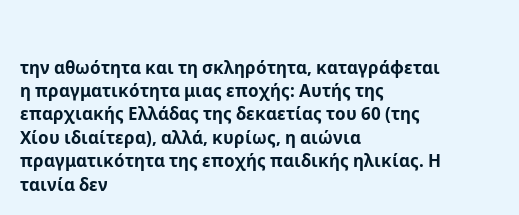την αθωότητα και τη σκληρότητα, καταγράφεται η πραγματικότητα μιας εποχής: Αυτής της επαρχιακής Ελλάδας της δεκαετίας του 60 (της Χίου ιδιαίτερα), αλλά, κυρίως, η αιώνια πραγματικότητα της εποχής παιδικής ηλικίας. Η ταινία δεν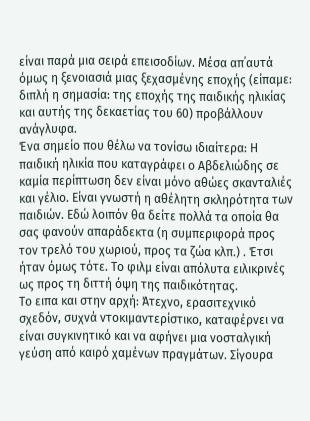είναι παρά μια σειρά επεισοδίων. Μέσα απ᾽αυτά όμως η ξενοιασιά μιας ξεχασμένης εποχής (είπαμε: διπλή η σημασία: της εποχής της παιδικής ηλικίας και αυτής της δεκαετίας του 60) προβάλλουν ανάγλυφα.
Ένα σημείο που θέλω να τονίσω ιδιαίτερα: Η παιδική ηλικία που καταγράφει ο Αβδελιώδης σε καμία περίπτωση δεν είναι μόνο αθώες σκανταλιές και γέλιο. Είναι γνωστή η αθέλητη σκληρότητα των παιδιών. Εδώ λοιπόν θα δείτε πολλά τα οποία θα σας φανούν απαράδεκτα (η συμπεριφορά προς τον τρελό του χωριού, προς τα ζώα κλπ.) . Έτσι ήταν όμως τότε. Το φιλμ είναι απόλυτα ειλικρινές ως προς τη διττή όψη της παιδικότητας.
Το ειπα και στην αρχή: Άτεχνο, ερασιτεχνικό σχεδόν, συχνά ντοκιμαντερίστικο, καταφέρνει να είναι συγκινητικό και να αφήνει μια νοσταλγική γεύση από καιρό χαμένων πραγμάτων. Σίγουρα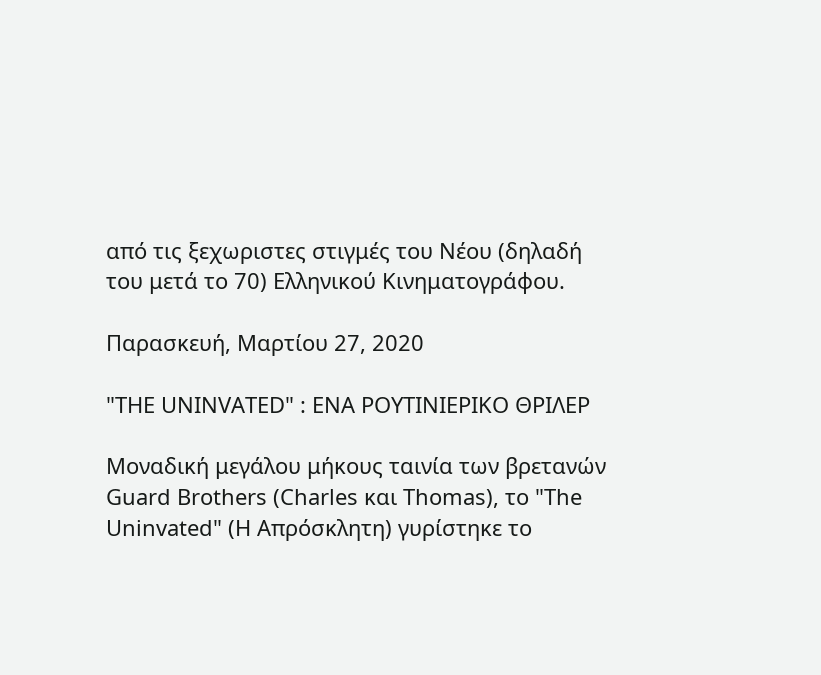από τις ξεχωριστες στιγμές του Νέου (δηλαδή του μετά το 70) Ελληνικού Κινηματογράφου.

Παρασκευή, Μαρτίου 27, 2020

"THE UNINVATED" : ΕΝΑ ΡΟΥΤΙΝΙΕΡΙΚΟ ΘΡΙΛΕΡ

Μοναδική μεγάλου μήκους ταινία των βρετανών Guard Brothers (Charles και Thomas), το "The Uninvated" (Η Απρόσκλητη) γυρίστηκε το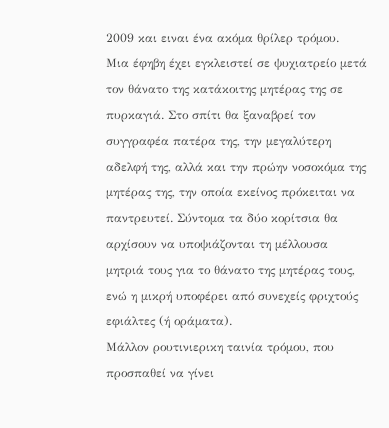2009 και ειναι ένα ακόμα θρίλερ τρόμου.
Μια έφηβη έχει εγκλειστεί σε ψυχιατρείο μετά τον θάνατο της κατάκοιτης μητέρας της σε πυρκαγιά. Στο σπίτι θα ξαναβρεί τον συγγραφέα πατέρα της, την μεγαλύτερη αδελφή της, αλλά και την πρώην νοσοκόμα της μητέρας της, την οποία εκείνος πρόκειται να παντρευτεί. Σύντομα τα δύο κορίτσια θα αρχίσουν να υποψιάζονται τη μέλλουσα μητριά τους για το θάνατο της μητέρας τους, ενώ η μικρή υποφέρει από συνεχείς φριχτούς εφιάλτες (ή οράματα).
Μάλλον ρουτινιερικη ταινία τρόμου, που προσπαθεί να γίνει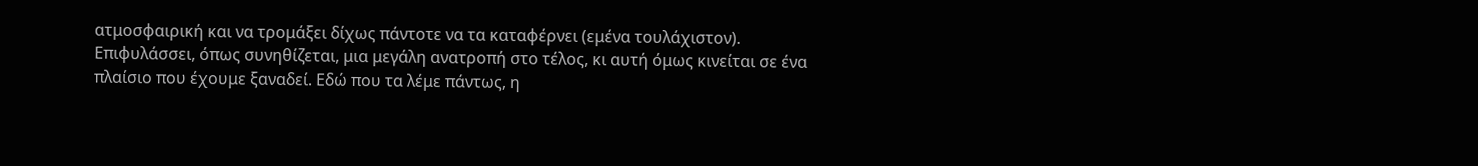ατμοσφαιρική και να τρομάξει δίχως πάντοτε να τα καταφέρνει (εμένα τουλάχιστον). Επιφυλάσσει, όπως συνηθίζεται, μια μεγάλη ανατροπή στο τέλος, κι αυτή όμως κινείται σε ένα πλαίσιο που έχουμε ξαναδεί. Εδώ που τα λέμε πάντως, η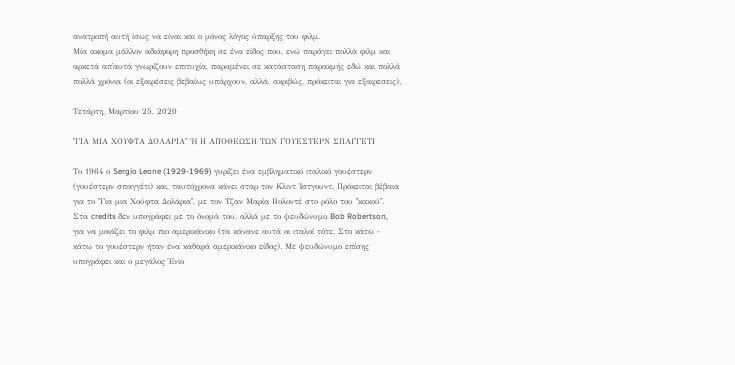ανατροπή αυτή ίσως να είναι και ο μόνος λόγος ύπαρξης του φιλμ.
Μία ακομα μάλλον αδιάφορη προσθήκη σε ένα είδος που, ενώ παράγει πολλά φιλμ και αρκετά απ᾽αυτά γνωρίζουν επιτυχία, παραμένει σε κατάσταση παρακμής εδώ και πολλά πολλά χρόνια (οι εξαιρέσεις βεβαίως υπάρχουν, αλλά, ακριβώς, πρόκειται για εξαιρεσεις).

Τετάρτη, Μαρτίου 25, 2020

῾῾ΓΙΑ ΜΙΑ ΧΟΥΦΤΑ ΔΟΛΑΡΙΑ῾' Ή Η ΑΠΟΘΕΩΣΗ ΤΩΝ ΓΟΥΕΣΤΕΡΝ ΣΠΑΓΓΕΤΙ

Το 1964 ο Sergio Leone (1929-1969) γυρίζει ένα εμβληματικό ιταλικό γουέστερν (γουέστερν σπαγγέτι) και, ταυτόχρονα κάνει σταρ τον Κλιντ Ίστγουντ. Πρόκειται βέβαια για το ῾῾Για μια Χούφτα Δολάρια῾῾, με τον Τζαν Μαρία Βολοντέ στο ρόλο του ῾῾κακού῾᾽. Στα credits δεν υπογράφει με το όνομά του, αλλά με το ψευδώνυμο Bob Robertson, για να μοιάζει το φιλμ πιο αμερικάνικο (τα κάνανε αυτά οι ιταλοί τότε. Στο κάτω - κάτω το γουέστερν ήταν ένα καθαρά αμερικάνικο είδος). Με ψευδώνυμο επίσης υπογράφει και ο μεγάλος Ένιο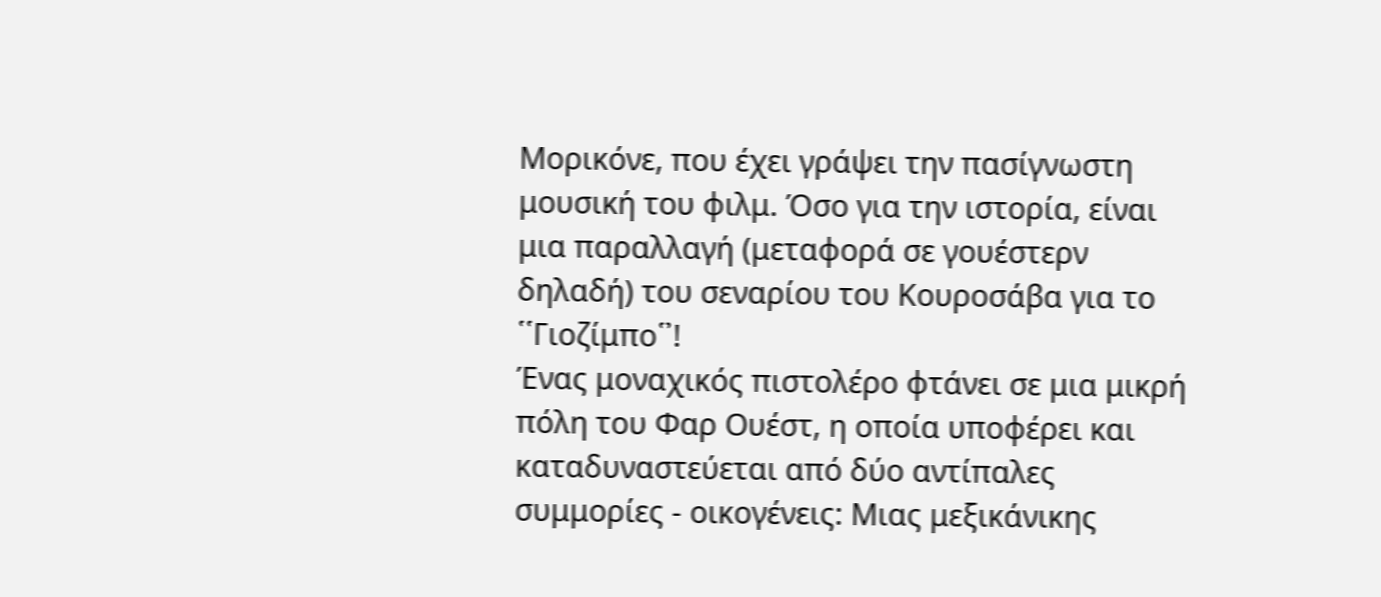Μορικόνε, που έχει γράψει την πασίγνωστη μουσική του φιλμ. Όσο για την ιστορία, είναι μια παραλλαγή (μεταφορά σε γουέστερν δηλαδή) του σεναρίου του Κουροσάβα για το ῾῾Γιοζίμπο῾᾽!
Ένας μοναχικός πιστολέρο φτάνει σε μια μικρή πόλη του Φαρ Ουέστ, η οποία υποφέρει και καταδυναστεύεται από δύο αντίπαλες συμμορίες - οικογένεις: Μιας μεξικάνικης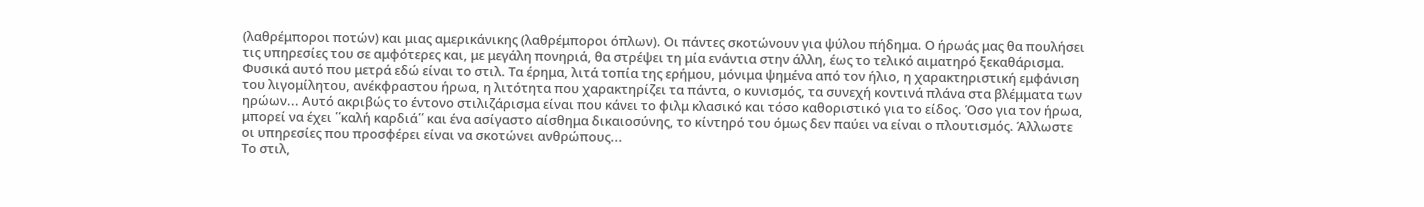(λαθρέμποροι ποτών) και μιας αμερικάνικης (λαθρέμποροι όπλων). Οι πάντες σκοτώνουν για ψύλου πήδημα. Ο ήρωάς μας θα πουλήσει τις υπηρεσίες του σε αμφότερες και, με μεγάλη πονηριά, θα στρέψει τη μία ενάντια στην άλλη, έως το τελικό αιματηρό ξεκαθάρισμα.
Φυσικά αυτό που μετρά εδώ είναι το στιλ. Τα έρημα, λιτά τοπία της ερήμου, μόνιμα ψημένα από τον ήλιο, η χαρακτηριστική εμφάνιση του λιγομίλητου, ανέκφραστου ήρωα, η λιτότητα που χαρακτηρίζει τα πάντα, ο κυνισμός, τα συνεχή κοντινά πλάνα στα βλέμματα των ηρώων... Αυτό ακριβώς το έντονο στιλιζάρισμα είναι που κάνει το φιλμ κλασικό και τόσο καθοριστικό για το είδος. Όσο για τον ήρωα, μπορεί να έχει ῾῾καλή καρδιά῾῾ και ένα ασίγαστο αίσθημα δικαιοσύνης, το κίντηρό του όμως δεν παύει να είναι ο πλουτισμός. Άλλωστε οι υπηρεσίες που προσφέρει είναι να σκοτώνει ανθρώπους...
Το στιλ,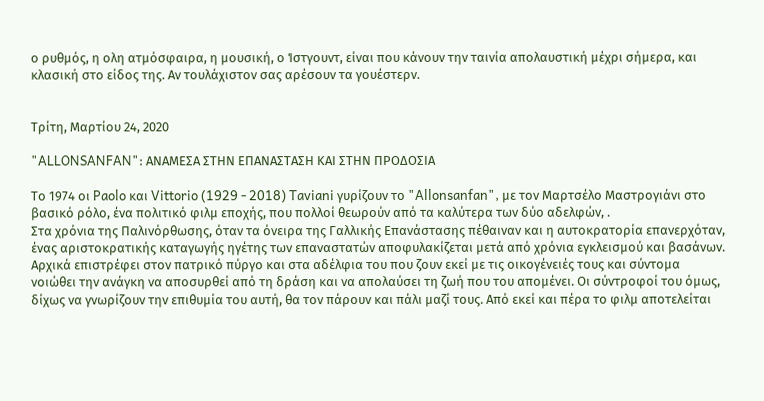ο ρυθμός, η ολη ατμόσφαιρα, η μουσική, ο Ίστγουντ, είναι που κάνουν την ταινία απολαυστική μέχρι σήμερα, και κλασική στο είδος της. Αν τουλάχιστον σας αρέσουν τα γουέστερν.


Τρίτη, Μαρτίου 24, 2020

"ALLONSANFAN": ΑΝΑΜΕΣΑ ΣΤΗΝ ΕΠΑΝΑΣΤΑΣΗ ΚΑΙ ΣΤΗΝ ΠΡΟΔΟΣΙΑ

Το 1974 οι Paolo και Vittorio (1929 - 2018) Taviani γυρίζουν το "Allonsanfan", με τον Μαρτσέλο Μαστρογιάνι στο βασικό ρόλο, ένα πολιτικό φιλμ εποχής, που πολλοί θεωρούν από τα καλύτερα των δύο αδελφών, .
Στα χρόνια της Παλινόρθωσης, όταν τα όνειρα της Γαλλικής Επανάστασης πέθαιναν και η αυτοκρατορία επανερχόταν, ένας αριστοκρατικής καταγωγής ηγέτης των επαναστατών αποφυλακίζεται μετά από χρόνια εγκλεισμού και βασάνων. Αρχικά επιστρέφει στον πατρικό πύργο και στα αδέλφια του που ζουν εκεί με τις οικογένειές τους και σύντομα νοιώθει την ανάγκη να αποσυρθεί από τη δράση και να απολαύσει τη ζωή που του απομένει. Οι σύντροφοί του όμως, δίχως να γνωρίζουν την επιθυμία του αυτή, θα τον πάρουν και πάλι μαζί τους. Από εκεί και πέρα το φιλμ αποτελείται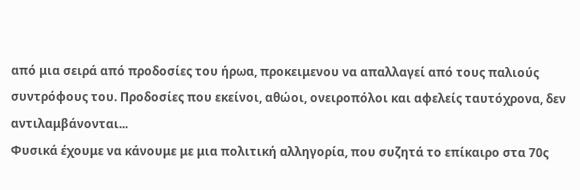από μια σειρά από προδοσίες του ήρωα, προκειμενου να απαλλαγεί από τους παλιούς συντρόφους του. Προδοσίες που εκείνοι, αθώοι, ονειροπόλοι και αφελείς ταυτόχρονα, δεν αντιλαμβάνονται...
Φυσικά έχουμε να κάνουμε με μια πολιτική αλληγορία, που συζητά το επίκαιρο στα 70ς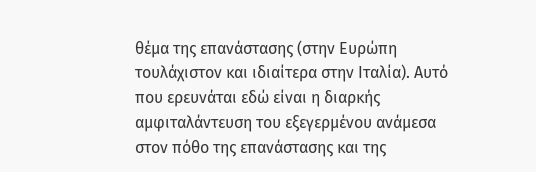θέμα της επανάστασης (στην Ευρώπη τουλάχιστον και ιδιαίτερα στην Ιταλία). Αυτό που ερευνάται εδώ είναι η διαρκής αμφιταλάντευση του εξεγερμένου ανάμεσα στον πόθο της επανάστασης και της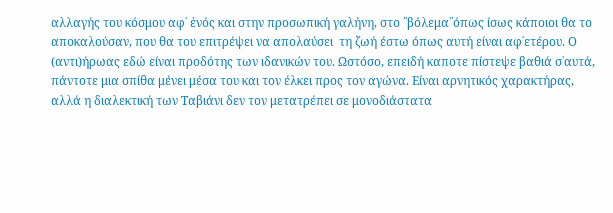αλλαγής του κόσμου αφ᾽ ἐνός και στην προσωπική γαλήνη, στο ῾῾βόλεμα῾῾όπως ίσως κάποιοι θα το αποκαλούσαν, που θα του επιτρέψει να απολαύσει  τη ζωή έστω όπως αυτή είναι αφ᾽ετέρου. Ο (αντι)ήρωας εδώ είναι προδότης των ιδανικών του. Ωστόσο, επειδή καποτε πίστεψε βαθιά σ᾽αυτά, πάντοτε μια σπίθα μένει μέσα του και τον έλκει προς τον αγώνα. Είναι αρνητικός χαρακτήρας, αλλά η διαλεκτική των Ταβιάνι δεν τον μετατρέπει σε μονοδιάστατα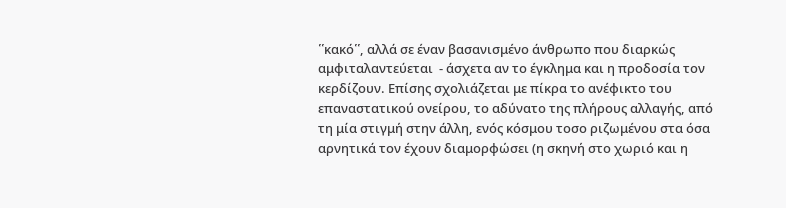῾῾κακό῾῾, αλλά σε έναν βασανισμένο άνθρωπο που διαρκώς αμφιταλαντεύεται  - άσχετα αν το έγκλημα και η προδοσία τον κερδίζουν. Επίσης σχολιάζεται με πίκρα το ανέφικτο του επαναστατικού ονείρου, το αδύνατο της πλήρους αλλαγής, από τη μία στιγμή στην άλλη, ενός κόσμου τοσο ριζωμένου στα όσα αρνητικά τον έχουν διαμορφώσει (η σκηνή στο χωριό και η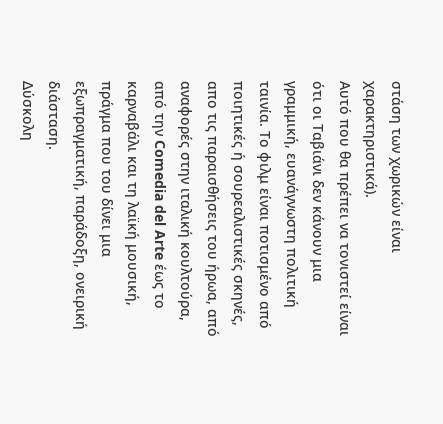στάση των χωρικών είναι χαρακτηριστικά).
Αυτό που θα πρέπει να τονιστεί είναι ότι οι Ταβιάνι δεν κάνουν μια γραμμική, ευανάγνωστη πολιτική ταινία. Το φιλμ είναι ποτισμένο από ποιητικές ή σουρεαλιστικές σκηνές, απο τις παραισθήσεις του ήρωα, από αναφορές στην ιταλική κουλτούρα, από την Comedia del Arte έως το καρναβάλι και τη λαϊκή μουσική, πράγμα που του δίνει μια εξωπραγματική, παράδοξη, ονειρική διάσταση.
Δύσκολη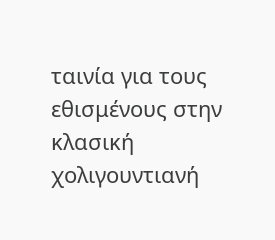ταινία για τους εθισμένους στην  κλασική χολιγουντιανή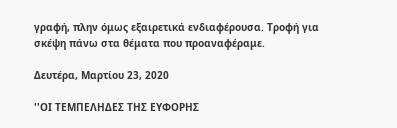γραφή, πλην όμως εξαιρετικά ενδιαφέρουσα. Τροφή για σκέψη πάνω στα θέματα που προαναφέραμε.

Δευτέρα, Μαρτίου 23, 2020

''ΟΙ ΤΕΜΠΕΛΗΔΕΣ ΤΗΣ ΕΥΦΟΡΗΣ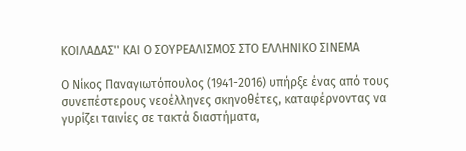ΚΟΙΛΑΔΑΣ'' ΚΑΙ Ο ΣΟΥΡΕΑΛΙΣΜΟΣ ΣΤΟ ΕΛΛΗΝΙΚΟ ΣΙΝΕΜΑ

Ο Νίκος Παναγιωτόπουλος (1941-2016) υπήρξε ένας από τους συνεπέστερους νεοέλληνες σκηνοθέτες, καταφέρνοντας να γυρίζει ταινίες σε τακτά διαστήματα,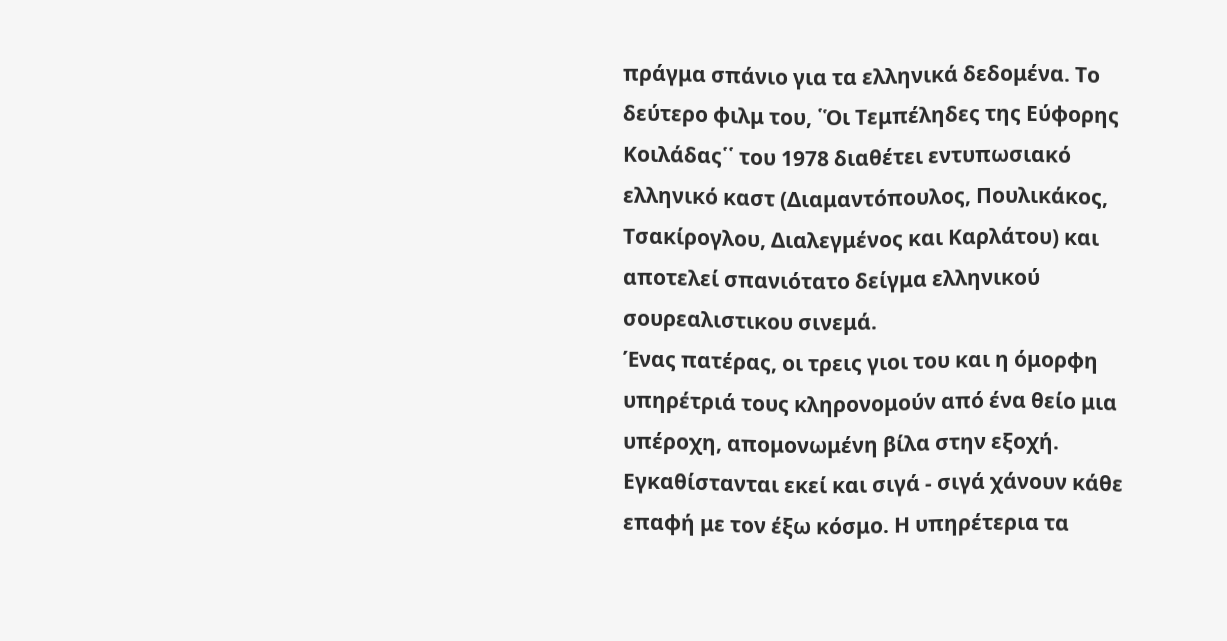πράγμα σπάνιο για τα ελληνικά δεδομένα. Το δεύτερο φιλμ του, ῾Ὁι Τεμπέληδες της Εύφορης Κοιλάδας῾῾ του 1978 διαθέτει εντυπωσιακό ελληνικό καστ (Διαμαντόπουλος, Πουλικάκος, Τσακίρογλου, Διαλεγμένος και Καρλάτου) και αποτελεί σπανιότατο δείγμα ελληνικού σουρεαλιστικου σινεμά.
Ένας πατέρας, οι τρεις γιοι του και η όμορφη υπηρέτριά τους κληρονομούν από ένα θείο μια υπέροχη, απομονωμένη βίλα στην εξοχή. Εγκαθίστανται εκεί και σιγά - σιγά χάνουν κάθε επαφή με τον έξω κόσμο. Η υπηρέτερια τα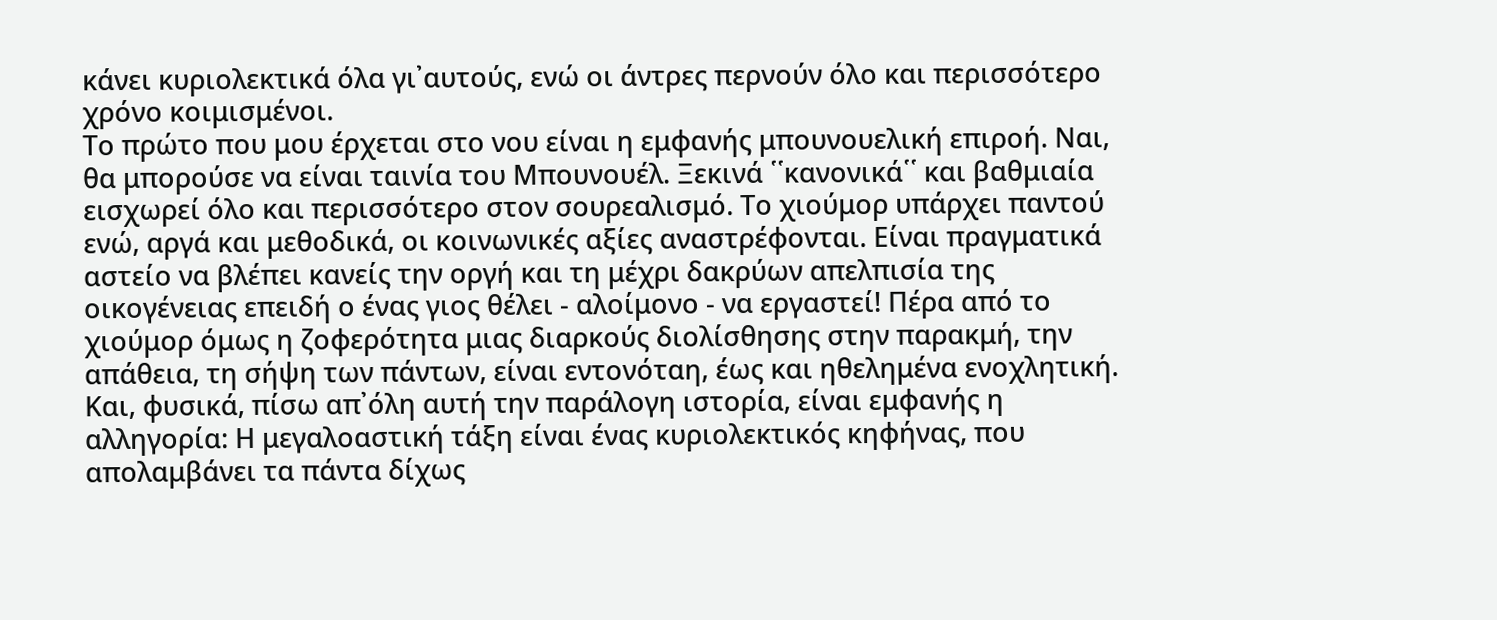κάνει κυριολεκτικά όλα γι᾽αυτούς, ενώ οι άντρες περνούν όλο και περισσότερο χρόνο κοιμισμένοι.
Το πρώτο που μου έρχεται στο νου είναι η εμφανής μπουνουελική επιροή. Ναι, θα μπορούσε να είναι ταινία του Μπουνουέλ. Ξεκινά ῾῾κανονικά῾῾ και βαθμιαία εισχωρεί όλο και περισσότερο στον σουρεαλισμό. Το χιούμορ υπάρχει παντού ενώ, αργά και μεθοδικά, οι κοινωνικές αξίες αναστρέφονται. Είναι πραγματικά αστείο να βλέπει κανείς την οργή και τη μέχρι δακρύων απελπισία της οικογένειας επειδή ο ένας γιος θέλει - αλοίμονο - να εργαστεί! Πέρα από το χιούμορ όμως η ζοφερότητα μιας διαρκούς διολίσθησης στην παρακμή, την απάθεια, τη σήψη των πάντων, είναι εντονόταη, έως και ηθελημένα ενοχλητική. Και, φυσικά, πίσω απ᾽όλη αυτή την παράλογη ιστορία, είναι εμφανής η αλληγορία: Η μεγαλοαστική τάξη είναι ένας κυριολεκτικός κηφήνας, που απολαμβάνει τα πάντα δίχως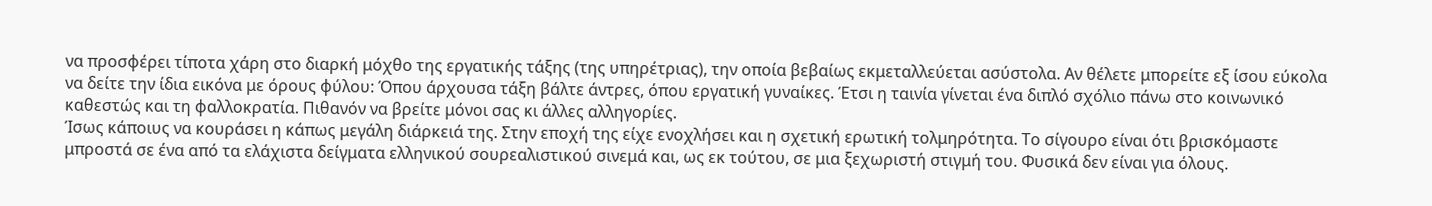να προσφέρει τίποτα χάρη στο διαρκή μόχθο της εργατικής τάξης (της υπηρέτριας), την οποία βεβαίως εκμεταλλεύεται ασύστολα. Αν θέλετε μπορείτε εξ ίσου εύκολα να δείτε την ίδια εικόνα με όρους φύλου: Όπου άρχουσα τάξη βάλτε άντρες, όπου εργατική γυναίκες. Έτσι η ταινία γίνεται ένα διπλό σχόλιο πάνω στο κοινωνικό καθεστώς και τη φαλλοκρατία. Πιθανόν να βρείτε μόνοι σας κι άλλες αλληγορίες.
Ίσως κάποιυς να κουράσει η κάπως μεγάλη διάρκειά της. Στην εποχή της είχε ενοχλήσει και η σχετική ερωτική τολμηρότητα. Το σίγουρο είναι ότι βρισκόμαστε μπροστά σε ένα από τα ελάχιστα δείγματα ελληνικού σουρεαλιστικού σινεμά και, ως εκ τούτου, σε μια ξεχωριστή στιγμή του. Φυσικά δεν είναι για όλους.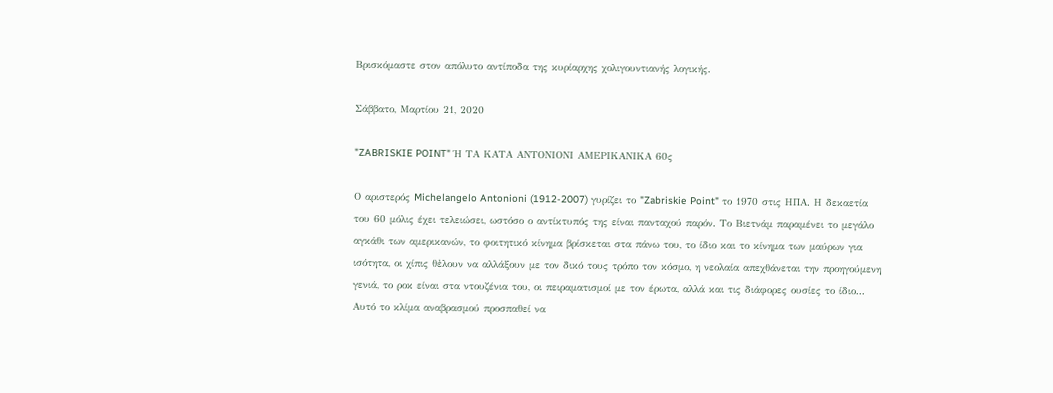Βρισκόμαστε στον απόλυτο αντίποδα της κυρίαρχης χολιγουντιανής λογικής.

Σάββατο, Μαρτίου 21, 2020

"ZABRISKIE POINT" Ή ΤΑ ΚΑΤΑ ΑΝΤΟΝΙΟΝΙ ΑΜΕΡΙΚΑΝΙΚΑ 60ς

Ο αριστερός Michelangelo Antonioni (1912-2007) γυρίζει το "Zabriskie Point" το 1970 στις ΗΠΑ. Η δεκαετία του 60 μόλις έχει τελειώσει, ωστόσο ο αντίκτυπός της είναι πανταχού παρόν. Το Βιετνάμ παραμένει το μεγάλο αγκάθι των αμερικανών, το φοιτητικό κίνημα βρίσκεται στα πάνω του, το ίδιο και το κίνημα των μαύρων για ισότητα, οι χίπις θἐλουν να αλλάξουν με τον δικό τους τρόπο τον κόσμο, η νεολαία απεχθάνεται την προηγούμενη γενιά, το ροκ είναι στα ντουζένια του, οι πειραματισμοί με τον έρωτα, αλλά και τις διάφορες ουσίες το ίδιο... Αυτό το κλίμα αναβρασμού προσπαθεί να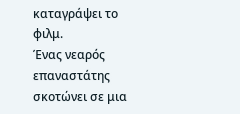καταγράψει το φιλμ.
Ένας νεαρός επαναστάτης σκοτώνει σε μια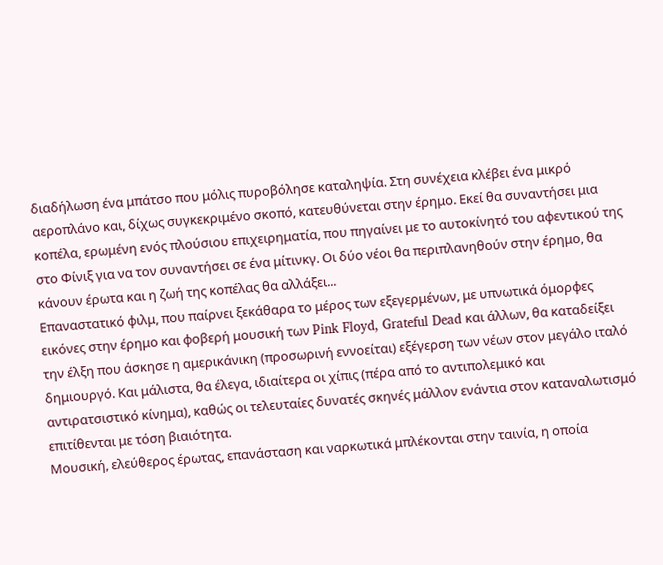διαδήλωση ένα μπάτσο που μόλις πυροβόλησε καταληψία. Στη συνέχεια κλέβει ένα μικρό αεροπλάνο και, δίχως συγκεκριμένο σκοπό, κατευθύνεται στην έρημο. Εκεί θα συναντήσει μια κοπέλα, ερωμένη ενός πλούσιου επιχειρηματία, που πηγαίνει με το αυτοκίνητό του αφεντικού της στο Φίνιξ για να τον συναντήσει σε ένα μίτινκγ. Οι δύο νέοι θα περιπλανηθούν στην έρημο, θα κάνουν έρωτα και η ζωή της κοπέλας θα αλλάξει...
Επαναστατικό φιλμ, που παίρνει ξεκάθαρα το μέρος των εξεγερμένων, με υπνωτικά όμορφες εικόνες στην έρημο και φοβερή μουσική των Pink Floyd, Grateful Dead και άλλων, θα καταδείξει την έλξη που άσκησε η αμερικάνικη (προσωρινή εννοείται) εξέγερση των νέων στον μεγάλο ιταλό δημιουργό. Και μάλιστα, θα έλεγα, ιδιαίτερα οι χίπις (πέρα από το αντιπολεμικό και αντιρατσιστικό κίνημα), καθώς οι τελευταίες δυνατές σκηνές μάλλον ενάντια στον καταναλωτισμό επιτίθενται με τόση βιαιότητα.
Μουσική, ελεύθερος έρωτας, επανάσταση και ναρκωτικά μπλέκονται στην ταινία, η οποία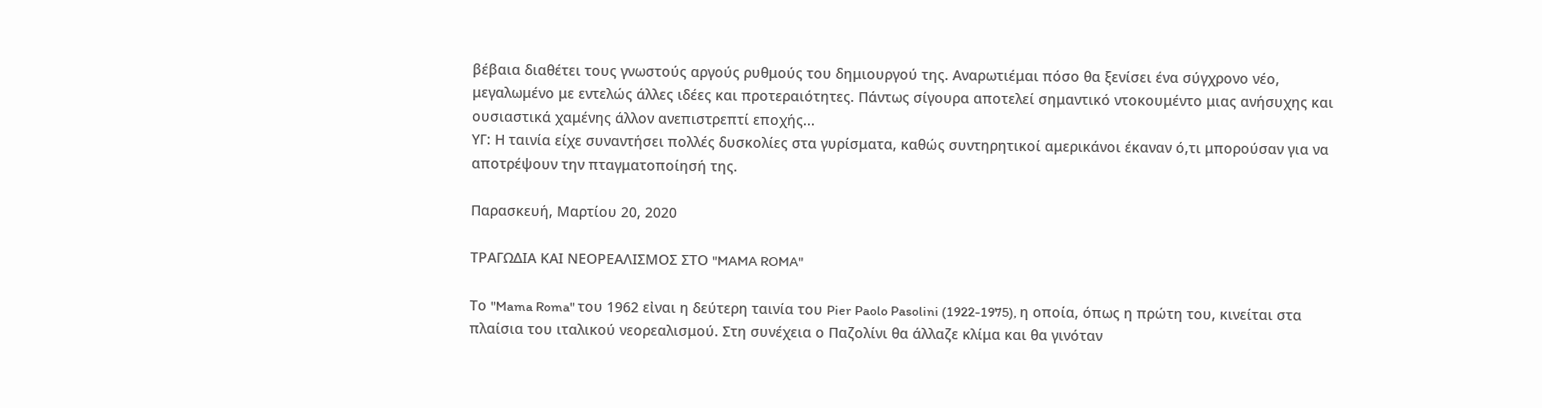βέβαια διαθέτει τους γνωστούς αργούς ρυθμούς του δημιουργού της. Αναρωτιέμαι πόσο θα ξενίσει ένα σύγχρονο νέο, μεγαλωμένο με εντελώς άλλες ιδέες και προτεραιότητες. Πάντως σίγουρα αποτελεί σημαντικό ντοκουμέντο μιας ανήσυχης και ουσιαστικά χαμένης άλλον ανεπιστρεπτί εποχής...
ΥΓ: Η ταινία είχε συναντήσει πολλές δυσκολίες στα γυρίσματα, καθώς συντηρητικοί αμερικάνοι έκαναν ό,τι μπορούσαν για να αποτρέψουν την πταγματοποίησή της.

Παρασκευή, Μαρτίου 20, 2020

ΤΡΑΓΩΔΙΑ ΚΑΙ ΝΕΟΡΕΑΛΙΣΜΟΣ ΣΤΟ "MAMA ROMA"

Το "Mama Roma" του 1962 εἰναι η δεύτερη ταινία του Pier Paolo Pasolini (1922-1975), η οποία, όπως η πρώτη του, κινείται στα πλαίσια του ιταλικού νεορεαλισμού. Στη συνέχεια ο Παζολίνι θα άλλαζε κλίμα και θα γινόταν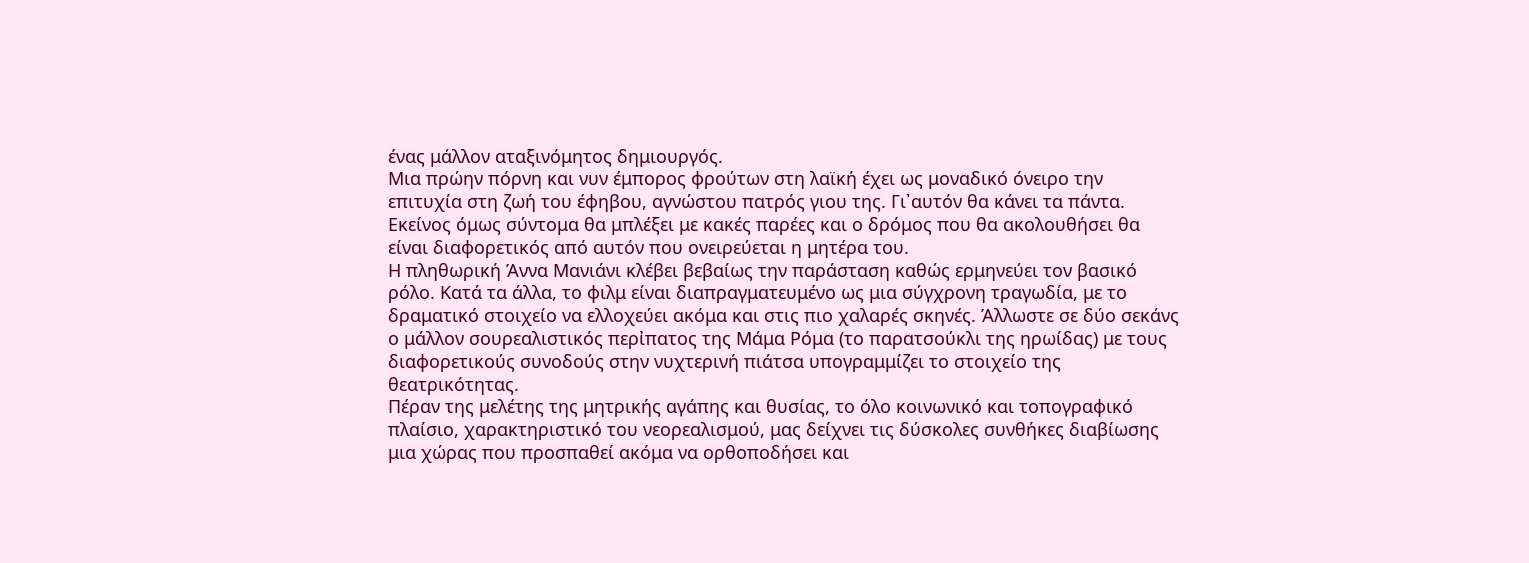ένας μάλλον αταξινόμητος δημιουργός.
Μια πρώην πόρνη και νυν έμπορος φρούτων στη λαϊκή έχει ως μοναδικό όνειρο την επιτυχία στη ζωή του έφηβου, αγνώστου πατρός γιου της. Γι᾽αυτόν θα κάνει τα πάντα. Εκείνος όμως σύντομα θα μπλέξει με κακές παρέες και ο δρόμος που θα ακολουθήσει θα είναι διαφορετικός από αυτόν που ονειρεύεται η μητέρα του.
Η πληθωρική Άννα Μανιάνι κλέβει βεβαίως την παράσταση καθώς ερμηνεύει τον βασικό ρόλο. Κατά τα άλλα, το φιλμ είναι διαπραγματευμένο ως μια σύγχρονη τραγωδία, με το δραματικό στοιχείο να ελλοχεύει ακόμα και στις πιο χαλαρές σκηνές. Άλλωστε σε δύο σεκάνς ο μάλλον σουρεαλιστικός περἰπατος της Μάμα Ρόμα (το παρατσούκλι της ηρωίδας) με τους διαφορετικούς συνοδούς στην νυχτερινή πιάτσα υπογραμμίζει το στοιχείο της θεατρικότητας.
Πέραν της μελέτης της μητρικής αγάπης και θυσίας, το όλο κοινωνικό και τοπογραφικό πλαίσιο, χαρακτηριστικό του νεορεαλισμού, μας δείχνει τις δύσκολες συνθήκες διαβίωσης μια χώρας που προσπαθεί ακόμα να ορθοποδήσει και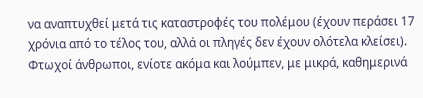να αναπτυχθεί μετά τις καταστροφές του πολέμου (έχουν περάσει 17 χρόνια από το τέλος του, αλλά οι πληγές δεν έχουν ολότελα κλείσει).  Φτωχοί άνθρωποι, ενίοτε ακόμα και λούμπεν, με μικρά, καθημερινά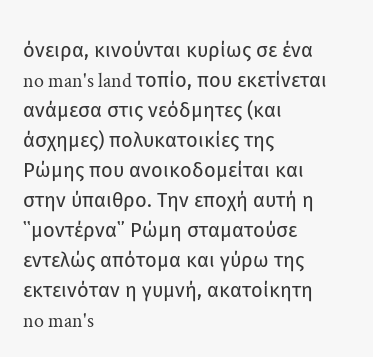όνειρα, κινούνται κυρίως σε ένα no man's land τοπίο, που εκετίνεται ανάμεσα στις νεόδμητες (και άσχημες) πολυκατοικίες της Ρώμης που ανοικοδομείται και στην ύπαιθρο. Την εποχή αυτή η ῾῾μοντέρνα῾᾽ Ρώμη σταματούσε εντελώς απότομα και γύρω της εκτεινόταν η γυμνή, ακατοίκητη no man's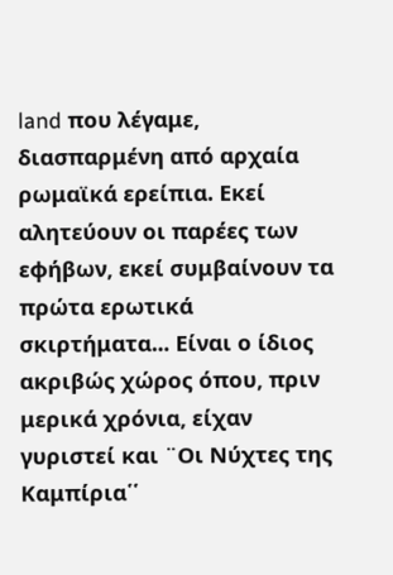land που λέγαμε, διασπαρμένη από αρχαία ρωμαϊκά ερείπια. Εκεί αλητεύουν οι παρέες των εφήβων, εκεί συμβαίνουν τα πρώτα ερωτικά σκιρτήματα... Είναι ο ίδιος ακριβώς χώρος όπου, πριν μερικά χρόνια, είχαν γυριστεί και ¨Οι Νύχτες της Καμπίρια῾῾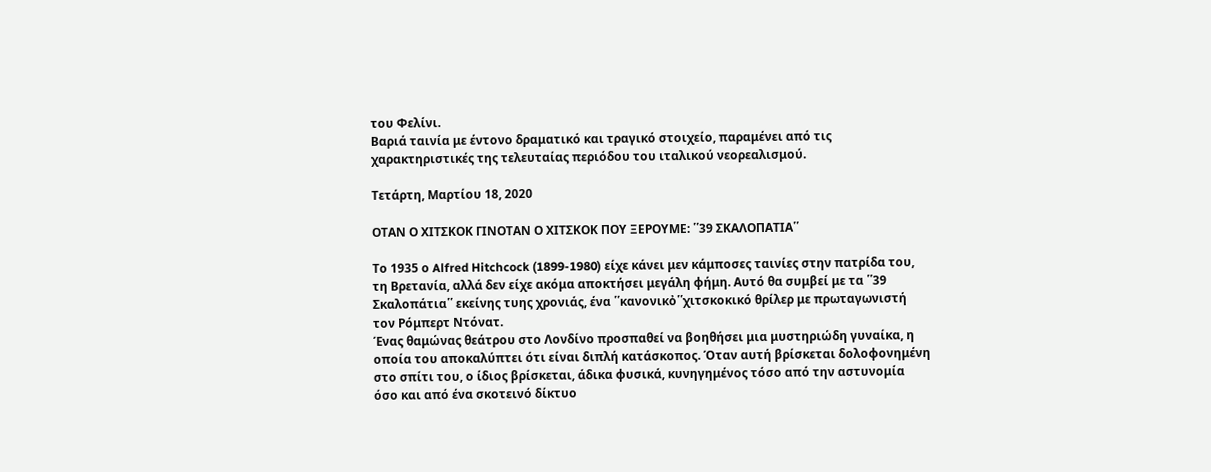του Φελίνι.
Βαριά ταινία με έντονο δραματικό και τραγικό στοιχείο, παραμένει από τις χαρακτηριστικές της τελευταίας περιόδου του ιταλικού νεορεαλισμού.

Τετάρτη, Μαρτίου 18, 2020

ΟΤΑΝ Ο ΧΙΤΣΚΟΚ ΓΙΝΟΤΑΝ Ο ΧΙΤΣΚΟΚ ΠΟΥ ΞΕΡΟΥΜΕ: ῾῾39 ΣΚΑΛΟΠΑΤΙΑ῾῾

Το 1935 ο Alfred Hitchcock (1899-1980) είχε κάνει μεν κάμποσες ταινίες στην πατρίδα του, τη Βρετανία, αλλά δεν είχε ακόμα αποκτήσει μεγάλη φήμη. Αυτό θα συμβεί με τα ῾῾39 Σκαλοπάτια῾῾ εκείνης τυης χρονιάς, ένα ῾῾κανονικὀ῾῾χιτσκοκικό θρίλερ με πρωταγωνιστή τον Ρόμπερτ Ντόνατ.
Ένας θαμώνας θεάτρου στο Λονδίνο προσπαθεί να βοηθήσει μια μυστηριώδη γυναίκα, η οποία του αποκαλύπτει ότι είναι διπλή κατάσκοπος. Όταν αυτή βρίσκεται δολοφονημένη στο σπίτι του, ο ίδιος βρίσκεται, άδικα φυσικά, κυνηγημένος τόσο από την αστυνομία όσο και από ένα σκοτεινό δίκτυο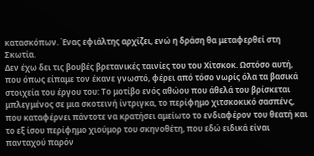κατασκόπων. Ένας εφιάλτης αρχίζει, ενώ η δράση θα μεταφερθεί στη Σκωτία.
Δεν έχω δει τις βουβές βρετανικές ταινίες του του Χίτσκοκ. Ωστόσο αυτή, που όπως είπαμε τον έκανε γνωστό, φέρει από τόσο νωρίς όλα τα βασικά στοιχεία του έργου του: Το μοτίβο ενός αθώου που άθελά του βρίσκεται μπλεγμένος σε μια σκοτεινή ίντριγκα, το περίφημο χιτσκοκικό σασπένς, που καταφέρνει πάντοτε να κρατήσει αμείωτο το ενδιαφέρον του θεατή και το εξ ίσου περίφημο χιούμορ του σκηνοθέτη, που εδώ ειδικά είναι πανταχού παρόν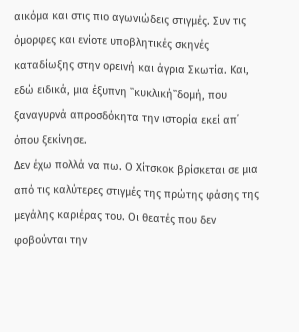αικόμα και στις πιο αγωνιώδεις στιγμές. Συν τις όμορφες και ενίοτε υποβλητικές σκηνές καταδίωξης στην ορεινή και άγρια Σκωτία. Και, εδώ ειδικά, μια έξυπνη ῾῾κυκλική῾῾δομή, που ξαναγυρνά απροσδόκητα την ιστορία εκεί απ᾽ όπου ξεκίνησε.
Δεν έχω πολλά να πω. Ο Χίτσκοκ βρίσκεται σε μια από τις καλύτερες στιγμές της πρώτης φάσης της μεγάλης καριέρας του. Οι θεατές που δεν φοβούνται την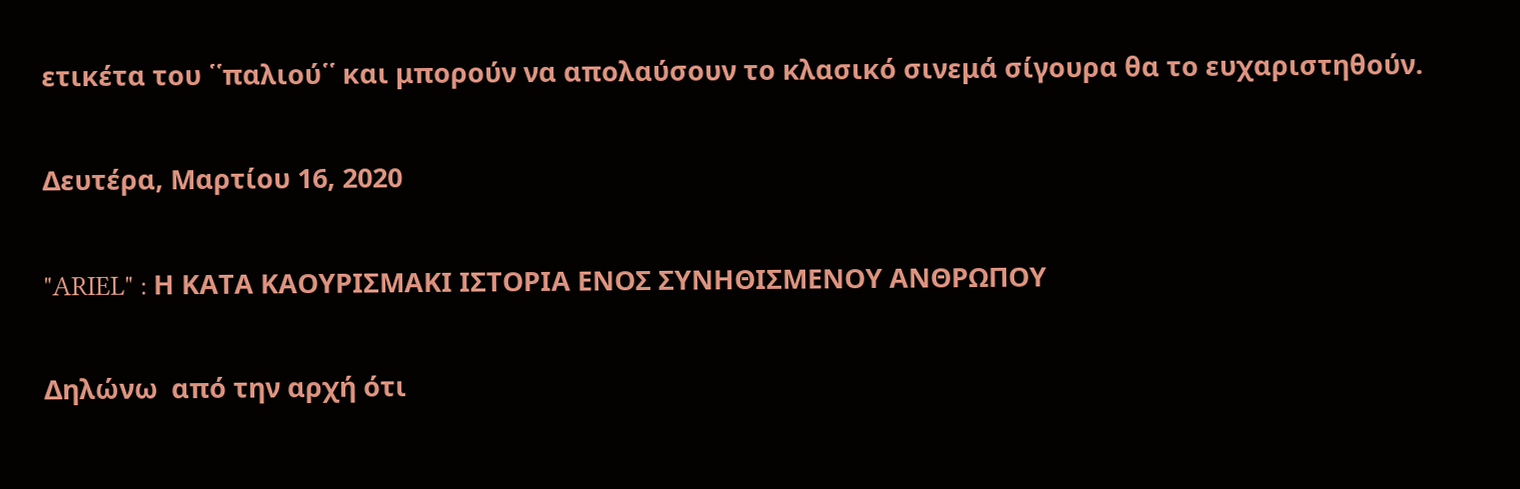ετικέτα του ῾῾παλιού῾῾ και μπορούν να απολαύσουν το κλασικό σινεμά σίγουρα θα το ευχαριστηθούν.

Δευτέρα, Μαρτίου 16, 2020

"ARIEL" : Η ΚΑΤΑ ΚΑΟΥΡΙΣΜΑΚΙ ΙΣΤΟΡΙΑ ΕΝΟΣ ΣΥΝΗΘΙΣΜΕΝΟΥ ΑΝΘΡΩΠΟΥ

Δηλώνω  από την αρχή ότι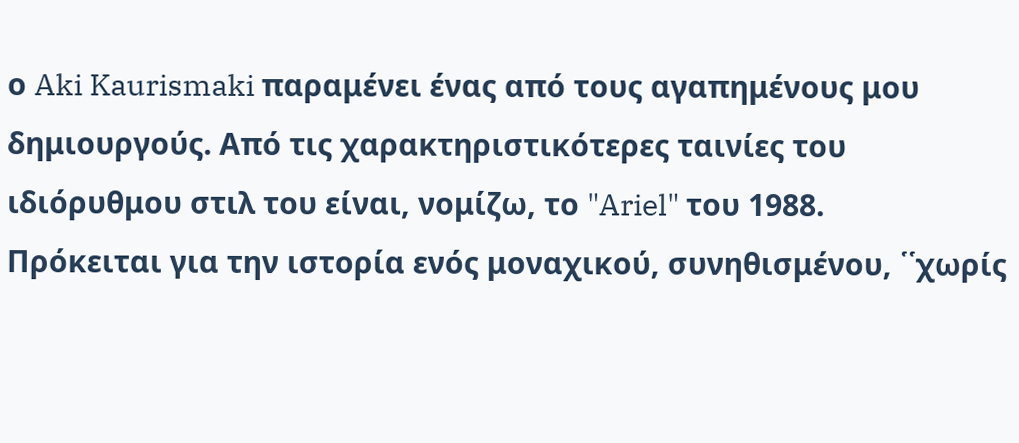ο Aki Kaurismaki παραμένει ένας από τους αγαπημένους μου δημιουργούς. Από τις χαρακτηριστικότερες ταινίες του ιδιόρυθμου στιλ του είναι, νομίζω, το "Ariel" του 1988.
Πρόκειται για την ιστορία ενός μοναχικού, συνηθισμένου, ῾῾χωρίς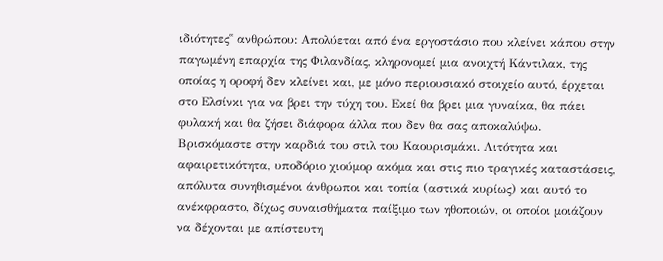ιδιότητες῾῾ ανθρώπου: Απολύεται από ένα εργοστάσιο που κλείνει κάπου στην παγωμένη επαρχία της Φιλανδίας, κληρονομεί μια ανοιχτή Κάντιλακ, της οποίας η οροφή δεν κλείνει και, με μόνο περιουσιακό στοιχείο αυτό, έρχεται στο Ελσίνκι για να βρει την τύχη του. Εκεί θα βρει μια γυναίκα, θα πάει φυλακή και θα ζήσει διάφορα άλλα που δεν θα σας αποκαλύψω.
Βρισκόμαστε στην καρδιά του στιλ του Καουρισμάκι. Λιτότητα και αφαιρετικότητα, υποδόριο χιούμορ ακόμα και στις πιο τραγικές καταστάσεις, απόλυτα συνηθισμένοι άνθρωποι και τοπία (αστικά κυρίως) και αυτό το ανέκφραστο, δίχως συναισθήματα παίξιμο των ηθοποιών, οι οποίοι μοιάζουν να δέχονται με απίστευτη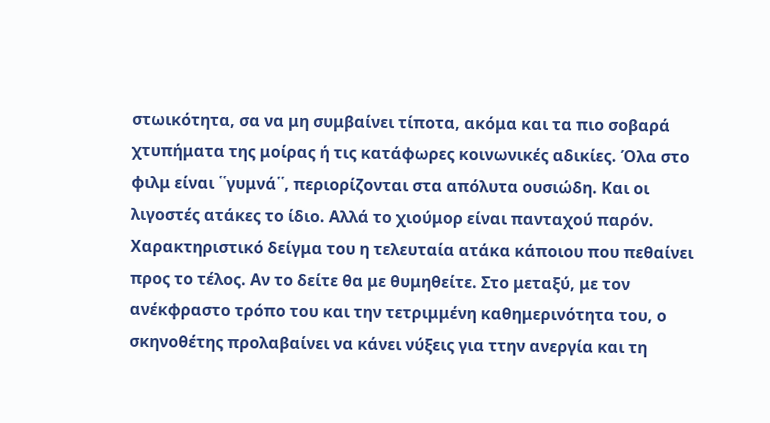στωικότητα, σα να μη συμβαίνει τίποτα, ακόμα και τα πιο σοβαρά χτυπήματα της μοίρας ή τις κατάφωρες κοινωνικές αδικίες. Όλα στο φιλμ είναι ῾῾γυμνά῾῾, περιορίζονται στα απόλυτα ουσιώδη. Και οι λιγοστές ατάκες το ίδιο. Αλλά το χιούμορ είναι πανταχού παρόν. Χαρακτηριστικό δείγμα του η τελευταία ατάκα κάποιου που πεθαίνει προς το τέλος. Αν το δείτε θα με θυμηθείτε. Στο μεταξύ, με τον ανέκφραστο τρόπο του και την τετριμμένη καθημερινότητα του, ο σκηνοθέτης προλαβαίνει να κάνει νύξεις για ττην ανεργία και τη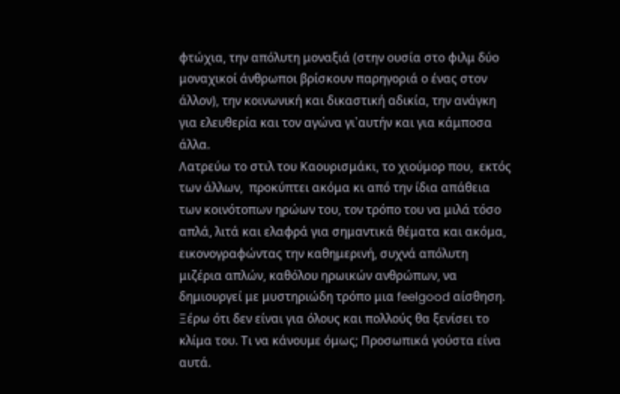φτώχια, την απόλυτη μοναξιά (στην ουσία στο φιλμ δύο μοναχικοί άνθρωποι βρίσκουν παρηγοριά ο ένας στον άλλον), την κοινωνική και δικαστική αδικία, την ανάγκη για ελευθερία και τον αγώνα γι᾽αυτήν και για κάμποσα άλλα.
Λατρεύω το στιλ του Καουρισμάκι, το χιούμορ που,  εκτός των άλλων,  προκύπτει ακόμα κι από την ίδια απάθεια των κοινότοπων ηρώων του, τον τρόπο του να μιλά τόσο απλά, λιτά και ελαφρά για σημαντικά θέματα και ακόμα, εικονογραφώντας την καθημερινή, συχνά απόλυτη μιζέρια απλών, καθόλου ηρωικών ανθρώπων, να δημιουργεί με μυστηριώδη τρόπο μια feelgood αίσθηση. Ξέρω ότι δεν είναι για όλους και πολλούς θα ξενίσει το κλίμα του. Τι να κάνουμε όμως; Προσωπικά γούστα είνα αυτά.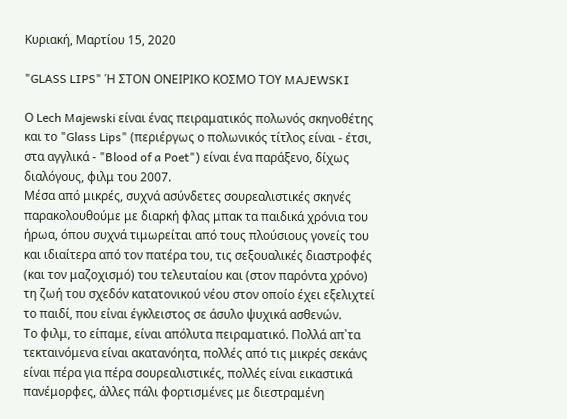Κυριακή, Μαρτίου 15, 2020

"GLASS LIPS" Ή ΣΤΟΝ ΟΝΕΙΡΙΚΟ ΚΟΣΜΟ ΤΟΥ MAJEWSKI

Ο Lech Majewski είναι ένας πειραματικός πολωνός σκηνοθέτης και το "Glass Lips" (περιέργως ο πολωνικός τίτλος είναι - έτσι, στα αγγλικά - "Blood of a Poet") είναι ένα παράξενο, δίχως διαλόγους, φιλμ του 2007.
Μέσα από μικρές, συχνά ασύνδετες σουρεαλιστικές σκηνές παρακολουθούμε με διαρκή φλας μπακ τα παιδικά χρόνια του ήρωα, όπου συχνά τιμωρείται από τους πλούσιους γονείς του και ιδιαίτερα από τον πατέρα του, τις σεξουαλικές διαστροφές (και τον μαζοχισμό) του τελευταίου και (στον παρόντα χρόνο) τη ζωή του σχεδόν κατατονικού νέου στον οποίο έχει εξελιχτεί το παιδί, που είναι έγκλειστος σε άσυλο ψυχικά ασθενών.
Το φιλμ, το είπαμε, είναι απόλυτα πειραματικό. Πολλά απ᾽τα τεκταινόμενα είναι ακατανόητα, πολλές από τις μικρές σεκάνς είναι πέρα για πέρα σουρεαλιστικές, πολλές είναι εικαστικά πανέμορφες, άλλες πάλι φορτισμένες με διεστραμένη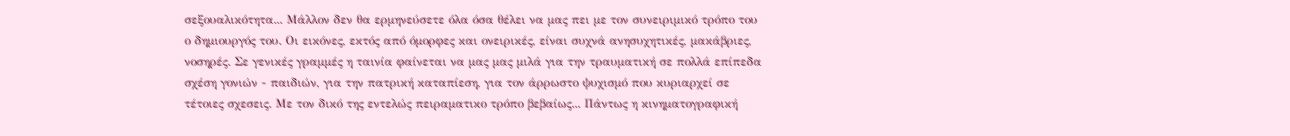σεξουαλικότητα... Μάλλον δεν θα ερμηνεύσετε όλα όσα θέλει να μας πει με τον συνειριμικό τρόπο του ο δημιουργός του. Οι εικόνες, εκτός από όμορφες και ονειρικές, είναι συχνά ανησυχητικές, μακάβριες, νοσηρές. Σε γενικές γραμμές η ταινία φαίνεται να μας μας μιλά για την τραυματική σε πολλά επίπεδα σχέση γονιών - παιδιών, για την πατρική καταπίεση, για τον άρρωστο ψυχισμό που κυριαρχεί σε τέτοιες σχεσεις. Με τον δικό της εντελώς πειραματικο τρόπο βεβαίως... Πάντως η κινηματογραφική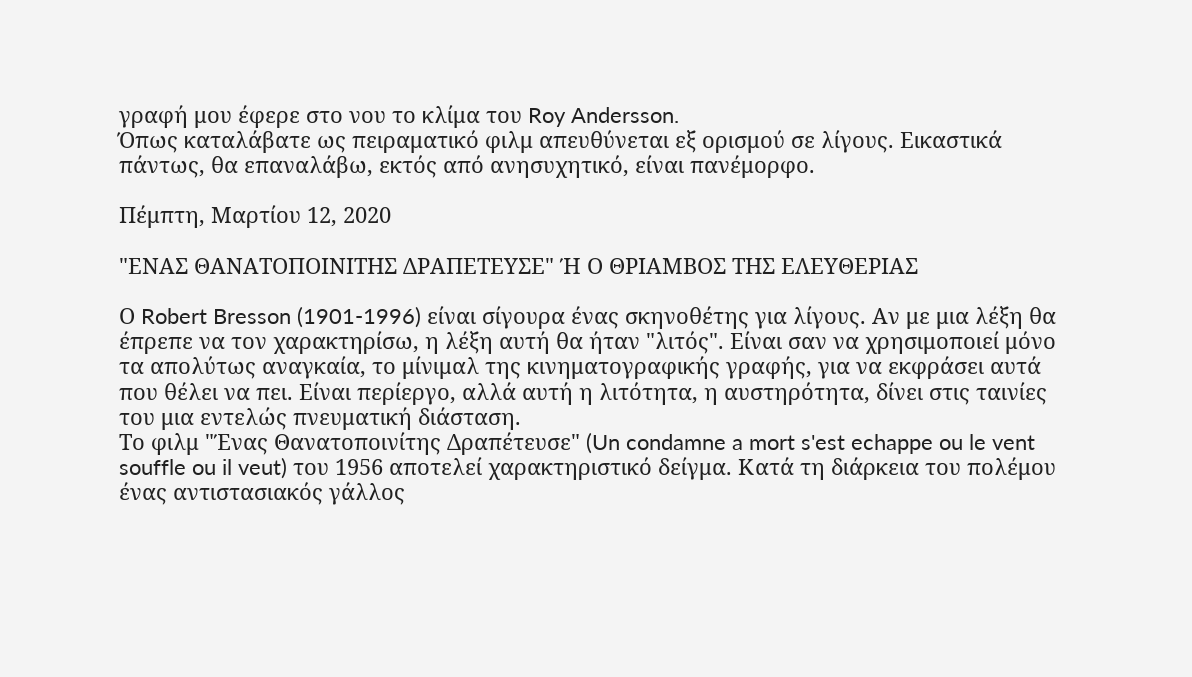γραφή μου έφερε στο νου το κλίμα του Roy Andersson.
Όπως καταλάβατε ως πειραματικό φιλμ απευθύνεται εξ ορισμού σε λίγους. Εικαστικά πάντως, θα επαναλάβω, εκτός από ανησυχητικό, είναι πανέμορφο.

Πέμπτη, Μαρτίου 12, 2020

"ΕΝΑΣ ΘΑΝΑΤΟΠΟΙΝΙΤΗΣ ΔΡΑΠΕΤΕΥΣΕ" Ή Ο ΘΡΙΑΜΒΟΣ ΤΗΣ ΕΛΕΥΘΕΡΙΑΣ

Ο Robert Bresson (1901-1996) είναι σίγουρα ένας σκηνοθέτης για λίγους. Αν με μια λέξη θα έπρεπε να τον χαρακτηρίσω, η λέξη αυτή θα ήταν "λιτός". Είναι σαν να χρησιμοποιεί μόνο τα απολύτως αναγκαία, το μίνιμαλ της κινηματογραφικής γραφής, για να εκφράσει αυτά που θέλει να πει. Είναι περίεργο, αλλά αυτή η λιτότητα, η αυστηρότητα, δίνει στις ταινίες του μια εντελώς πνευματική διάσταση.
Το φιλμ "Ένας Θανατοποινίτης Δραπέτευσε" (Un condamne a mort s'est echappe ou le vent souffle ou il veut) του 1956 αποτελεί χαρακτηριστικό δείγμα. Κατά τη διάρκεια του πολέμου ένας αντιστασιακός γάλλος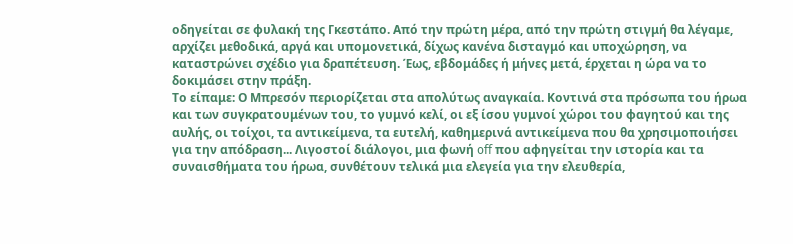οδηγείται σε φυλακή της Γκεστάπο. Από την πρώτη μέρα, από την πρώτη στιγμή θα λέγαμε, αρχίζει μεθοδικά, αργά και υπομονετικά, δίχως κανένα δισταγμό και υποχώρηση, να καταστρώνει σχέδιο για δραπέτευση. Έως, εβδομάδες ή μήνες μετά, έρχεται η ώρα να το δοκιμάσει στην πράξη.
Το είπαμε: Ο Μπρεσόν περιορίζεται στα απολύτως αναγκαία. Κοντινά στα πρόσωπα του ήρωα και των συγκρατουμένων του, το γυμνό κελί, οι εξ ίσου γυμνοί χώροι του φαγητού και της αυλής, οι τοίχοι, τα αντικείμενα, τα ευτελή, καθημερινά αντικείμενα που θα χρησιμοποιήσει για την απόδραση... Λιγοστοί διάλογοι, μια φωνή off που αφηγείται την ιστορία και τα συναισθήματα του ήρωα, συνθέτουν τελικά μια ελεγεία για την ελευθερία,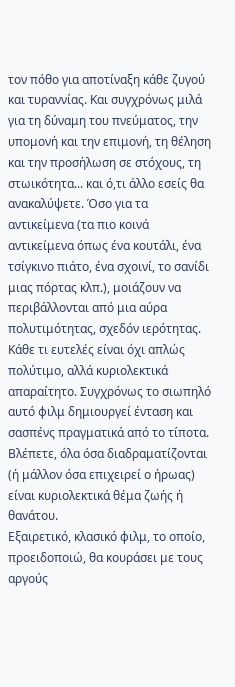τον πόθο για αποτίναξη κάθε ζυγού και τυραννίας. Και συγχρόνως μιλά για τη δύναμη του πνεύματος, την υπομονή και την επιμονή, τη θέληση και την προσήλωση σε στόχους, τη στωικότητα... και ό,τι άλλο εσείς θα ανακαλύψετε. Όσο για τα αντικείμενα (τα πιο κοινά αντικείμενα όπως ένα κουτάλι, ένα τσίγκινο πιάτο, ένα σχοινί, το σανίδι μιας πόρτας κλπ.), μοιάζουν να περιβάλλονται από μια αύρα πολυτιμότητας, σχεδόν ιερότητας. Κάθε τι ευτελές είναι όχι απλώς πολύτιμο, αλλά κυριολεκτικά απαραίτητο. Συγχρόνως το σιωπηλό αυτό φιλμ δημιουργεί ένταση και σασπένς πραγματικά από το τίποτα. Βλέπετε, όλα όσα διαδραματίζονται (ή μάλλον όσα επιχειρεί ο ήρωας) είναι κυριολεκτικά θέμα ζωής ή θανάτου.
Εξαιρετικό, κλασικό φιλμ, το οποίο, προειδοποιώ, θα κουράσει με τους αργούς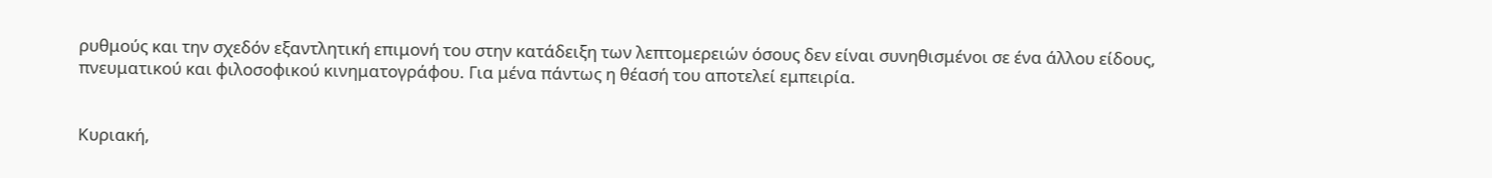ρυθμούς και την σχεδόν εξαντλητική επιμονή του στην κατάδειξη των λεπτομερειών όσους δεν είναι συνηθισμένοι σε ένα άλλου είδους, πνευματικού και φιλοσοφικού κινηματογράφου. Για μένα πάντως η θέασή του αποτελεί εμπειρία.


Κυριακή,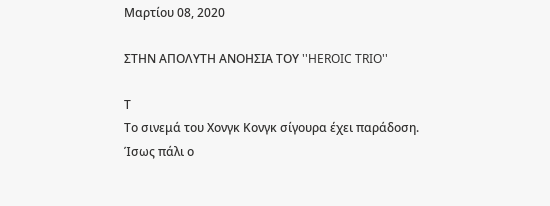Μαρτίου 08, 2020

ΣΤΗΝ ΑΠΟΛΥΤΗ ΑΝΟΗΣΙΑ ΤΟΥ ''HEROIC TRIO''

Τ
Το σινεμά του Χονγκ Κονγκ σίγουρα έχει παράδοση. Ίσως πάλι ο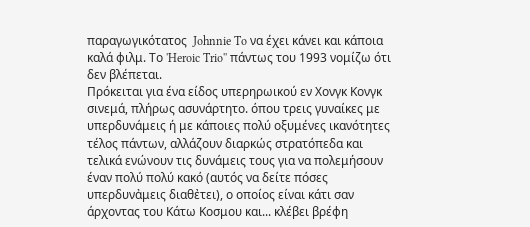παραγωγικότατος  Johnnie To να έχει κάνει και κάποια καλά φιλμ. Το 'Heroic Trio'' πάντως του 1993 νομίζω ότι δεν βλέπεται.
Πρόκειται για ένα είδος υπερηρωικού εν Χονγκ Κονγκ σινεμά, πλήρως ασυνάρτητο. όπου τρεις γυναίκες με υπερδυνάμεις ή με κάποιες πολύ οξυμένες ικανότητες τέλος πάντων, αλλάζουν διαρκώς στρατόπεδα και τελικά ενώνουν τις δυνάμεις τους για να πολεμήσουν έναν πολύ πολύ κακό (αυτός να δείτε πόσες υπερδυνἀμεις διαθἐτει), ο οποίος είναι κάτι σαν άρχοντας του Κάτω Κοσμου και... κλέβει βρέφη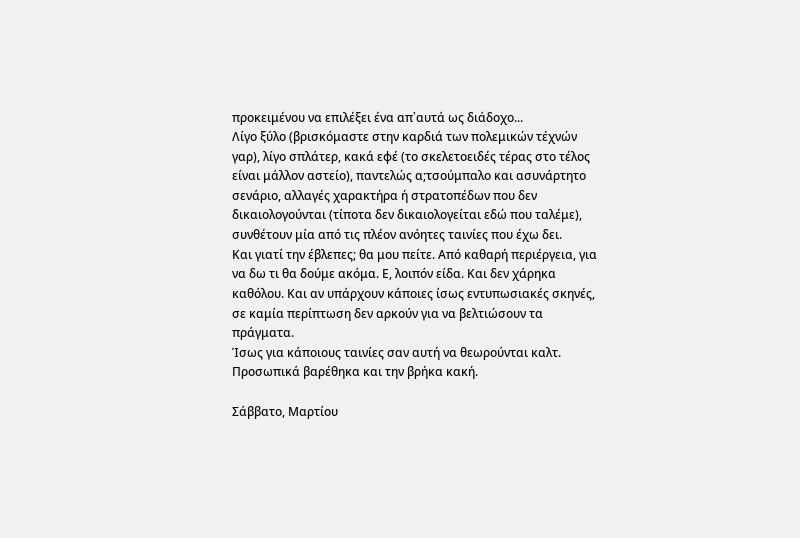προκειμένου να επιλέξει ένα απ᾽αυτά ως διάδοχο...
Λίγο ξύλο (βρισκόμαστε στην καρδιά των πολεμικών τέχνών γαρ), λίγο σπλάτερ, κακά εφέ (το σκελετοειδές τέρας στο τέλος είναι μάλλον αστείο), παντελώς α;τσούμπαλο και ασυνάρτητο σενάριο, αλλαγές χαρακτήρα ή στρατοπέδων που δεν δικαιολογούνται (τίποτα δεν δικαιολογείται εδώ που ταλέμε), συνθέτουν μία από τις πλέον ανόητες ταινίες που έχω δει.
Και γιατί την έβλεπες; θα μου πείτε. Από καθαρή περιέργεια, για να δω τι θα δούμε ακόμα. Ε, λοιπόν είδα. Και δεν χάρηκα καθόλου. Και αν υπάρχουν κάποιες ίσως εντυπωσιακές σκηνές, σε καμία περίπτωση δεν αρκούν για να βελτιώσουν τα πράγματα.
Ίσως για κάποιους ταινίες σαν αυτή να θεωρούνται καλτ. Προσωπικά βαρέθηκα και την βρήκα κακή.

Σάββατο, Μαρτίου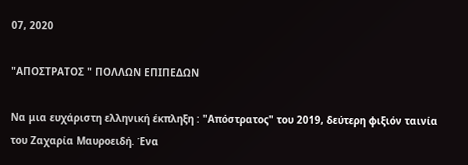07, 2020

"ΑΠΟΣΤΡΑΤΟΣ " ΠΟΛΛΩΝ ΕΠΙΠΕΔΩΝ

Να μια ευχάριστη ελληνική έκπληξη : "Απόστρατος" του 2019, δεύτερη φιξιόν ταινία του Ζαχαρία Μαυροειδή. Ένα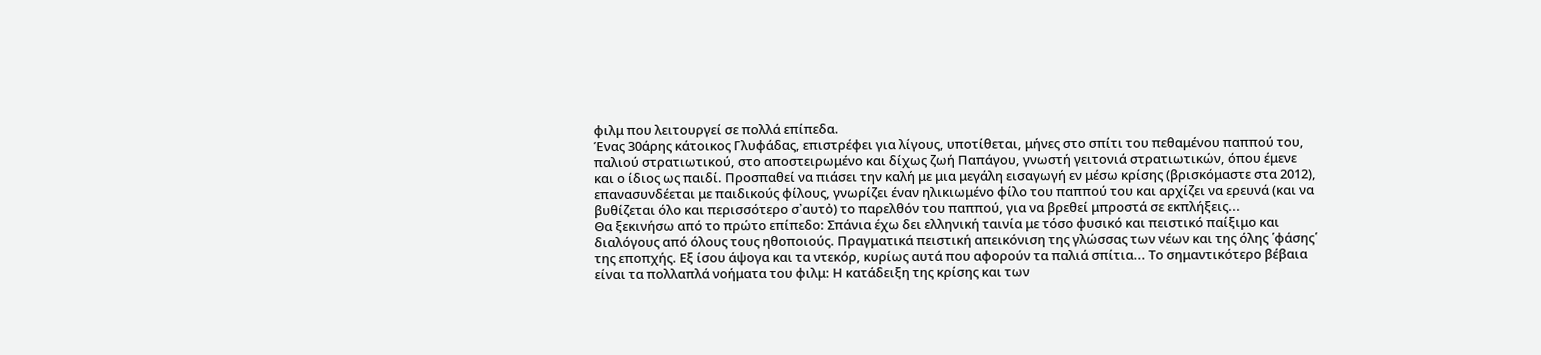φιλμ που λειτουργεί σε πολλά επίπεδα.
Ένας 30άρης κάτοικος Γλυφάδας, επιστρέφει για λίγους, υποτίθεται, μήνες στο σπίτι του πεθαμένου παππού του, παλιού στρατιωτικού, στο αποστειρωμένο και δίχως ζωή Παπάγου, γνωστή γειτονιά στρατιωτικών, όπου έμενε και ο ίδιος ως παιδί. Προσπαθεί να πιάσει την καλή με μια μεγάλη εισαγωγή εν μέσω κρίσης (βρισκόμαστε στα 2012), επανασυνδέεται με παιδικούς φίλους, γνωρίζει έναν ηλικιωμένο φίλο του παππού του και αρχίζει να ερευνά (και να βυθίζεται όλο και περισσότερο σ᾽αυτὀ) το παρελθόν του παππού, για να βρεθεί μπροστά σε εκπλήξεις...
Θα ξεκινήσω από το πρώτο επίπεδο: Σπάνια έχω δει ελληνική ταινία με τόσο φυσικό και πειστικό παίξιμο και διαλόγους από όλους τους ηθοποιούς. Πραγματικά πειστική απεικόνιση της γλώσσας των νέων και της όλης ῾φάσης῾ της εποπχής. Εξ ίσου άψογα και τα ντεκόρ, κυρίως αυτά που αφορούν τα παλιά σπίτια... Το σημαντικότερο βέβαια είναι τα πολλαπλά νοήματα του φιλμ: Η κατάδειξη της κρίσης και των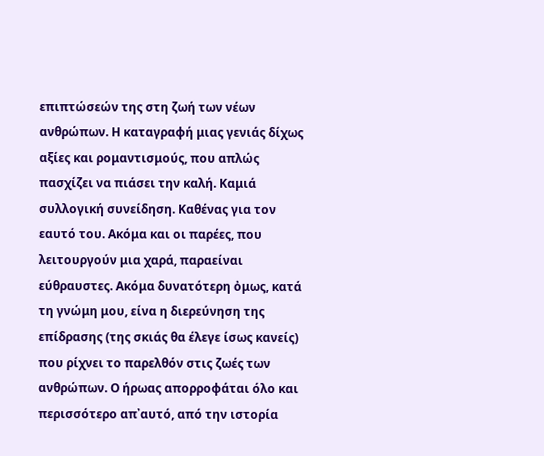επιπτώσεών της στη ζωή των νέων ανθρώπων. Η καταγραφή μιας γενιάς δίχως αξίες και ρομαντισμούς, που απλώς πασχίζει να πιάσει την καλή. Καμιά συλλογική συνείδηση. Καθένας για τον εαυτό του. Ακόμα και οι παρέες, που λειτουργούν μια χαρά, παραείναι εύθραυστες. Ακόμα δυνατότερη ὀμως, κατά τη γνώμη μου, είνα η διερεύνηση της επίδρασης (της σκιάς θα έλεγε ίσως κανείς) που ρίχνει το παρελθόν στις ζωές των ανθρώπων. Ο ήρωας απορροφάται όλο και περισσότερο απ᾽αυτό, από την ιστορία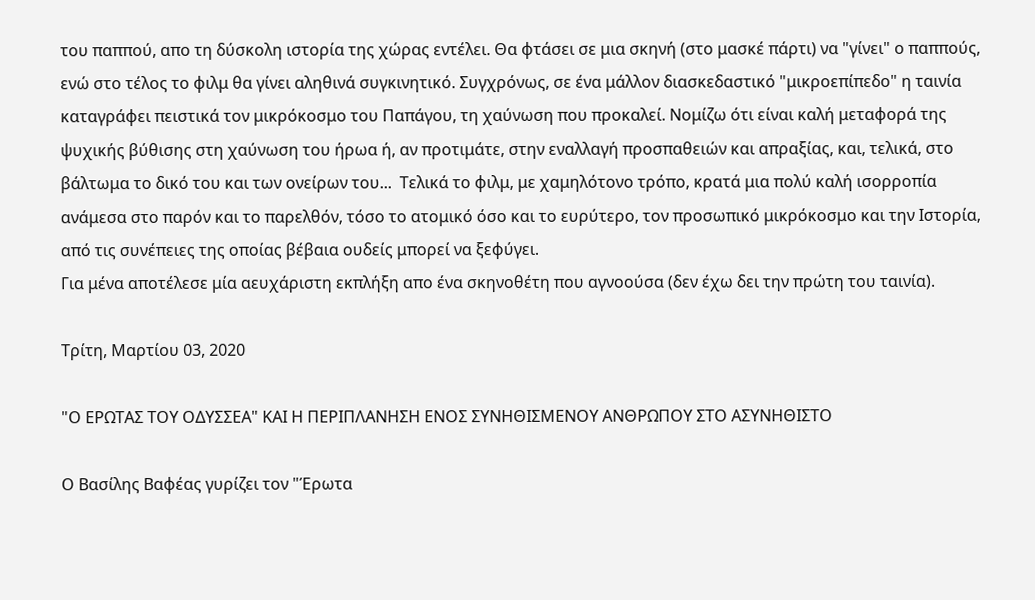του παππού, απο τη δύσκολη ιστορία της χώρας εντέλει. Θα φτάσει σε μια σκηνή (στο μασκέ πάρτι) να "γίνει" ο παππούς, ενώ στο τέλος το φιλμ θα γίνει αληθινά συγκινητικό. Συγχρόνως, σε ένα μάλλον διασκεδαστικό "μικροεπίπεδο" η ταινία καταγράφει πειστικά τον μικρόκοσμο του Παπάγου, τη χαύνωση που προκαλεί. Νομίζω ότι είναι καλή μεταφορά της ψυχικής βύθισης στη χαύνωση του ήρωα ή, αν προτιμάτε, στην εναλλαγή προσπαθειών και απραξίας, και, τελικά, στο βάλτωμα το δικό του και των ονείρων του...  Τελικά το φιλμ, με χαμηλότονο τρόπο, κρατά μια πολύ καλή ισορροπία ανάμεσα στο παρόν και το παρελθόν, τόσο το ατομικό όσο και το ευρύτερο, τον προσωπικό μικρόκοσμο και την Ιστορία, από τις συνέπειες της οποίας βέβαια ουδείς μπορεί να ξεφύγει.
Για μένα αποτέλεσε μία αευχάριστη εκπλήξη απο ένα σκηνοθέτη που αγνοούσα (δεν έχω δει την πρώτη του ταινία).

Τρίτη, Μαρτίου 03, 2020

"Ο ΕΡΩΤΑΣ ΤΟΥ ΟΔΥΣΣΕΑ" ΚΑΙ Η ΠΕΡΙΠΛΑΝΗΣΗ ΕΝΟΣ ΣΥΝΗΘΙΣΜΕΝΟΥ ΑΝΘΡΩΠΟΥ ΣΤΟ ΑΣΥΝΗΘΙΣΤΟ

Ο Βασίλης Βαφέας γυρίζει τον "Έρωτα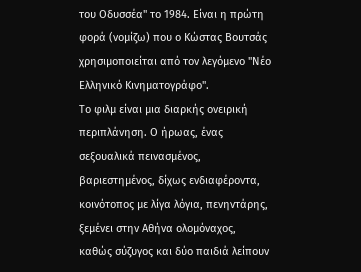του Οδυσσέα" το 1984. Είναι η πρώτη φορά (νομίζω) που ο Κώστας Βουτσάς χρησιμοποιείται από τον λεγόμενο "Νέο Ελληνικό Κινηματογράφο".
Το φιλμ είναι μια διαρκής ονειρική περιπλάνηση. Ο ήρωας, ένας σεξουαλικά πεινασμένος, βαριεστημένος, δίχως ενδιαφέροντα, κοινότοπος με λίγα λόγια, πενηντάρης, ξεμένει στην Αθήνα ολομόναχος, καθώς σύζυγος και δύο παιδιά λείπουν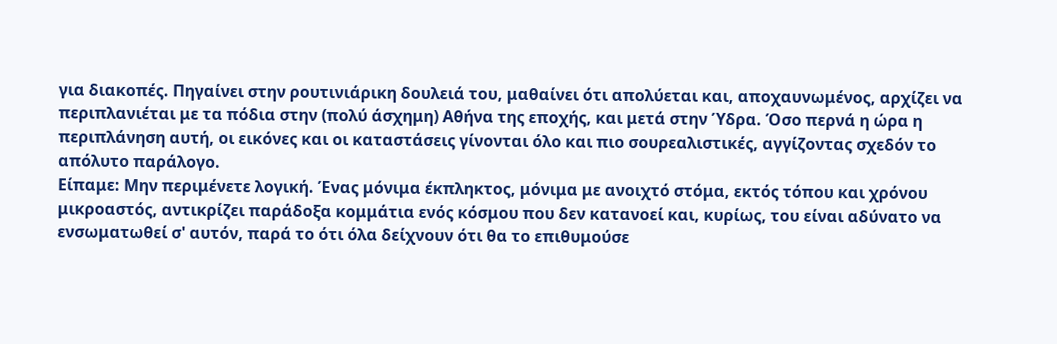για διακοπές. Πηγαίνει στην ρουτινιάρικη δουλειά του, μαθαίνει ότι απολύεται και, αποχαυνωμένος, αρχίζει να περιπλανιέται με τα πόδια στην (πολύ άσχημη) Αθήνα της εποχής, και μετά στην Ύδρα. Όσο περνά η ώρα η περιπλάνηση αυτή, οι εικόνες και οι καταστάσεις γίνονται όλο και πιο σουρεαλιστικές, αγγίζοντας σχεδόν το απόλυτο παράλογο.
Είπαμε: Μην περιμένετε λογική. Ένας μόνιμα έκπληκτος, μόνιμα με ανοιχτό στόμα, εκτός τόπου και χρόνου μικροαστός, αντικρίζει παράδοξα κομμάτια ενός κόσμου που δεν κατανοεί και, κυρίως, του είναι αδύνατο να ενσωματωθεί σ' αυτόν, παρά το ότι όλα δείχνουν ότι θα το επιθυμούσε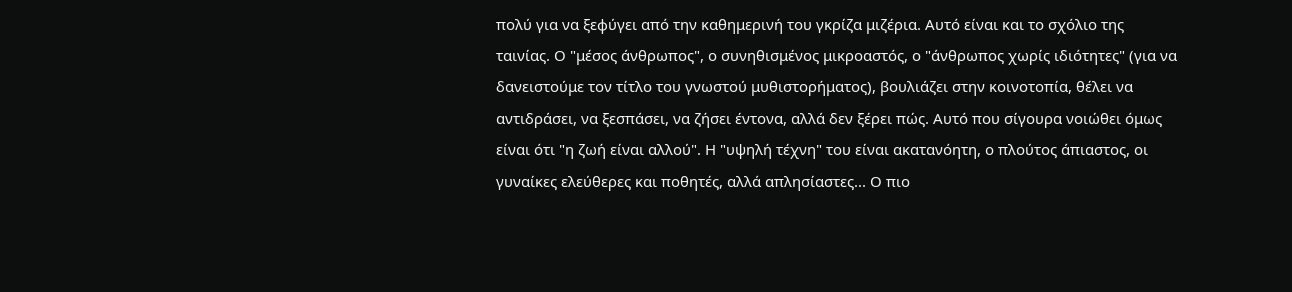πολύ για να ξεφύγει από την καθημερινή του γκρίζα μιζέρια. Αυτό είναι και το σχόλιο της ταινίας. Ο "μέσος άνθρωπος", ο συνηθισμένος μικροαστός, ο "άνθρωπος χωρίς ιδιότητες" (για να δανειστούμε τον τίτλο του γνωστού μυθιστορήματος), βουλιάζει στην κοινοτοπία, θέλει να αντιδράσει, να ξεσπάσει, να ζήσει έντονα, αλλά δεν ξέρει πώς. Αυτό που σίγουρα νοιώθει όμως είναι ότι "η ζωή είναι αλλού". Η "υψηλή τέχνη" του είναι ακατανόητη, ο πλούτος άπιαστος, οι γυναίκες ελεύθερες και ποθητές, αλλά απλησίαστες... Ο πιο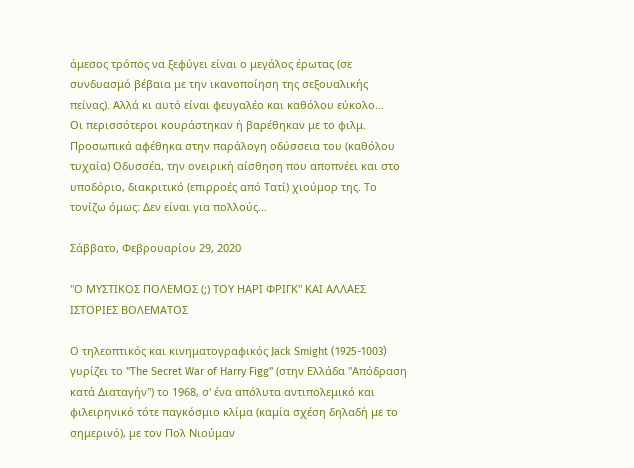άμεσος τρόπος να ξεφύγει είναι ο μεγάλος έρωτας (σε συνδυασμό βέβαια με την ικανοποίηση της σεξουαλικής πείνας). Αλλά κι αυτό είναι φευγαλέο και καθόλου εύκολο...
Οι περισσότεροι κουράστηκαν ή βαρέθηκαν με το φιλμ. Προσωπικά αφέθηκα στην παράλογη οδύσσεια του (καθόλου τυχαία) Οδυσσέα, την ονειρική αίσθηση που αποπνέει και στο υποδόριο, διακριτικό (επιρροές από Τατί) χιούμορ της. Το τονίζω όμως: Δεν είναι για πολλούς...

Σάββατο, Φεβρουαρίου 29, 2020

"Ο ΜΥΣΤΙΚΟΣ ΠΟΛΕΜΟΣ (;) ΤΟΥ ΗΑΡΙ ΦΡΙΓΚ" ΚΑΙ ΑΛΛΑΕΣ ΙΣΤΟΡΙΕΣ ΒΟΛΕΜΑΤΟΣ

Ο τηλεοπτικός και κινηματογραφικός Jack Smight (1925-1003) γυρίζει το "The Secret War of Harry Figg" (στην Ελλάδα "Απόδραση κατά Διαταγήν") το 1968, σ' ένα απόλυτα αντιπολεμικό και φιλειρηνικό τότε παγκόσμιο κλίμα (καμία σχέση δηλαδή με το σημερινό), με τον Πολ Νιούμαν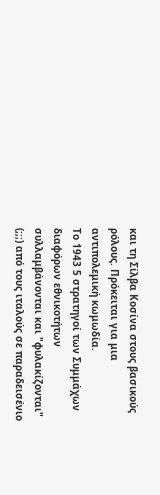και τη Σίλβα Κοσίνα στους βασικούς ρόλους. Πρόκειται για μια αντιπολεμική κωμωδία.
Το 1943 5 στρατηγοί των Συμμάχων διαφόρων εθνικοτήτων συλλαμβάνονται και "φυλακίζονται" (;;;) από τους ιταλούς σε παραδεισένιο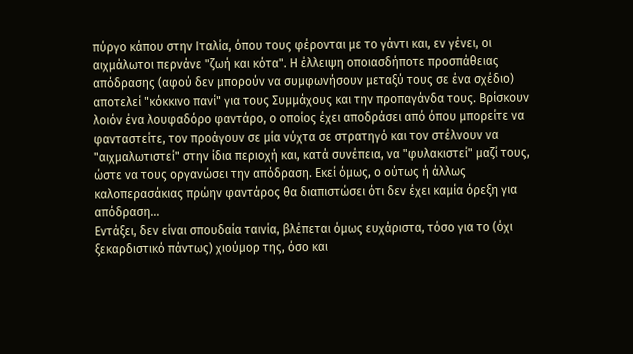πύργο κάπου στην Ιταλία, όπου τους φέρονται με το γάντι και, εν γένει, οι αιχμάλωτοι περνάνε "ζωή και κότα". Η έλλειψη οποιασδήποτε προσπάθειας  απόδρασης (αφού δεν μπορούν να συμφωνήσουν μεταξύ τους σε ένα σχέδιο) αποτελεί "κόκκινο πανί" για τους Συμμάχους και την προπαγάνδα τους. Βρίσκουν λοιόν ένα λουφαδόρο φαντάρο, ο οποίος έχει αποδράσει από όπου μπορείτε να φανταστείτε, τον προάγουν σε μία νύχτα σε στρατηγό και τον στέλνουν να "αιχμαλωτιστεί" στην ίδια περιοχή και, κατά συνέπεια, να "φυλακιστεί" μαζί τους, ώστε να τους οργανώσει την απόδραση. Εκεί όμως, ο ούτως ή άλλως καλοπερασάκιας πρώην φαντάρος θα διαπιστώσει ότι δεν έχει καμία όρεξη για απόδραση...
Εντάξει, δεν είναι σπουδαία ταινία, βλέπεται όμως ευχάριστα, τόσο για το (όχι ξεκαρδιστικό πάντως) χιούμορ της, όσο και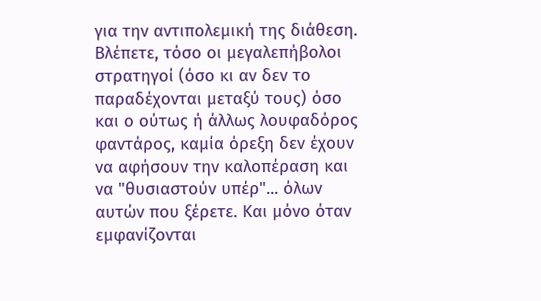για την αντιπολεμική της διάθεση. Βλέπετε, τόσο οι μεγαλεπήβολοι στρατηγοί (όσο κι αν δεν το παραδέχονται μεταξύ τους) όσο και ο ούτως ή άλλως λουφαδόρος φαντάρος, καμία όρεξη δεν έχουν να αφήσουν την καλοπέραση και να "θυσιαστούν υπέρ"... όλων αυτών που ξέρετε. Και μόνο όταν εμφανίζονται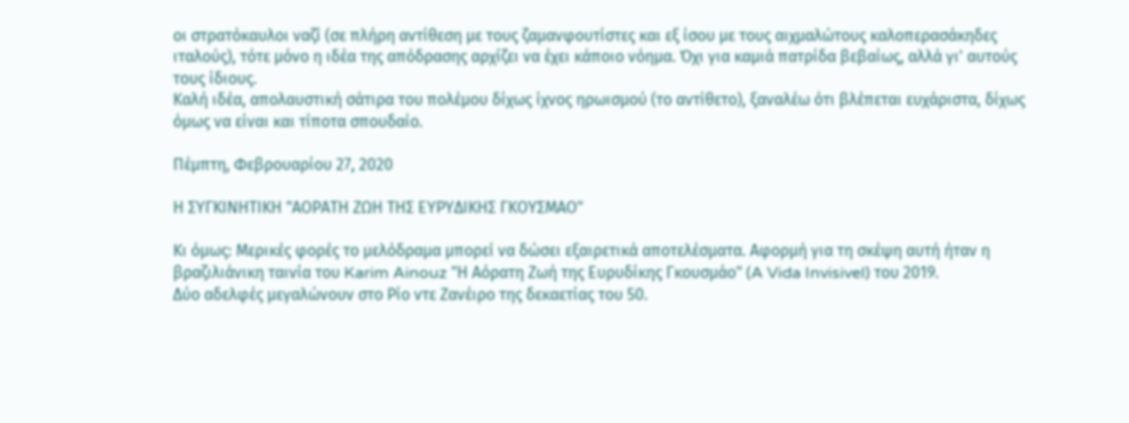οι στρατόκαυλοι ναζί (σε πλήρη αντίθεση με τους ζαμανφουτίστες και εξ ίσου με τους αιχμαλώτους καλοπερασάκηδες ιταλούς), τότε μόνο η ιδέα της απόδρασης αρχίζει να έχει κάποιο νόημα. Όχι για καμιά πατρίδα βεβαίως, αλλά γι' αυτούς τους ίδιους.
Καλή ιδέα, απολαυστική σάτιρα του πολέμου δίχως ίχνος ηρωισμού (το αντίθετο), ξαναλέω ότι βλέπεται ευχάριστα, δίχως όμως να είναι και τίποτα σπουδαίο.

Πέμπτη, Φεβρουαρίου 27, 2020

Η ΣΥΓΚΙΝΗΤΙΚΗ "ΑΟΡΑΤΗ ΖΩΗ ΤΗΣ ΕΥΡΥΔΙΚΗΣ ΓΚΟΥΣΜΑΟ"

Κι όμως: Μερικές φορές το μελόδραμα μπορεί να δώσει εξαιρετικά αποτελέσματα. Αφορμή για τη σκέψη αυτή ήταν η βραζιλιάνικη ταινία του Karim Ainouz "Η Αόρατη Ζωή της Ευρυδίκης Γκουσμάο" (A Vida Invisivel) του 2019.
Δύο αδελφές μεγαλώνουν στο Ρίο ντε Ζανέιρο της δεκαετίας του 50.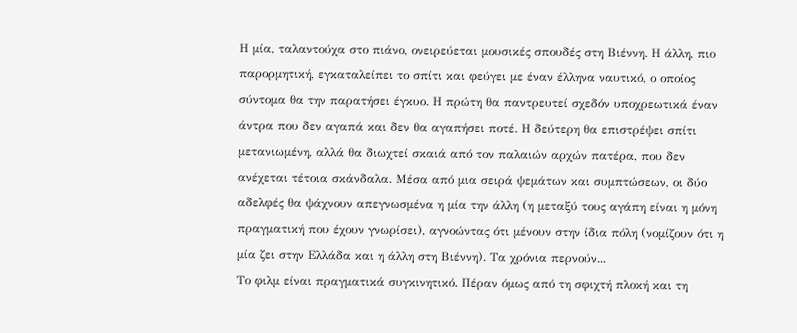Η μία, ταλαντούχα στο πιάνο, ονειρεύεται μουσικές σπουδές στη Βιέννη. Η άλλη, πιο παρορμητική, εγκαταλείπει το σπίτι και φεύγει με έναν έλληνα ναυτικό, ο οποίος σύντομα θα την παρατήσει έγκυο. Η πρώτη θα παντρευτεί σχεδόν υποχρεωτικά έναν άντρα που δεν αγαπά και δεν θα αγαπήσει ποτέ. Η δεύτερη θα επιστρέψει σπίτι μετανιωμένη, αλλά θα διωχτεί σκαιά από τον παλαιών αρχών πατέρα, που δεν ανέχεται τέτοια σκάνδαλα. Μέσα από μια σειρά ψεμάτων και συμπτώσεων, οι δύο αδελφές θα ψάχνουν απεγνωσμένα η μία την άλλη (η μεταξύ τους αγάπη είναι η μόνη πραγματική που έχουν γνωρίσει), αγνοώντας ότι μένουν στην ίδια πόλη (νομίζουν ότι η μία ζει στην Ελλάδα και η άλλη στη Βιέννη). Τα χρόνια περνούν...
Το φιλμ είναι πραγματικά συγκινητικό. Πέραν όμως από τη σφιχτή πλοκή και τη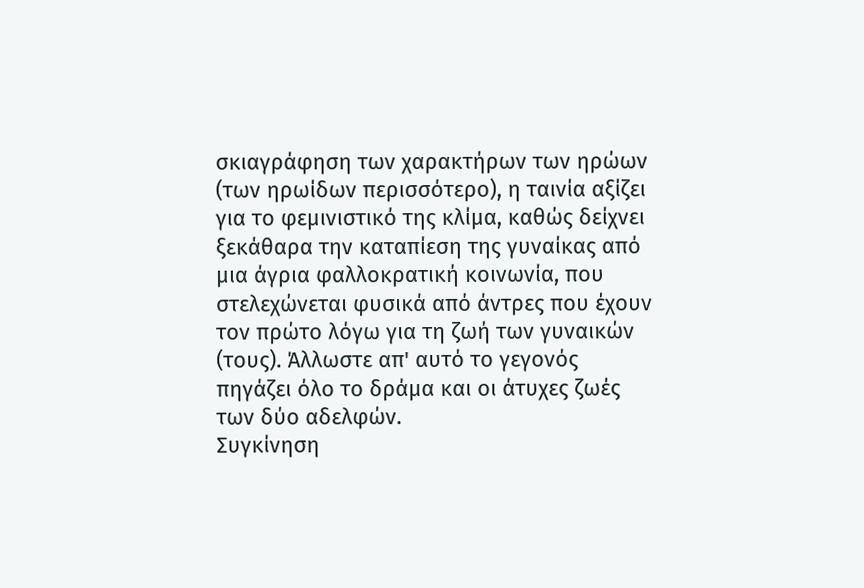σκιαγράφηση των χαρακτήρων των ηρώων (των ηρωίδων περισσότερο), η ταινία αξίζει για το φεμινιστικό της κλίμα, καθώς δείχνει ξεκάθαρα την καταπίεση της γυναίκας από μια άγρια φαλλοκρατική κοινωνία, που στελεχώνεται φυσικά από άντρες που έχουν τον πρώτο λόγω για τη ζωή των γυναικών (τους). Άλλωστε απ' αυτό το γεγονός πηγάζει όλο το δράμα και οι άτυχες ζωές των δύο αδελφών.
Συγκίνηση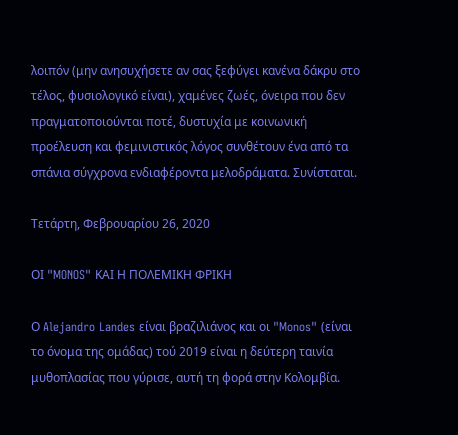λοιπόν (μην ανησυχήσετε αν σας ξεφύγει κανένα δάκρυ στο τέλος, φυσιολογικό είναι), χαμένες ζωές, όνειρα που δεν πραγματοποιούνται ποτέ, δυστυχία με κοινωνική προέλευση και φεμινιστικός λόγος συνθέτουν ένα από τα σπάνια σύγχρονα ενδιαφέροντα μελοδράματα. Συνίσταται.

Τετάρτη, Φεβρουαρίου 26, 2020

ΟΙ "MONOS" ΚΑΙ Η ΠΟΛΕΜΙΚΗ ΦΡΙΚΗ

Ο Alejandro Landes είναι βραζιλιάνος και οι "Monos" (είναι το όνομα της ομάδας) τού 2019 είναι η δεύτερη ταινία μυθοπλασίας που γύρισε, αυτή τη φορά στην Κολομβία.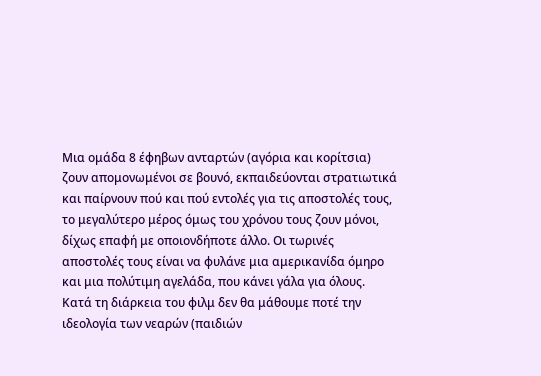Μια ομάδα 8 έφηβων ανταρτών (αγόρια και κορίτσια) ζουν απομονωμένοι σε βουνό, εκπαιδεύονται στρατιωτικά και παίρνουν πού και πού εντολές για τις αποστολές τους, το μεγαλύτερο μέρος όμως του χρόνου τους ζουν μόνοι, δίχως επαφή με οποιονδήποτε άλλο. Οι τωρινές αποστολές τους είναι να φυλάνε μια αμερικανίδα όμηρο και μια πολύτιμη αγελάδα, που κάνει γάλα για όλους.
Κατά τη διάρκεια του φιλμ δεν θα μάθουμε ποτέ την ιδεολογία των νεαρών (παιδιών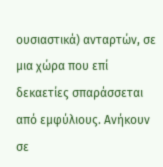ουσιαστικά) ανταρτών, σε μια χώρα που επί δεκαετίες σπαράσσεται από εμφύλιους. Ανήκουν σε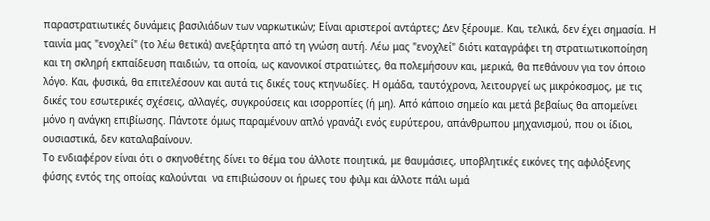παραστρατιωτικές δυνάμεις βασιλιάδων των ναρκωτικών; Είναι αριστεροί αντάρτες; Δεν ξέρουμε. Και, τελικά, δεν έχει σημασία. Η ταινία μας "ενοχλεί" (το λέω θετικά) ανεξάρτητα από τη γνώση αυτή. Λέω μας "ενοχλεί" διότι καταγράφει τη στρατιωτικοποίηση και τη σκληρή εκπαίδευση παιδιών, τα οποία, ως κανονικοί στρατιώτες, θα πολεμήσουν και, μερικά, θα πεθάνουν για τον όποιο λόγο. Και, φυσικά, θα επιτελέσουν και αυτά τις δικές τους κτηνωδίες. Η ομάδα, ταυτόχρονα, λειτουργεί ως μικρόκοσμος, με τις δικές του εσωτερικές σχέσεις, αλλαγές, συγκρούσεις και ισορροπίες (ή μη). Από κάποιο σημείο και μετά βεβαίως θα απομείνει μόνο η ανάγκη επιβίωσης. Πάντοτε όμως παραμένουν απλό γρανάζι ενός ευρύτερου, απάνθρωπου μηχανισμού, που οι ίδιοι, ουσιαστικά, δεν καταλαβαίνουν.
Το ενδιαφέρον είναι ότι ο σκηνοθέτης δίνει το θέμα του άλλοτε ποιητικά, με θαυμάσιες, υποβλητικές εικόνες της αφιλόξενης φύσης εντός της οποίας καλούνται  να επιβιώσουν οι ήρωες του φιλμ και άλλοτε πάλι ωμά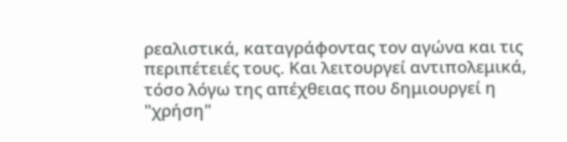ρεαλιστικά, καταγράφοντας τον αγώνα και τις περιπέτειές τους. Και λειτουργεί αντιπολεμικά, τόσο λόγω της απέχθειας που δημιουργεί η "χρήση"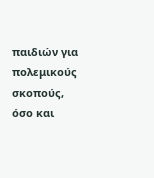παιδιών για πολεμικούς σκοπούς, όσο και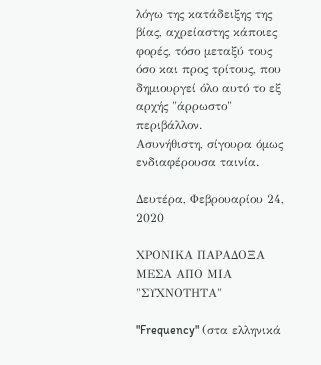λόγω της κατάδειξης της βίας, αχρείαστης κάποιες φορές, τόσο μεταξύ τους όσο και προς τρίτους, που δημιουργεί όλο αυτό το εξ αρχής "άρρωστο" περιβάλλον.
Ασυνήθιστη, σίγουρα όμως ενδιαφέρουσα ταινία.

Δευτέρα, Φεβρουαρίου 24, 2020

ΧΡΟΝΙΚΑ ΠΑΡΑΔΟΞΑ ΜΕΣΑ ΑΠΟ ΜΙΑ "ΣΥΧΝΟΤΗΤΑ"

"Frequency" (στα ελληνικά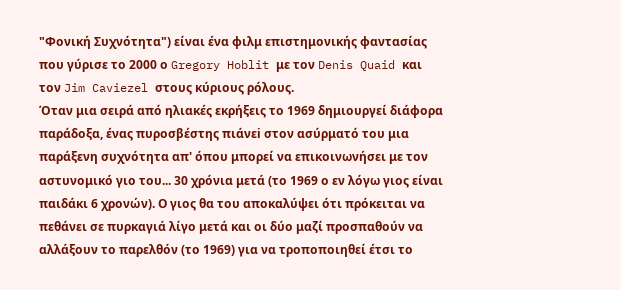"Φονική Συχνότητα") είναι ένα φιλμ επιστημονικής φαντασίας που γύρισε το 2000 ο Gregory Hoblit με τον Denis Quaid και τον Jim Caviezel στους κύριους ρόλους.
Όταν μια σειρά από ηλιακές εκρήξεις το 1969 δημιουργεί διάφορα παράδοξα, ένας πυροσβέστης πιάνεi στον ασύρματό του μια παράξενη συχνότητα απ' όπου μπορεί να επικοινωνήσει με τον αστυνομικό γιο του... 30 χρόνια μετά (το 1969 ο εν λόγω γιος είναι παιδάκι 6 χρονών). Ο γιος θα του αποκαλύψει ότι πρόκειται να πεθάνει σε πυρκαγιά λίγο μετά και οι δύο μαζί προσπαθούν να αλλάξουν το παρελθόν (το 1969) για να τροποποιηθεί έτσι το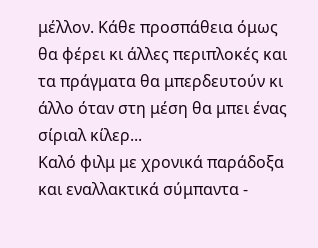μέλλον. Κάθε προσπάθεια όμως θα φέρει κι άλλες περιπλοκές και τα πράγματα θα μπερδευτούν κι άλλο όταν στη μέση θα μπει ένας σίριαλ κίλερ...
Καλό φιλμ με χρονικά παράδοξα και εναλλακτικά σύμπαντα -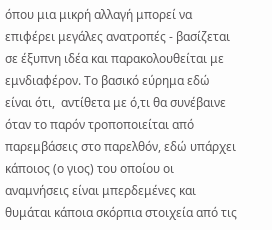όπου μια μικρή αλλαγή μπορεί να επιφέρει μεγάλες ανατροπές - βασίζεται σε έξυπνη ιδέα και παρακολουθείται με εμνδιαφέρον. Το βασικό εύρημα εδώ είναι ότι,  αντίθετα με ό,τι θα συνέβαινε όταν το παρόν τροποποιείται από παρεμβάσεις στο παρελθόν, εδώ υπάρχει κάποιος (ο γιος) του οποίου οι αναμνήσεις είναι μπερδεμένες και θυμάται κάποια σκόρπια στοιχεία από τις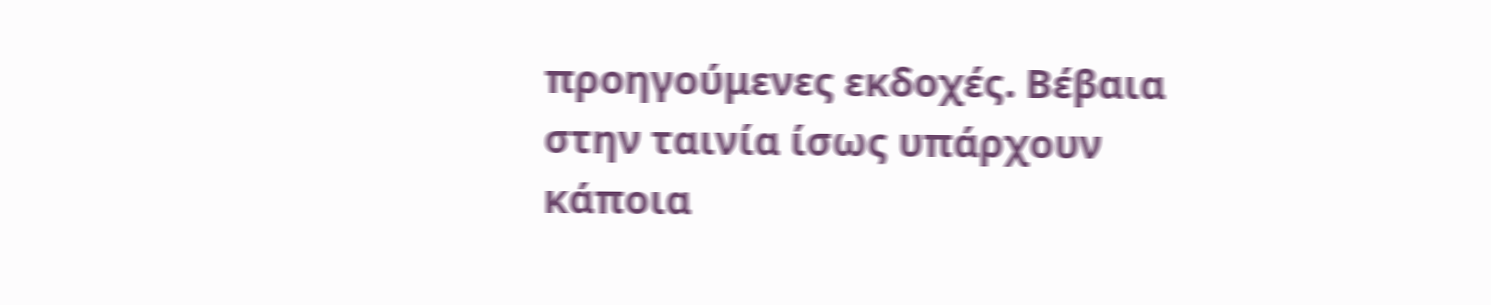προηγούμενες εκδοχές. Βέβαια στην ταινία ίσως υπάρχουν κάποια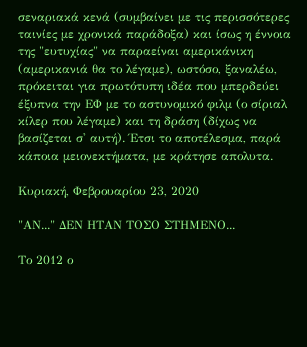σεναριακά κενά (συμβαίνει με τις περισσότερες ταινίες με χρονικά παράδοξα) και ίσως η έννοια της "ευτυχίας" να παραείναι αμερικάνικη (αμερικανιά θα το λέγαμε), ωστόσο, ξαναλέω, πρόκειται για πρωτότυπη ιδέα που μπερδεύει έξυπνα την ΕΦ με το αστυνομικό φιλμ (ο σίριαλ κίλερ που λέγαμε) και τη δράση (δίχως να βασίζεται σ' αυτή). Έτσι το αποτέλεσμα, παρά κάποια μειονεκτήματα, με κράτησε απολυτα.

Κυριακή, Φεβρουαρίου 23, 2020

"ΑΝ..." ΔΕΝ ΗΤΑΝ ΤΟΣΟ ΣΤΗΜΕΝΟ...

Το 2012 ο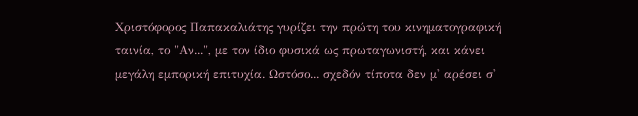Χριστόφορος Παπακαλιάτης γυρίζει την πρώτη του κινηματογραφική ταινία, το "Αν...", με τον ίδιο φυσικά ως πρωταγωνιστή, και κάνει μεγάλη εμπορική επιτυχία. Ωστόσο... σχεδόν τίποτα δεν μ' αρέσει σ'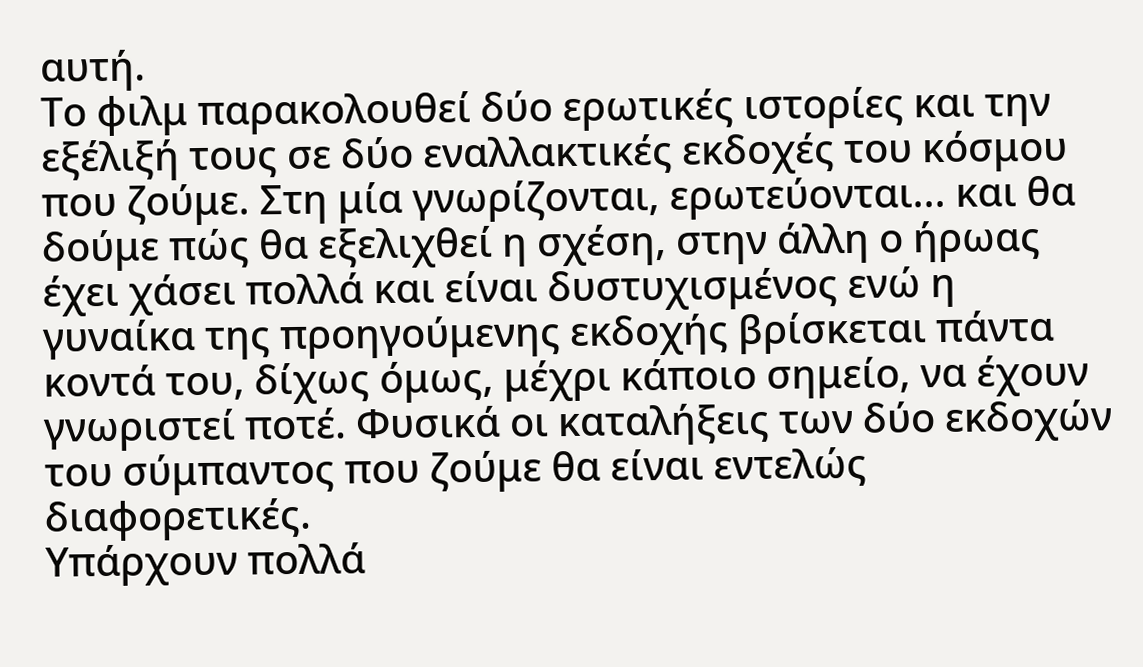αυτή.
Το φιλμ παρακολουθεί δύο ερωτικές ιστορίες και την εξέλιξή τους σε δύο εναλλακτικές εκδοχές του κόσμου που ζούμε. Στη μία γνωρίζονται, ερωτεύονται... και θα δούμε πώς θα εξελιχθεί η σχέση, στην άλλη ο ήρωας έχει χάσει πολλά και είναι δυστυχισμένος ενώ η γυναίκα της προηγούμενης εκδοχής βρίσκεται πάντα κοντά του, δίχως όμως, μέχρι κάποιο σημείο, να έχουν γνωριστεί ποτέ. Φυσικά οι καταλήξεις των δύο εκδοχών του σύμπαντος που ζούμε θα είναι εντελώς διαφορετικές.
Υπάρχουν πολλά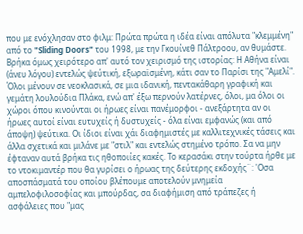που με ενόχλησαν στο φιλμ: Πρώτα πρώτα η ιδέα είναι απόλυτα "κλεμμένη" από το "Sliding Doors" του 1998, με την Γκουίνεθ Πάλτροου, αν θυμάστε. Βρήκα όμως χειρότερο απ' αυτό τον χειρισμό της ιστορίας: Η Αθήνα είναι (άνευ λόγου) εντελώς ψεύτική, εξωραϊσμένη, κάτι σαν το Παρίσι της "Αμελί". Όλοι μένουν σε νεοκλασικά, σε μια ιδανική, πεντακάθαρη γραφική και γεμάτη λουλούδια Πλάκα, ενώ απ' έξω περνούν λατέρνες, όλοι, μα όλοι οι χώροι όπου κινούνται οι ήρωες είναι πανέμορφοι - ανεξάρτητα αν οι ήρωες αυτοί είναι ευτυχείς ή δυστυχείς - όλα είναι εμφανώς (και από άποψη) ψεύτικα. Οι ίδιοι είναι χάι διαφημιστές με καλλιτεχνικές τάσεις και άλλα σχετικά και μιλάνε με "στιλ" και εντελώς στημένο τρόπο. Σα να μην έφταναν αυτά βρήκα τις ηθοποιίες κακές. Το κερασάκι στην τούρτα ήρθε με το ντοκιμαντέρ που θα γυρίσει ο ήρωας της δεύτερης εκδοχής¨: 'Οσα αποσπάσματά του οποίου βλέπουμε αποτελούν μνημεία αμπελοφιλοσοφίας και μπούρδας, σα διαφήμιση από τράπεζες ή ασφάλειες που "μας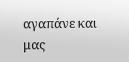αγαπάνε και μας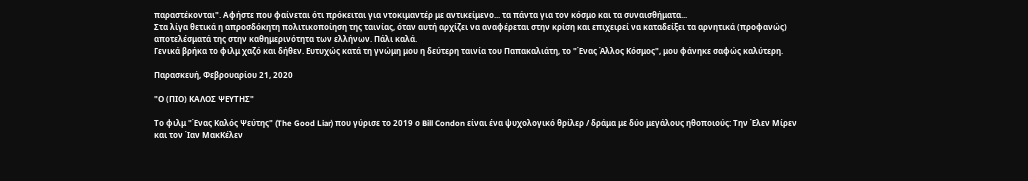παραστέκονται". Αφήστε που φαίνεται ότι πρόκειται για ντοκιμαντέρ με αντικείμενο... τα πάντα για τον κόσμο και τα συναισθήματα...
Στα λίγα θετικά η απροσδόκητη πολιτικοποίηση της ταινίας, όταν αυτή αρχίζει να αναφέρεται στην κρίση και επιχειρεί να καταδείξει τα αρνητικά (προφανώς) αποτελέσματά της στην καθημερινότητα των ελλήνων. Πάλι καλά.
Γενικά βρήκα το φιλμ χαζό και δήθεν. Ευτυχώς κατά τη γνώμη μου η δεύτερη ταινία του Παπακαλιάτη, το "Ένας Άλλος Κόσμος", μου φάνηκε σαφώς καλύτερη.

Παρασκευή, Φεβρουαρίου 21, 2020

"Ο (ΠΙΟ) ΚΑΛΟΣ ΨΕΥΤΗΣ"

Το φιλμ "Ένας Καλός Ψεύτης" (The Good Liar) που γύρισε το 2019 ο Bill Condon είναι ένα ψυχολογικό θρίλερ / δράμα με δύο μεγάλους ηθοποιούς: Την Έλεν Μίρεν και τον Ίαν ΜακΚέλεν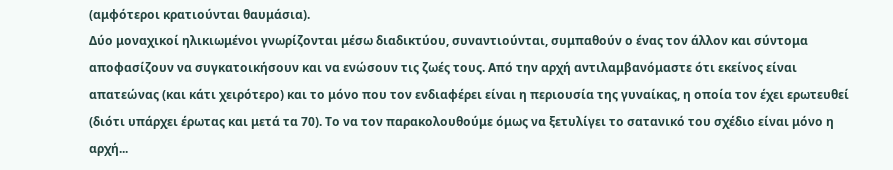(αμφότεροι κρατιούνται θαυμάσια).
Δύο μοναχικοί ηλικιωμένοι γνωρίζονται μέσω διαδικτύου, συναντιούνται, συμπαθούν ο ένας τον άλλον και σύντομα αποφασίζουν να συγκατοικήσουν και να ενώσουν τις ζωές τους. Από την αρχή αντιλαμβανόμαστε ότι εκείνος είναι απατεώνας (και κάτι χειρότερο) και το μόνο που τον ενδιαφέρει είναι η περιουσία της γυναίκας, η οποία τον έχει ερωτευθεί (διότι υπάρχει έρωτας και μετά τα 70). Το να τον παρακολουθούμε όμως να ξετυλίγει το σατανικό του σχέδιο είναι μόνο η αρχή...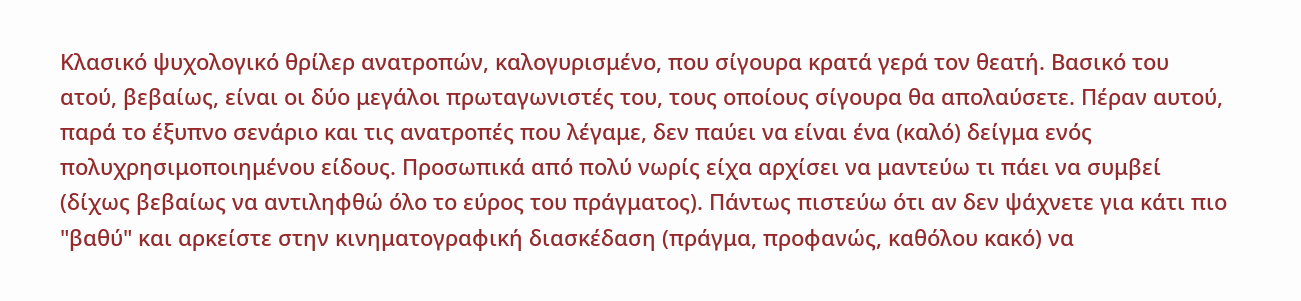Κλασικό ψυχολογικό θρίλερ ανατροπών, καλογυρισμένο, που σίγουρα κρατά γερά τον θεατή. Βασικό του ατού, βεβαίως, είναι οι δύο μεγάλοι πρωταγωνιστές του, τους οποίους σίγουρα θα απολαύσετε. Πέραν αυτού, παρά το έξυπνο σενάριο και τις ανατροπές που λέγαμε, δεν παύει να είναι ένα (καλό) δείγμα ενός πολυχρησιμοποιημένου είδους. Προσωπικά από πολύ νωρίς είχα αρχίσει να μαντεύω τι πάει να συμβεί (δίχως βεβαίως να αντιληφθώ όλο το εύρος του πράγματος). Πάντως πιστεύω ότι αν δεν ψάχνετε για κάτι πιο "βαθύ" και αρκείστε στην κινηματογραφική διασκέδαση (πράγμα, προφανώς, καθόλου κακό) να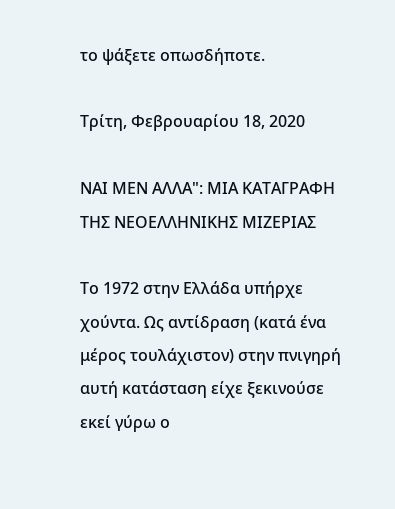το ψάξετε οπωσδήποτε.

Τρίτη, Φεβρουαρίου 18, 2020

ΝΑΙ ΜΕΝ ΑΛΛΑ": ΜΙΑ ΚΑΤΑΓΡΑΦΗ ΤΗΣ ΝΕΟΕΛΛΗΝΙΚΗΣ ΜΙΖΕΡΙΑΣ

Το 1972 στην Ελλάδα υπήρχε χούντα. Ως αντίδραση (κατά ένα μέρος τουλάχιστον) στην πνιγηρή αυτή κατάσταση είχε ξεκινούσε εκεί γύρω ο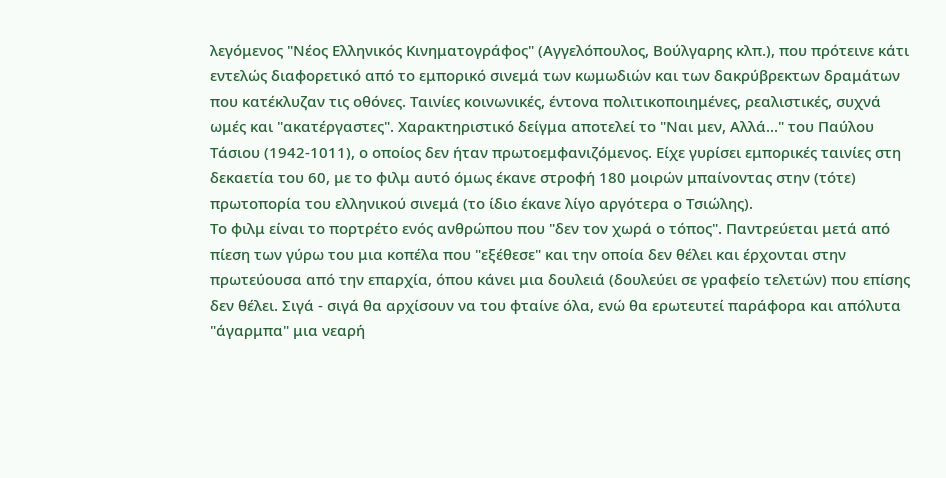λεγόμενος "Νέος Ελληνικός Κινηματογράφος" (Αγγελόπουλος, Βούλγαρης κλπ.), που πρότεινε κάτι εντελώς διαφορετικό από το εμπορικό σινεμά των κωμωδιών και των δακρύβρεκτων δραμάτων που κατέκλυζαν τις οθόνες. Ταινίες κοινωνικές, έντονα πολιτικοποιημένες, ρεαλιστικές, συχνά ωμές και "ακατέργαστες". Χαρακτηριστικό δείγμα αποτελεί το "Ναι μεν, Αλλά..." του Παύλου Τάσιου (1942-1011), ο οποίος δεν ήταν πρωτοεμφανιζόμενος. Είχε γυρίσει εμπορικές ταινίες στη δεκαετία του 60, με το φιλμ αυτό όμως έκανε στροφή 180 μοιρών μπαίνοντας στην (τότε) πρωτοπορία του ελληνικού σινεμά (το ίδιο έκανε λίγο αργότερα ο Τσιώλης).
Το φιλμ είναι το πορτρέτο ενός ανθρώπου που "δεν τον χωρά ο τόπος". Παντρεύεται μετά από πίεση των γύρω του μια κοπέλα που "εξέθεσε" και την οποία δεν θέλει και έρχονται στην πρωτεύουσα από την επαρχία, όπου κάνει μια δουλειά (δουλεύει σε γραφείο τελετών) που επίσης δεν θέλει. Σιγά - σιγά θα αρχίσουν να του φταίνε όλα, ενώ θα ερωτευτεί παράφορα και απόλυτα "άγαρμπα" μια νεαρή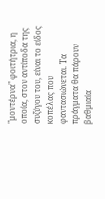"μοντέρνα" φοιτήτρια, η οποία, στον αντίποδα της συζύγου του, είναι το είδος κοπέλας που φαντασιώνεται. Τα πράγματα θα πάρουν βαθμιαία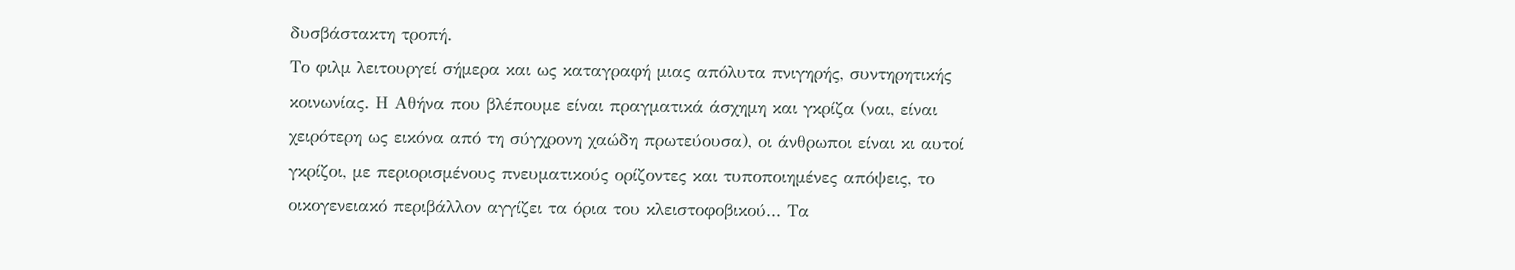δυσβάστακτη τροπή.
Το φιλμ λειτουργεί σήμερα και ως καταγραφή μιας απόλυτα πνιγηρής, συντηρητικής κοινωνίας. Η Αθήνα που βλέπουμε είναι πραγματικά άσχημη και γκρίζα (ναι, είναι χειρότερη ως εικόνα από τη σύγχρονη χαώδη πρωτεύουσα), οι άνθρωποι είναι κι αυτοί γκρίζοι, με περιορισμένους πνευματικούς ορίζοντες και τυποποιημένες απόψεις, το οικογενειακό περιβάλλον αγγίζει τα όρια του κλειστοφοβικού... Τα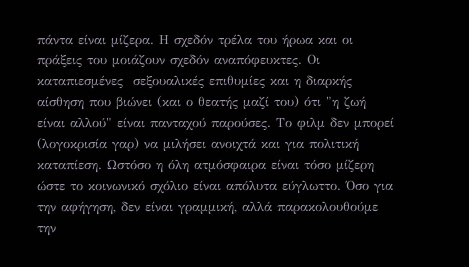πάντα είναι μίζερα. Η σχεδόν τρέλα του ήρωα και οι πράξεις του μοιάζουν σχεδόν αναπόφευκτες. Οι καταπιεσμένες  σεξουαλικές επιθυμίες και η διαρκής αίσθηση που βιώνει (και ο θεατής μαζί του) ότι "η ζωή είναι αλλού" είναι πανταχού παρούσες. Το φιλμ δεν μπορεί (λογοκρισία γαρ) να μιλήσει ανοιχτά και για πολιτική καταπίεση. Ωστόσο η όλη ατμόσφαιρα είναι τόσο μίζερη ώστε το κοινωνικό σχόλιο είναι απόλυτα εύγλωττο. Όσο για την αφήγηση, δεν είναι γραμμική, αλλά παρακολουθούμε την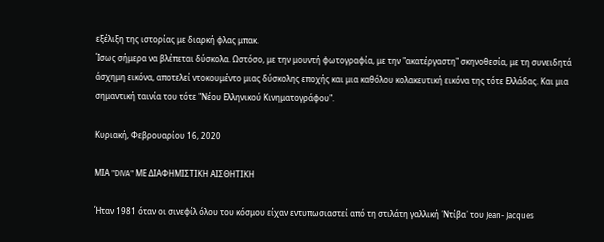εξέλιξη της ιστορίας με διαρκή φλας μπακ.
Ίσως σήμερα να βλέπεται δύσκολα. Ωστόσο, με την μουντή φωτογραφία, με την "ακατέργαστη" σκηνοθεσία, με τη συνειδητά άσχημη εικόνα, αποτελεί ντοκουμέντο μιας δύσκολης εποχής και μια καθόλου κολακευτική εικόνα της τότε Ελλάδας. Και μια σημαντική ταινία του τότε "Νέου Ελληνικού Κινηματογράφου".

Κυριακή, Φεβρουαρίου 16, 2020

ΜΙΑ "DIVA" ΜΕ ΔΙΑΦΗΜΙΣΤΙΚΗ ΑΙΣΘΗΤΙΚΗ

Ήταν 1981 όταν οι σινεφίλ όλου του κόσμου είχαν εντυπωσιαστεί από τη στιλάτη γαλλική ῾Ντίβα῾ του Jean- Jacques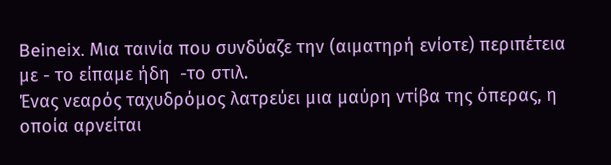Beineix. Μια ταινία που συνδύαζε την (αιματηρή ενίοτε) περιπέτεια με - το είπαμε ήδη  -το στιλ.
Ένας νεαρός ταχυδρόμος λατρεύει μια μαύρη ντίβα της όπερας, η οποία αρνείται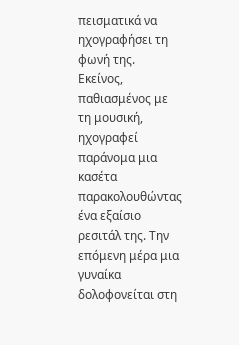πεισματικά να ηχογραφήσει τη φωνή της. Εκείνος, παθιασμένος με τη μουσική, ηχογραφεί παράνομα μια κασέτα παρακολουθώντας ένα εξαίσιο ρεσιτάλ της. Την επόμενη μέρα μια γυναίκα δολοφονείται στη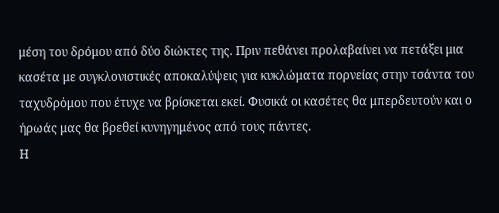μέση του δρόμου από δύο διώκτες της. Πριν πεθάνει προλαβαίνει να πετάξει μια κασέτα με συγκλονιστικές αποκαλύψεις για κυκλώματα πορνείας στην τσάντα του ταχυδρὀμου που έτυχε να βρίσκεται εκεί. Φυσικά οι κασέτες θα μπερδευτούν και ο ήρωάς μας θα βρεθεί κυνηγημένος από τους πάντες.
Η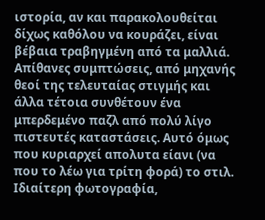ιστορία, αν και παρακολουθείται δίχως καθόλου να κουράζει, είναι βέβαια τραβηγμένη από τα μαλλιά. Απίθανες συμπτώσεις, από μηχανής θεοί της τελευταίας στιγμής και άλλα τέτοια συνθέτουν ένα μπερδεμένο παζλ από πολύ λίγο πιστευτές καταστάσεις. Αυτό όμως που κυριαρχεί απολυτα είανι (να που το λέω για τρίτη φορά) το στιλ. Ιδιαίτερη φωτογραφία,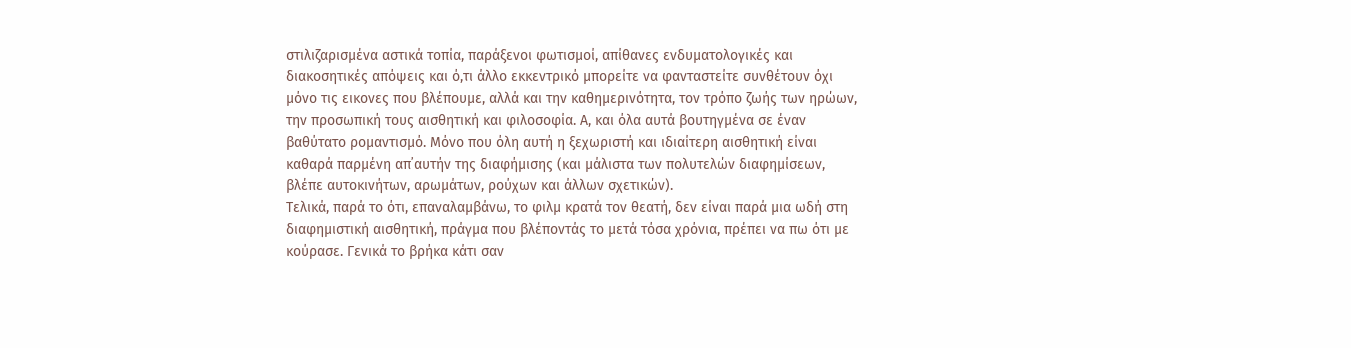στιλιζαρισμένα αστικά τοπία, παράξενοι φωτισμοί, απίθανες ενδυματολογικές και διακοσητικές απόψεις και ό,τι άλλο εκκεντρικό μπορείτε να φανταστείτε συνθέτουν όχι μόνο τις εικονες που βλέπουμε, αλλά και την καθημερινότητα, τον τρόπο ζωής των ηρώων, την προσωπική τους αισθητική και φιλοσοφία. Α, και όλα αυτά βουτηγμένα σε έναν βαθύτατο ρομαντισμό. Μόνο που όλη αυτή η ξεχωριστή και ιδιαίτερη αισθητική είναι καθαρά παρμένη απ᾽αυτήν της διαφήμισης (και μάλιστα των πολυτελών διαφημίσεων, βλέπε αυτοκινήτων, αρωμάτων, ρούχων και άλλων σχετικών).
Τελικά, παρά το ότι, επαναλαμβάνω, το φιλμ κρατά τον θεατή, δεν είναι παρά μια ωδή στη διαφημιστική αισθητική, πράγμα που βλέποντάς το μετά τόσα χρόνια, πρέπει να πω ότι με κούρασε. Γενικά το βρήκα κάτι σαν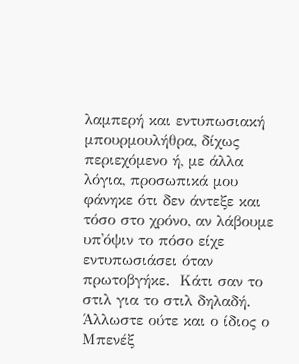λαμπερή και εντυπωσιακή μπουρμουλήθρα, δίχως περιεχόμενο ή, με άλλα λόγια, προσωπικά μου φάνηκε ότι δεν άντεξε και τόσο στο χρόνο, αν λάβουμε υπ᾽όψιν το πόσο είχε εντυπωσιάσει όταν πρωτοβγήκε.  Κάτι σαν το στιλ για το στιλ δηλαδή. Άλλωστε ούτε και ο ίδιος ο Μπενέξ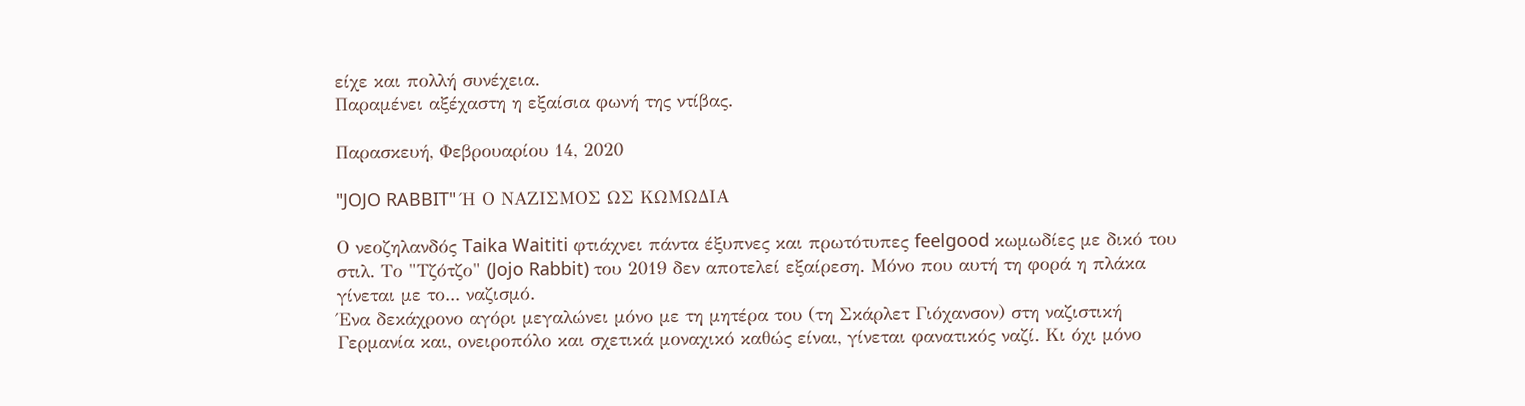είχε και πολλή συνέχεια.
Παραμένει αξέχαστη η εξαίσια φωνή της ντίβας.

Παρασκευή, Φεβρουαρίου 14, 2020

"JOJO RABBIT" Ή Ο ΝΑΖΙΣΜΟΣ ΩΣ ΚΩΜΩΔΙΑ

Ο νεοζηλανδός Taika Waititi φτιάχνει πάντα έξυπνες και πρωτότυπες feelgood κωμωδίες με δικό του στιλ. Το "Τζότζο" (Jojo Rabbit) του 2019 δεν αποτελεί εξαίρεση. Μόνο που αυτή τη φορά η πλάκα γίνεται με το... ναζισμό.
Ένα δεκάχρονο αγόρι μεγαλώνει μόνο με τη μητέρα του (τη Σκάρλετ Γιόχανσον) στη ναζιστική Γερμανία και, ονειροπόλο και σχετικά μοναχικό καθώς είναι, γίνεται φανατικός ναζί. Κι όχι μόνο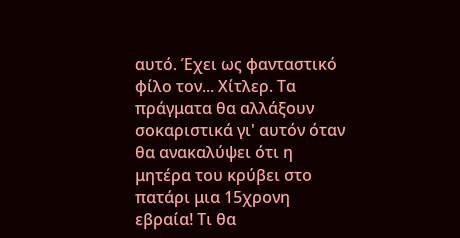αυτό. Έχει ως φανταστικό φίλο τον... Χίτλερ. Τα πράγματα θα αλλάξουν σοκαριστικά γι' αυτόν όταν θα ανακαλύψει ότι η μητέρα του κρύβει στο πατάρι μια 15χρονη εβραία! Τι θα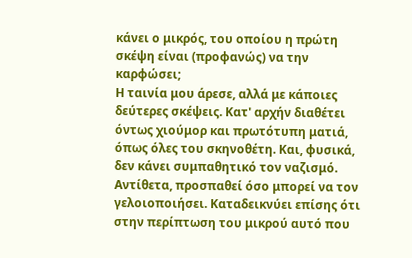κάνει ο μικρός, του οποίου η πρώτη σκέψη είναι (προφανώς) να την καρφώσει;
Η ταινία μου άρεσε, αλλά με κάποιες δεύτερες σκέψεις. Κατ' αρχήν διαθέτει όντως χιούμορ και πρωτότυπη ματιά, όπως όλες του σκηνοθέτη. Και, φυσικά, δεν κάνει συμπαθητικό τον ναζισμό. Αντίθετα, προσπαθεί όσο μπορεί να τον γελοιοποιήσει. Καταδεικνύει επίσης ότι στην περίπτωση του μικρού αυτό που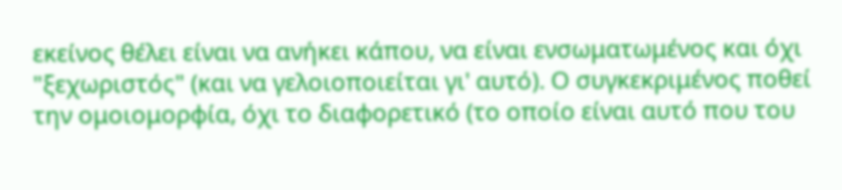εκείνος θέλει είναι να ανήκει κάπου, να είναι ενσωματωμένος και όχι "ξεχωριστός" (και να γελοιοποιείται γι' αυτό). Ο συγκεκριμένος ποθεί την ομοιομορφία, όχι το διαφορετικό (το οποίο είναι αυτό που του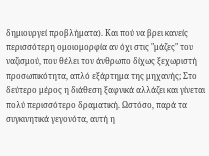δημιουργεί προβλήματα). Και πού να βρει κανείς περισσότερη ομοιομορφία αν όχι στις "μάζες" του ναζισμού, που θέλει τον άνθρωπο δίχως ξεχωριστή προσωπικότητα, απλό εξάρτημα της μηχανής; Στο δεύτερο μέρος η διάθεση ξαφνικά αλλάζει και γίνεται πολύ περισσότερο δραματική. Ωστόσο, παρά τα συγκινητικά γεγονότα, αυτή η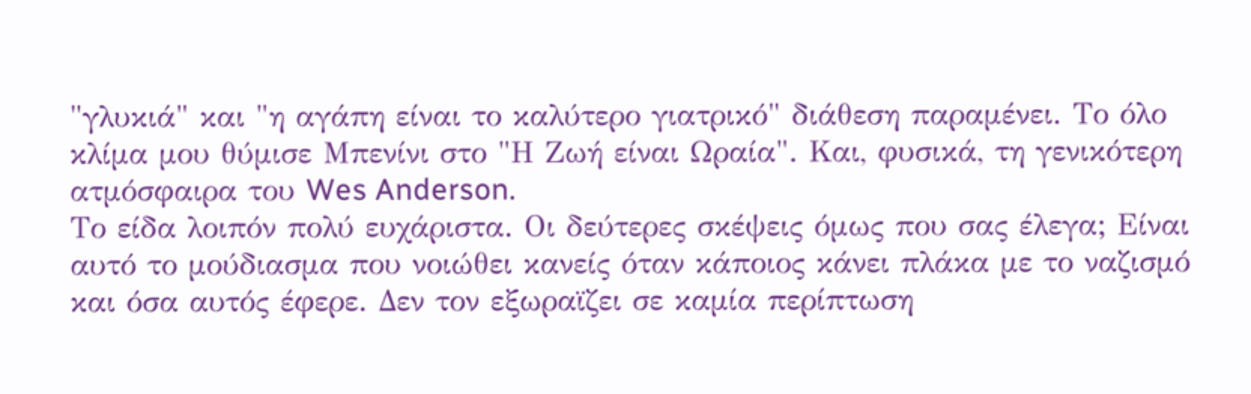"γλυκιά" και "η αγάπη είναι το καλύτερο γιατρικό" διάθεση παραμένει. Το όλο κλίμα μου θύμισε Μπενίνι στο "Η Ζωή είναι Ωραία". Και, φυσικά, τη γενικότερη ατμόσφαιρα του Wes Anderson.
Το είδα λοιπόν πολύ ευχάριστα. Οι δεύτερες σκέψεις όμως που σας έλεγα; Είναι αυτό το μούδιασμα που νοιώθει κανείς όταν κάποιος κάνει πλάκα με το ναζισμό και όσα αυτός έφερε. Δεν τον εξωραϊζει σε καμία περίπτωση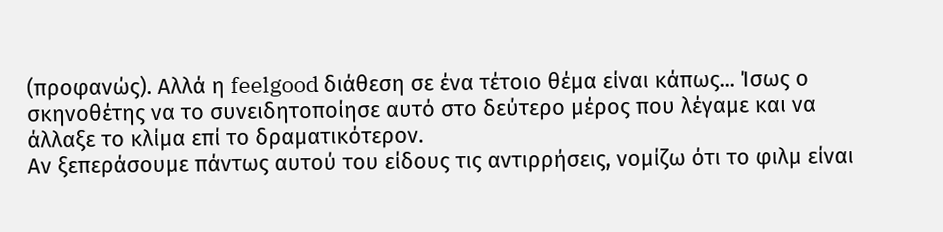(προφανώς). Αλλά η feelgood διάθεση σε ένα τέτοιο θέμα είναι κάπως... Ίσως ο σκηνοθέτης να το συνειδητοποίησε αυτό στο δεύτερο μέρος που λέγαμε και να άλλαξε το κλίμα επί το δραματικότερον.
Αν ξεπεράσουμε πάντως αυτού του είδους τις αντιρρήσεις, νομίζω ότι το φιλμ είναι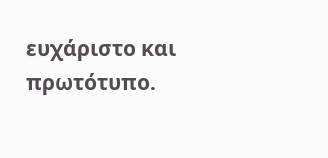ευχάριστο και πρωτότυπο.